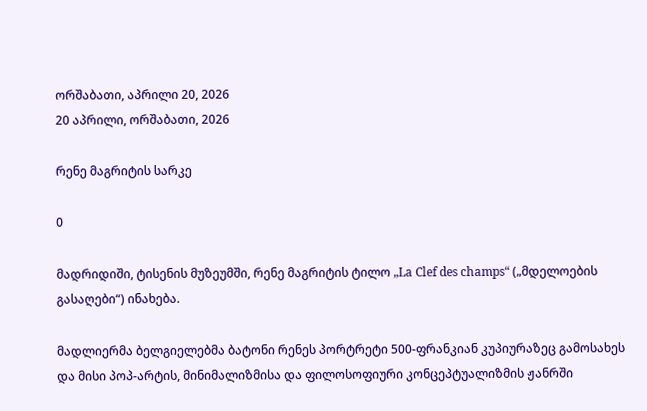ორშაბათი, აპრილი 20, 2026
20 აპრილი, ორშაბათი, 2026

რენე მაგრიტის სარკე

0

მადრიდიში, ტისენის მუზეუმში, რენე მაგრიტის ტილო „La Clef des champs“ („მდელოების გასაღები“) ინახება.

მადლიერმა ბელგიელებმა ბატონი რენეს პორტრეტი 500-ფრანკიან კუპიურაზეც გამოსახეს და მისი პოპ-არტის, მინიმალიზმისა და ფილოსოფიური კონცეპტუალიზმის ჟანრში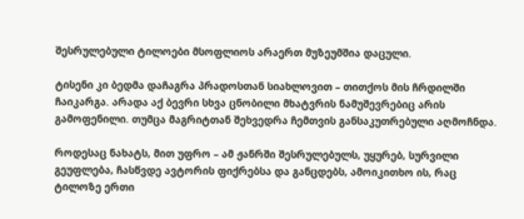შესრულებული ტილოები მსოფლიოს არაერთ მუზეუმშია დაცული.

ტისენი კი ბედმა დაჩაგრა პრადოსთან სიახლოვით – თითქოს მის ჩრდილში ჩაიკარგა. არადა აქ ბევრი სხვა ცნობილი მხატვრის ნამუშევრებიც არის გამოფენილი. თუმცა მაგრიტთან შეხვედრა ჩემთვის განსაკუთრებული აღმოჩნდა.

როდესაც ნახატს, მით უფრო – ამ ჟანრში შესრულებულს, უყურებ, სურვილი გეუფლება, ჩასწვდე ავტორის ფიქრებსა და განცდებს, ამოიკითხო ის, რაც ტილოზე ერთი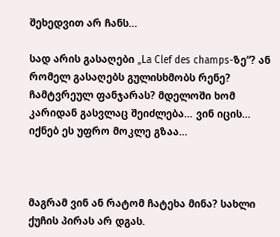შეხედვით არ ჩანს…

სად არის გასაღები „La Clef des champs-ზე“? ან რომელ გასაღებს გულისხმობს რენე? ჩამტვრეულ ფანჯარას? მდელოში ხომ კარიდან გასვლაც შეიძლება… ვინ იცის… იქნებ ეს უფრო მოკლე გზაა…



მაგრამ ვინ ან რატომ ჩატეხა მინა? სახლი ქუჩის პირას არ დგას.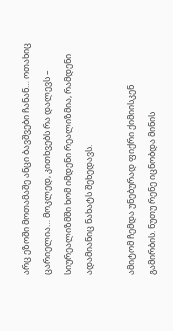არც ეზოში მოთამაშე ანცი ბავშვები ჩანან… ოთახიც ცარიელია… მოკლედ, კითხვებს რა დალევს – სიურეალიზმში ხომ იმდენი რეალიზმია, რამდენი ადამიანიც ნახატს შეხედავს.

ამიტომ ჩემდა უნებურად ფიქრი ქიმიისკენ გამირბის. ნუთუ რენე იცნობდა მინის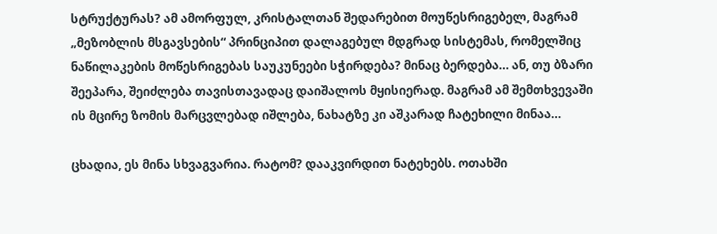სტრუქტურას? ამ ამორფულ, კრისტალთან შედარებით მოუწესრიგებელ, მაგრამ „მეზობლის მსგავსების“ პრინციპით დალაგებულ მდგრად სისტემას, რომელშიც ნაწილაკების მოწესრიგებას საუკუნეები სჭირდება? მინაც ბერდება… ან, თუ ბზარი შეეპარა, შეიძლება თავისთავადაც დაიშალოს მყისიერად. მაგრამ ამ შემთხვევაში ის მცირე ზომის მარცვლებად იშლება, ნახატზე კი აშკარად ჩატეხილი მინაა…

ცხადია, ეს მინა სხვაგვარია. რატომ? დააკვირდით ნატეხებს. ოთახში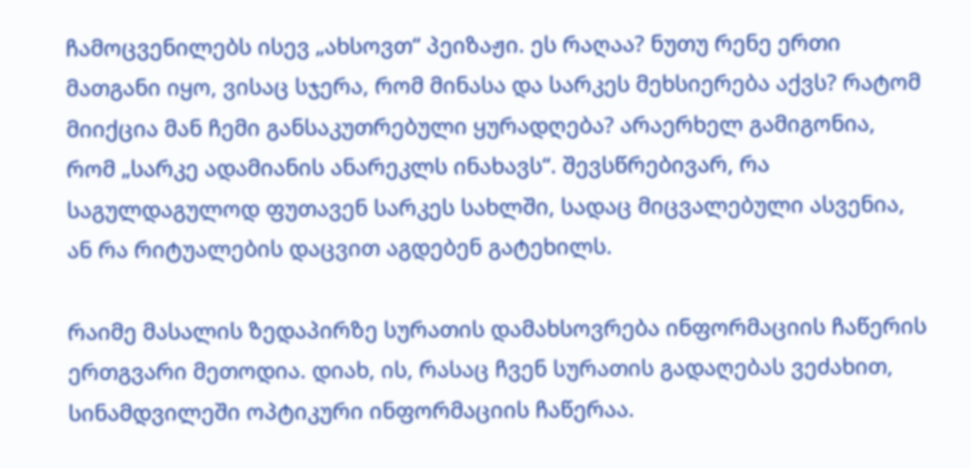ჩამოცვენილებს ისევ „ახსოვთ“ პეიზაჟი. ეს რაღაა? ნუთუ რენე ერთი მათგანი იყო, ვისაც სჯერა, რომ მინასა და სარკეს მეხსიერება აქვს? რატომ მიიქცია მან ჩემი განსაკუთრებული ყურადღება? არაერხელ გამიგონია, რომ „სარკე ადამიანის ანარეკლს ინახავს“. შევსწრებივარ, რა საგულდაგულოდ ფუთავენ სარკეს სახლში, სადაც მიცვალებული ასვენია, ან რა რიტუალების დაცვით აგდებენ გატეხილს.

რაიმე მასალის ზედაპირზე სურათის დამახსოვრება ინფორმაციის ჩაწერის ერთგვარი მეთოდია. დიახ, ის, რასაც ჩვენ სურათის გადაღებას ვეძახით, სინამდვილეში ოპტიკური ინფორმაციის ჩაწერაა.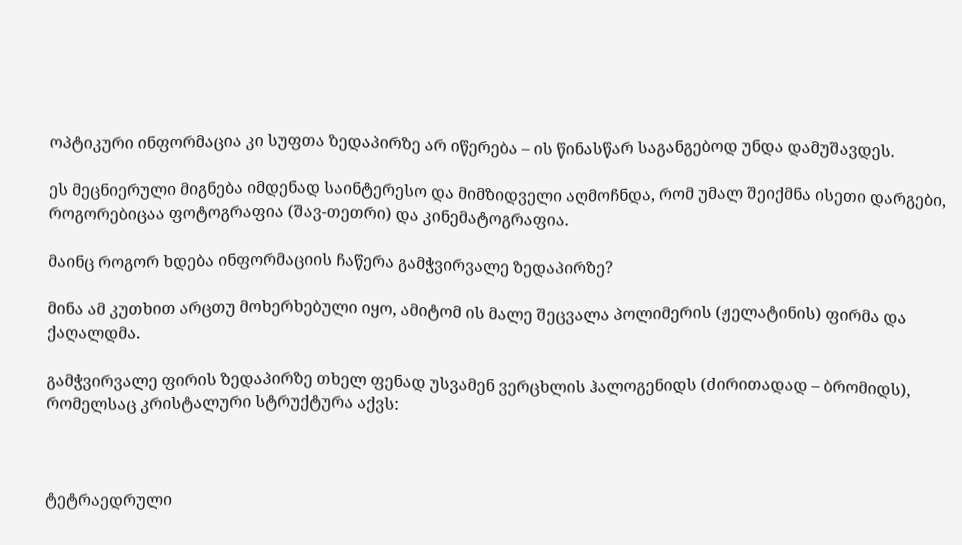ოპტიკური ინფორმაცია კი სუფთა ზედაპირზე არ იწერება – ის წინასწარ საგანგებოდ უნდა დამუშავდეს.

ეს მეცნიერული მიგნება იმდენად საინტერესო და მიმზიდველი აღმოჩნდა, რომ უმალ შეიქმნა ისეთი დარგები, როგორებიცაა ფოტოგრაფია (შავ-თეთრი) და კინემატოგრაფია.

მაინც როგორ ხდება ინფორმაციის ჩაწერა გამჭვირვალე ზედაპირზე?

მინა ამ კუთხით არცთუ მოხერხებული იყო, ამიტომ ის მალე შეცვალა პოლიმერის (ჟელატინის) ფირმა და ქაღალდმა.

გამჭვირვალე ფირის ზედაპირზე თხელ ფენად უსვამენ ვერცხლის ჰალოგენიდს (ძირითადად – ბრომიდს), რომელსაც კრისტალური სტრუქტურა აქვს:



ტეტრაედრული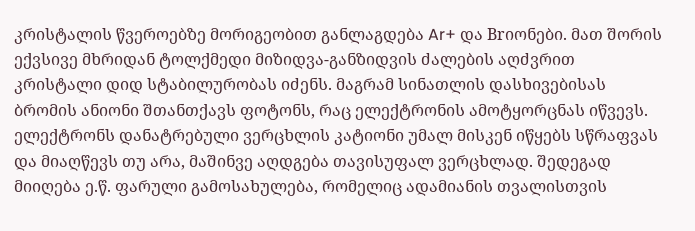კრისტალის წვეროებზე მორიგეობით განლაგდება Ar+ და Brიონები. მათ შორის ექვსივე მხრიდან ტოლქმედი მიზიდვა-განზიდვის ძალების აღძვრით კრისტალი დიდ სტაბილურობას იძენს. მაგრამ სინათლის დასხივებისას ბრომის ანიონი შთანთქავს ფოტონს, რაც ელექტრონის ამოტყორცნას იწვევს. ელექტრონს დანატრებული ვერცხლის კატიონი უმალ მისკენ იწყებს სწრაფვას და მიაღწევს თუ არა, მაშინვე აღდგება თავისუფალ ვერცხლად. შედეგად მიიღება ე.წ. ფარული გამოსახულება, რომელიც ადამიანის თვალისთვის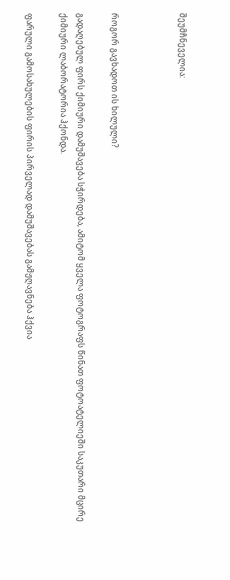შეუმჩნეველია:



როგორ გავხადოთ ის ხილული?

გადაღებულ ფირს ქიმიური დამუშავება სჭირდება, ამიტომ ყველა ფოტოგრაფს წინათ ფოტოატელიეში საკუთარი მცირე ქიმიური ლაბორატორია ჰქონდა.

ფარული გამოსახულების ფირის პირველად დამუშავებას გამჟღავნება ჰქვია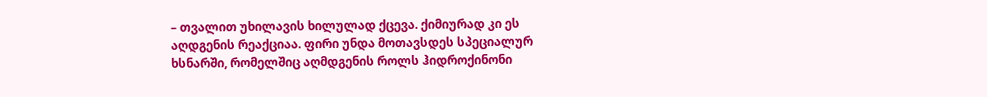– თვალით უხილავის ხილულად ქცევა. ქიმიურად კი ეს აღდგენის რეაქციაა. ფირი უნდა მოთავსდეს სპეციალურ ხსნარში, რომელშიც აღმდგენის როლს ჰიდროქინონი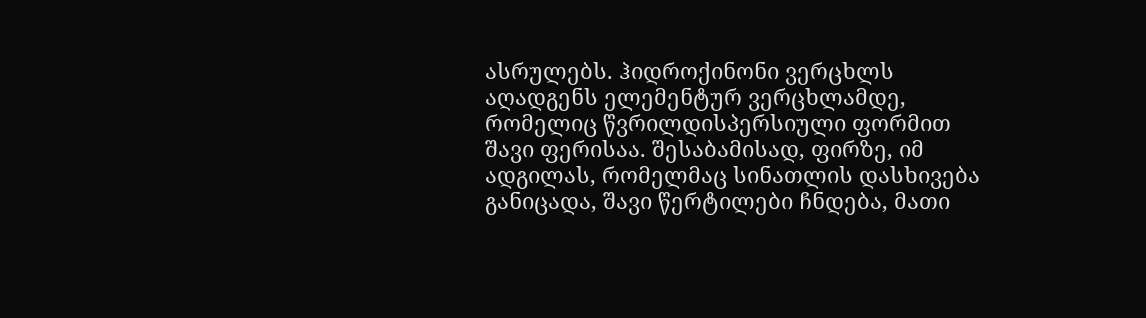ასრულებს. ჰიდროქინონი ვერცხლს აღადგენს ელემენტურ ვერცხლამდე, რომელიც წვრილდისპერსიული ფორმით შავი ფერისაა. შესაბამისად, ფირზე, იმ ადგილას, რომელმაც სინათლის დასხივება განიცადა, შავი წერტილები ჩნდება, მათი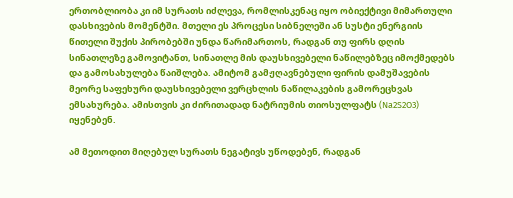ერთობლიობა კი იმ სურათს იძლევა, რომლისკენაც იყო ობიექტივი მიმართული დასხივების მომენტში. მთელი ეს პროცესი სიბნელეში ან სუსტი ენერგიის წითელი შუქის პირობებში უნდა წარიმართოს, რადგან თუ ფირს დღის სინათლეზე გამოვიტანთ, სინათლე მის დაუსხივებელი ნაწილებზეც იმოქმედებს და გამოსახულება წაიშლება. ამიტომ გამჟღავნებული ფირის დამუშავების მეორე საფეხური დაუსხივებელი ვერცხლის ნაწილაკების გამორეცხვას ემსახურება. ამისთვის კი ძირითადად ნატრიუმის თიოსულფატს (Na2S2O3) იყენებენ.

ამ მეთოდით მიღებულ სურათს ნეგატივს უწოდებენ, რადგან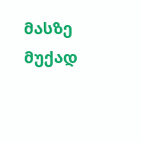მასზე მუქად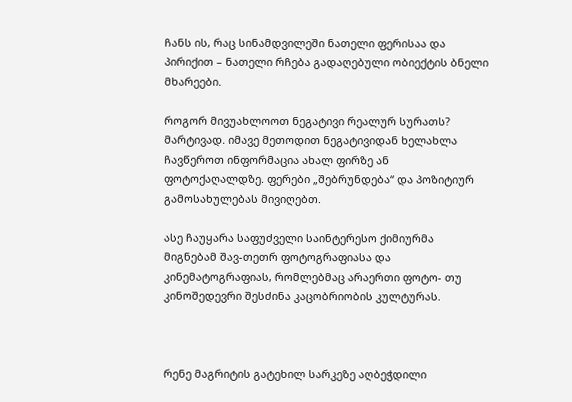ჩანს ის, რაც სინამდვილეში ნათელი ფერისაა და პირიქით – ნათელი რჩება გადაღებული ობიექტის ბნელი მხარეები.

როგორ მივუახლოოთ ნეგატივი რეალურ სურათს? მარტივად. იმავე მეთოდით ნეგატივიდან ხელახლა ჩავწეროთ ინფორმაცია ახალ ფირზე ან ფოტოქაღალდზე. ფერები „შებრუნდება“ და პოზიტიურ გამოსახულებას მივიღებთ.

ასე ჩაუყარა საფუძველი საინტერესო ქიმიურმა მიგნებამ შავ-თეთრ ფოტოგრაფიასა და კინემატოგრაფიას, რომლებმაც არაერთი ფოტო- თუ კინოშედევრი შესძინა კაცობრიობის კულტურას.



რენე მაგრიტის გატეხილ სარკეზე აღბეჭდილი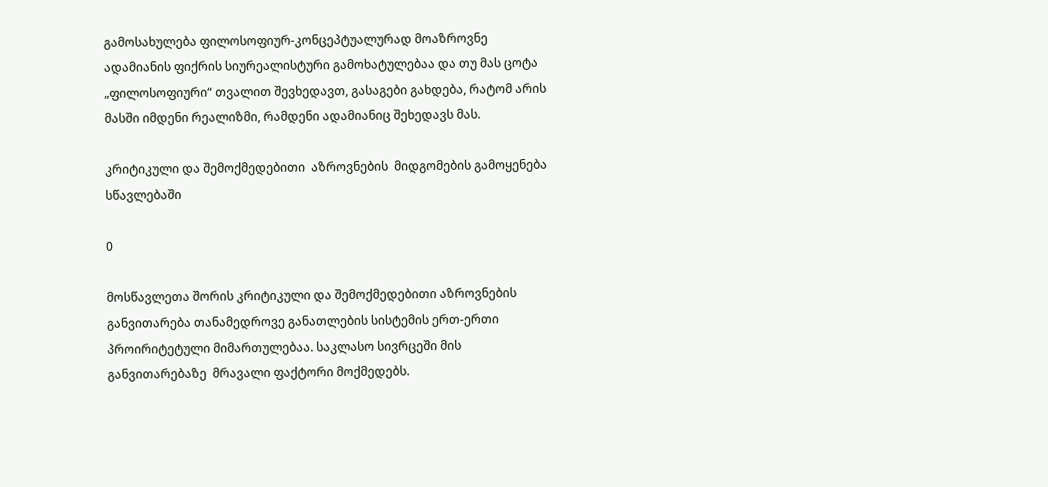გამოსახულება ფილოსოფიურ-კონცეპტუალურად მოაზროვნე ადამიანის ფიქრის სიურეალისტური გამოხატულებაა და თუ მას ცოტა „ფილოსოფიური“ თვალით შევხედავთ, გასაგები გახდება, რატომ არის მასში იმდენი რეალიზმი, რამდენი ადამიანიც შეხედავს მას.

კრიტიკული და შემოქმედებითი  აზროვნების  მიდგომების გამოყენება სწავლებაში

0

მოსწავლეთა შორის კრიტიკული და შემოქმედებითი აზროვნების განვითარება თანამედროვე განათლების სისტემის ერთ-ერთი პროირიტეტული მიმართულებაა. საკლასო სივრცეში მის  განვითარებაზე  მრავალი ფაქტორი მოქმედებს.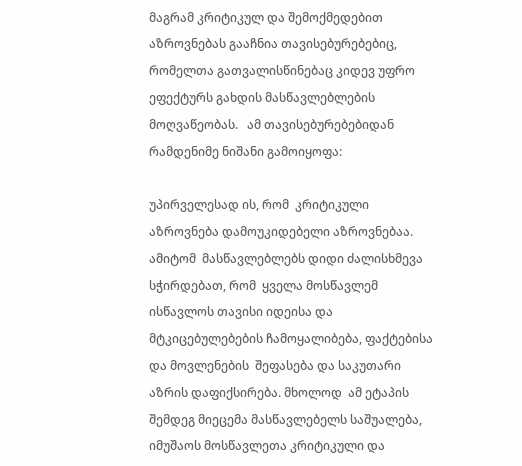მაგრამ კრიტიკულ და შემოქმედებით  აზროვნებას გააჩნია თავისებურებებიც, რომელთა გათვალისწინებაც კიდევ უფრო ეფექტურს გახდის მასწავლებლების მოღვაწეობას.   ამ თავისებურებებიდან  რამდენიმე ნიშანი გამოიყოფა:

უპირველესად ის, რომ  კრიტიკული აზროვნება დამოუკიდებელი აზროვნებაა. ამიტომ  მასწავლებლებს დიდი ძალისხმევა სჭირდებათ, რომ  ყველა მოსწავლემ ისწავლოს თავისი იდეისა და მტკიცებულებების ჩამოყალიბება, ფაქტებისა და მოვლენების  შეფასება და საკუთარი აზრის დაფიქსირება. მხოლოდ  ამ ეტაპის შემდეგ მიეცემა მასწავლებელს საშუალება,  იმუშაოს მოსწავლეთა კრიტიკული და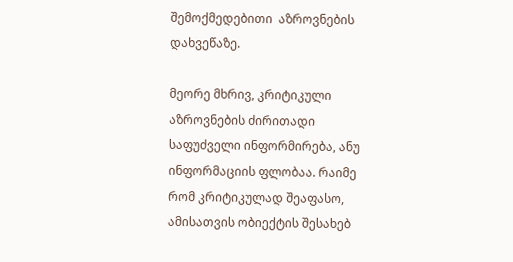შემოქმედებითი  აზროვნების   დახვეწაზე.

მეორე მხრივ, კრიტიკული აზროვნების ძირითადი საფუძველი ინფორმირება, ანუ ინფორმაციის ფლობაა. რაიმე რომ კრიტიკულად შეაფასო, ამისათვის ობიექტის შესახებ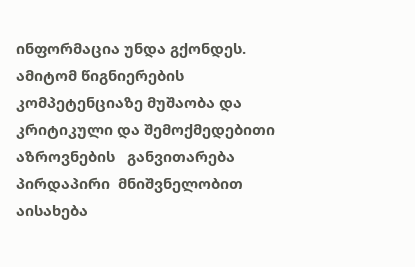ინფორმაცია უნდა გქონდეს. ამიტომ წიგნიერების კომპეტენციაზე მუშაობა და  კრიტიკული და შემოქმედებითი  აზროვნების   განვითარება პირდაპირი  მნიშვნელობით აისახება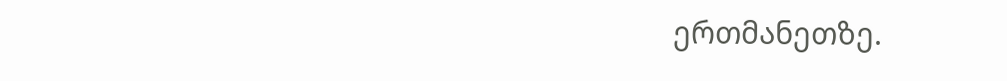ერთმანეთზე.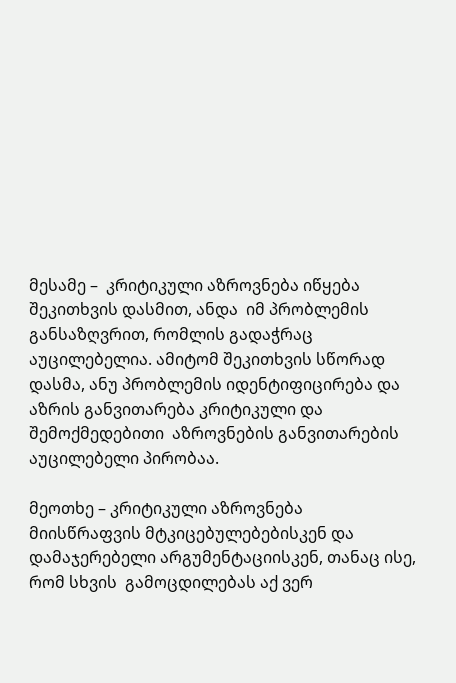მესამე –  კრიტიკული აზროვნება იწყება შეკითხვის დასმით, ანდა  იმ პრობლემის განსაზღვრით, რომლის გადაჭრაც აუცილებელია. ამიტომ შეკითხვის სწორად დასმა, ანუ პრობლემის იდენტიფიცირება და აზრის განვითარება კრიტიკული და შემოქმედებითი  აზროვნების განვითარების აუცილებელი პირობაა.

მეოთხე – კრიტიკული აზროვნება მიისწრაფვის მტკიცებულებებისკენ და დამაჯერებელი არგუმენტაციისკენ, თანაც ისე, რომ სხვის  გამოცდილებას აქ ვერ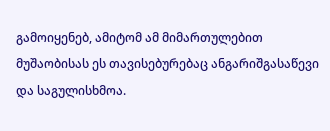გამოიყენებ, ამიტომ ამ მიმართულებით მუშაობისას ეს თავისებურებაც ანგარიშგასაწევი და საგულისხმოა.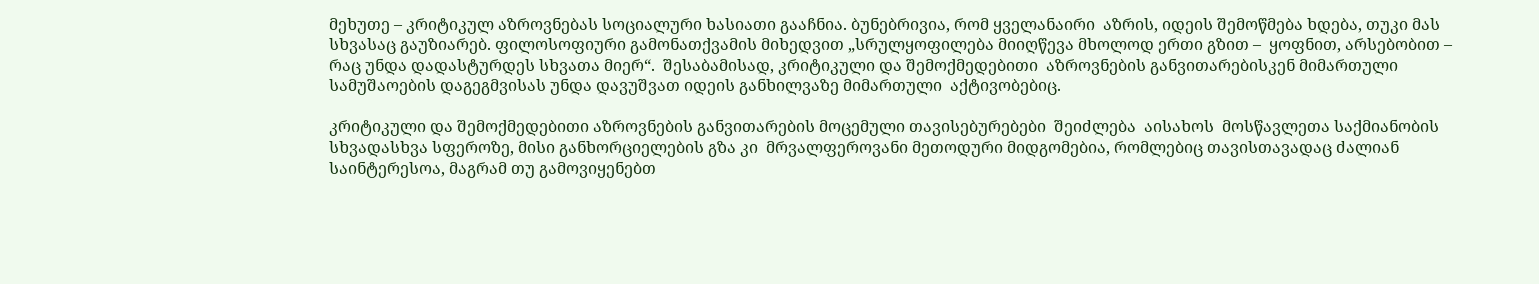მეხუთე – კრიტიკულ აზროვნებას სოციალური ხასიათი გააჩნია. ბუნებრივია, რომ ყველანაირი  აზრის, იდეის შემოწმება ხდება, თუკი მას სხვასაც გაუზიარებ. ფილოსოფიური გამონათქვამის მიხედვით „სრულყოფილება მიიღწევა მხოლოდ ერთი გზით –  ყოფნით, არსებობით – რაც უნდა დადასტურდეს სხვათა მიერ“.  შესაბამისად, კრიტიკული და შემოქმედებითი  აზროვნების განვითარებისკენ მიმართული სამუშაოების დაგეგმვისას უნდა დავუშვათ იდეის განხილვაზე მიმართული  აქტივობებიც.

კრიტიკული და შემოქმედებითი აზროვნების განვითარების მოცემული თავისებურებები  შეიძლება  აისახოს  მოსწავლეთა საქმიანობის სხვადასხვა სფეროზე, მისი განხორციელების გზა კი  მრვალფეროვანი მეთოდური მიდგომებია, რომლებიც თავისთავადაც ძალიან საინტერესოა, მაგრამ თუ გამოვიყენებთ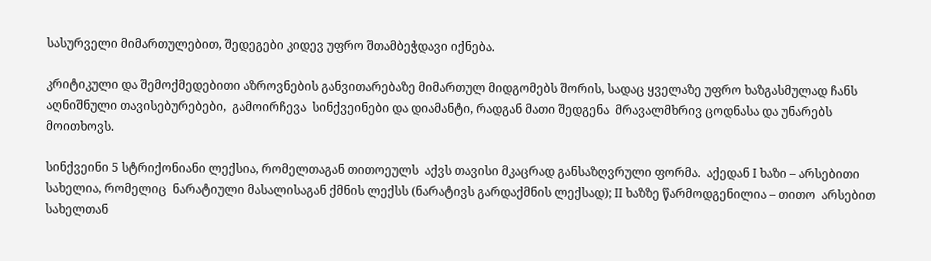სასურველი მიმართულებით, შედეგები კიდევ უფრო შთამბეჭდავი იქნება.

კრიტიკული და შემოქმედებითი აზროვნების განვითარებაზე მიმართულ მიდგომებს შორის, სადაც ყველაზე უფრო ხაზგასმულად ჩანს აღნიშნული თავისებურებები,  გამოირჩევა  სინქვეინები და დიამანტი, რადგან მათი შედგენა  მრავალმხრივ ცოდნასა და უნარებს მოითხოვს.

სინქვეინი 5 სტრიქონიანი ლექსია, რომელთაგან თითოეულს  აქვს თავისი მკაცრად განსაზღვრული ფორმა.  აქედან I ხაზი – არსებითი სახელია, რომელიც  ნარატიული მასალისაგან ქმნის ლექსს (ნარატივს გარდაქმნის ლექსად); II ხაზზე წარმოდგენილია – თითო  არსებით სახელთან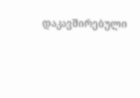დაკავშირებული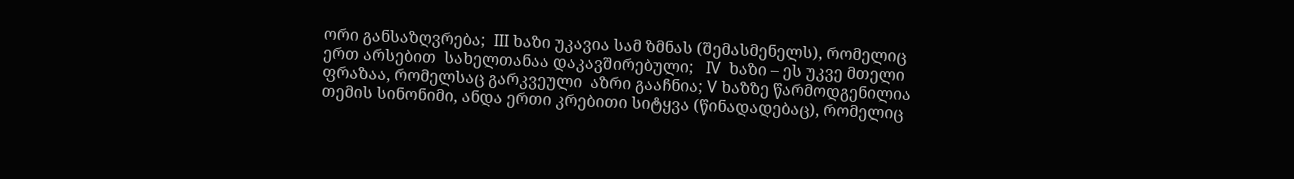ორი განსაზღვრება;  III ხაზი უკავია სამ ზმნას (შემასმენელს), რომელიც  ერთ არსებით  სახელთანაა დაკავშირებული;   IV  ხაზი – ეს უკვე მთელი ფრაზაა, რომელსაც გარკვეული  აზრი გააჩნია; V ხაზზე წარმოდგენილია თემის სინონიმი, ანდა ერთი კრებითი სიტყვა (წინადადებაც), რომელიც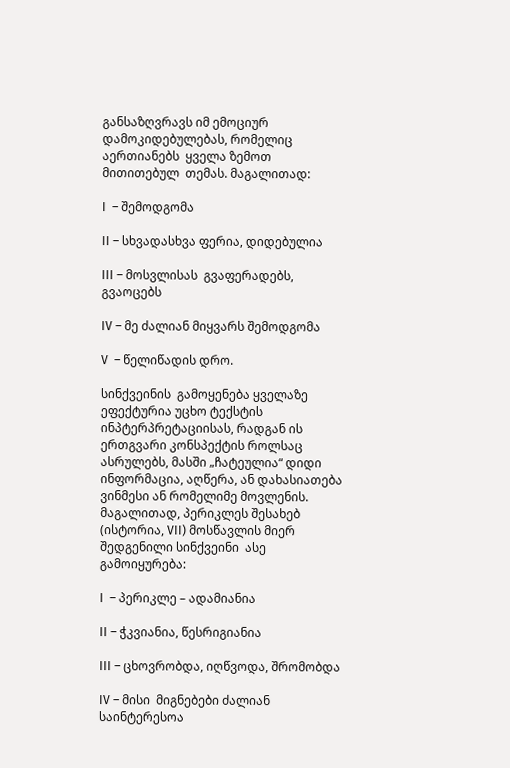განსაზღვრავს იმ ემოციურ დამოკიდებულებას, რომელიც აერთიანებს  ყველა ზემოთ მითითებულ  თემას. მაგალითად:

I  – შემოდგომა

II – სხვადასხვა ფერია, დიდებულია

III – მოსვლისას  გვაფერადებს, გვაოცებს

IV – მე ძალიან მიყვარს შემოდგომა

V  – წელიწადის დრო.

სინქვეინის  გამოყენება ყველაზე ეფექტურია უცხო ტექსტის ინპტერპრეტაციისას, რადგან ის ერთგვარი კონსპექტის როლსაც ასრულებს, მასში „ჩატეულია“ დიდი ინფორმაცია, აღწერა, ან დახასიათება ვინმესი ან რომელიმე მოვლენის. მაგალითად, პერიკლეს შესახებ  (ისტორია, VII) მოსწავლის მიერ შედგენილი სინქვეინი  ასე გამოიყურება:

I  – პერიკლე – ადამიანია

II – ჭკვიანია, წესრიგიანია

III – ცხოვრობდა, იღწვოდა, შრომობდა

IV – მისი  მიგნებები ძალიან საინტერესოა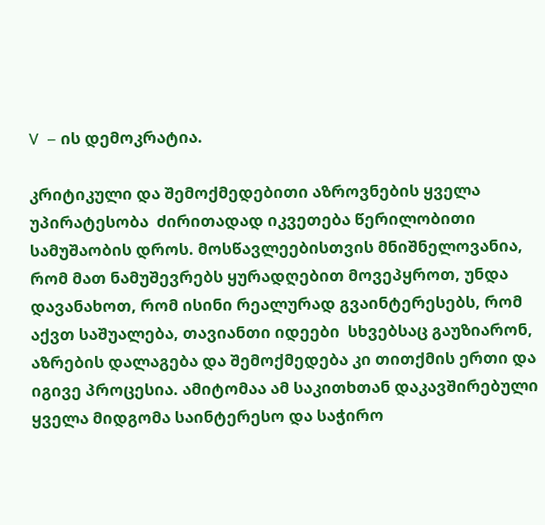V  – ის დემოკრატია.

კრიტიკული და შემოქმედებითი აზროვნების ყველა უპირატესობა  ძირითადად იკვეთება წერილობითი სამუშაობის დროს. მოსწავლეებისთვის მნიშნელოვანია, რომ მათ ნამუშევრებს ყურადღებით მოვეპყროთ, უნდა დავანახოთ, რომ ისინი რეალურად გვაინტერესებს, რომ აქვთ საშუალება, თავიანთი იდეები  სხვებსაც გაუზიარონ, აზრების დალაგება და შემოქმედება კი თითქმის ერთი და იგივე პროცესია. ამიტომაა ამ საკითხთან დაკავშირებული ყველა მიდგომა საინტერესო და საჭირო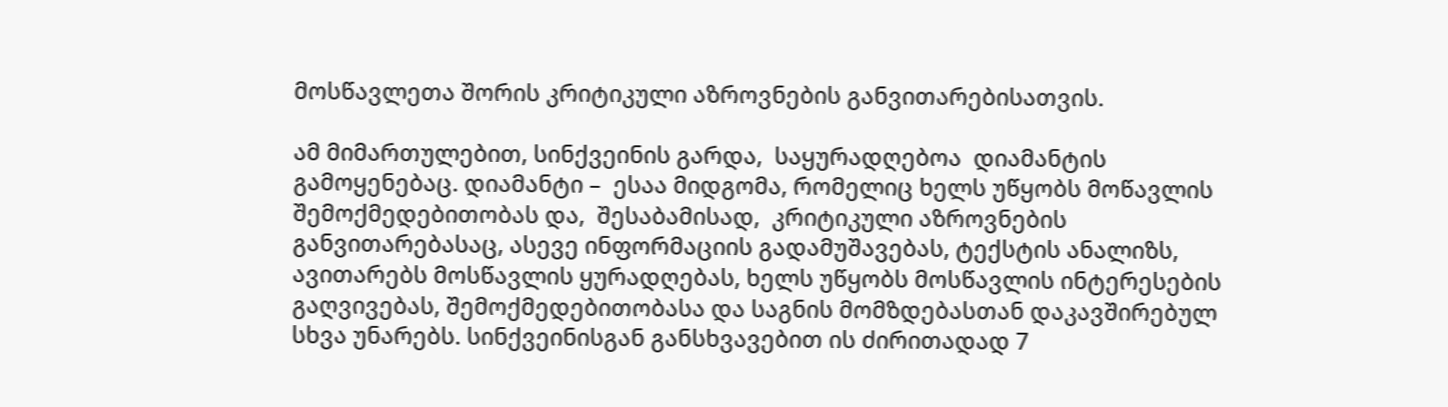მოსწავლეთა შორის კრიტიკული აზროვნების განვითარებისათვის.

ამ მიმართულებით, სინქვეინის გარდა,  საყურადღებოა  დიამანტის გამოყენებაც. დიამანტი –  ესაა მიდგომა, რომელიც ხელს უწყობს მოწავლის შემოქმედებითობას და,  შესაბამისად,  კრიტიკული აზროვნების განვითარებასაც, ასევე ინფორმაციის გადამუშავებას, ტექსტის ანალიზს, ავითარებს მოსწავლის ყურადღებას, ხელს უწყობს მოსწავლის ინტერესების გაღვივებას, შემოქმედებითობასა და საგნის მომზდებასთან დაკავშირებულ სხვა უნარებს. სინქვეინისგან განსხვავებით ის ძირითადად 7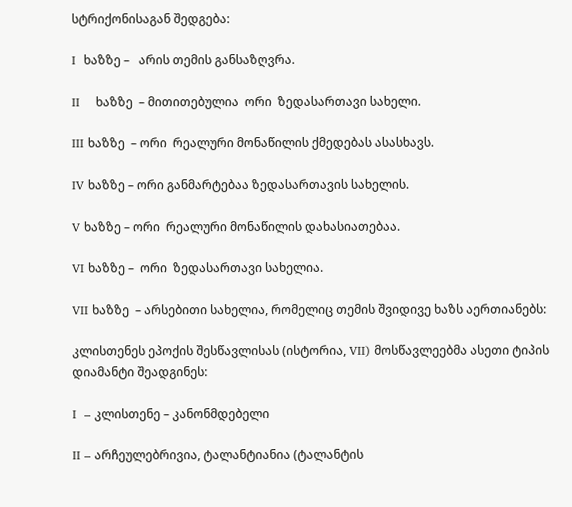სტრიქონისაგან შედგება:

I  ხაზზე –   არის თემის განსაზღვრა.

II    ხაზზე  – მითითებულია  ორი  ზედასართავი სახელი.

III ხაზზე  – ორი  რეალური მონაწილის ქმედებას ასასხავს.

IV ხაზზე – ორი განმარტებაა ზედასართავის სახელის.

V ხაზზე – ორი  რეალური მონაწილის დახასიათებაა.

VI ხაზზე –  ორი  ზედასართავი სახელია.

VII ხაზზე  – არსებითი სახელია, რომელიც თემის შვიდივე ხაზს აერთიანებს:

კლისთენეს ეპოქის შესწავლისას (ისტორია, VII) მოსწავლეებმა ასეთი ტიპის დიამანტი შეადგინეს:

I  – კლისთენე – კანონმდებელი

II – არჩეულებრივია, ტალანტიანია (ტალანტის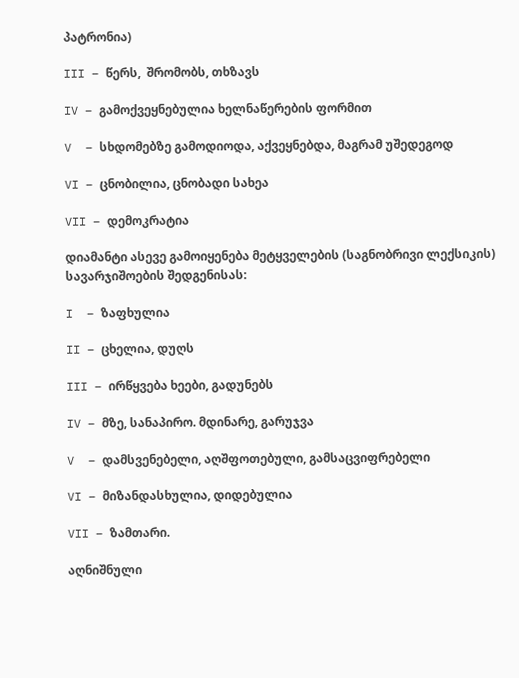პატრონია)

III – წერს,  შრომობს, თხზავს

IV – გამოქვეყნებულია ხელნაწერების ფორმით

V  – სხდომებზე გამოდიოდა, აქვეყნებდა, მაგრამ უშედეგოდ

VI – ცნობილია, ცნობადი სახეა

VII – დემოკრატია

დიამანტი ასევე გამოიყენება მეტყველების (საგნობრივი ლექსიკის) სავარჯიშოების შედგენისას:

I  – ზაფხულია

II – ცხელია, დუღს

III – ირწყვება ხეები, გადუნებს

IV – მზე, სანაპირო. მდინარე, გარუჯვა

V  – დამსვენებელი, აღშფოთებული, გამსაცვიფრებელი

VI – მიზანდასხულია, დიდებულია

VII – ზამთარი.

აღნიშნული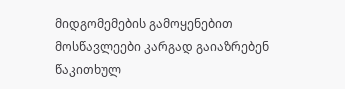მიდგომემების გამოყენებით მოსწავლეები კარგად გაიაზრებენ წაკითხულ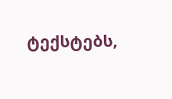ტექსტებს,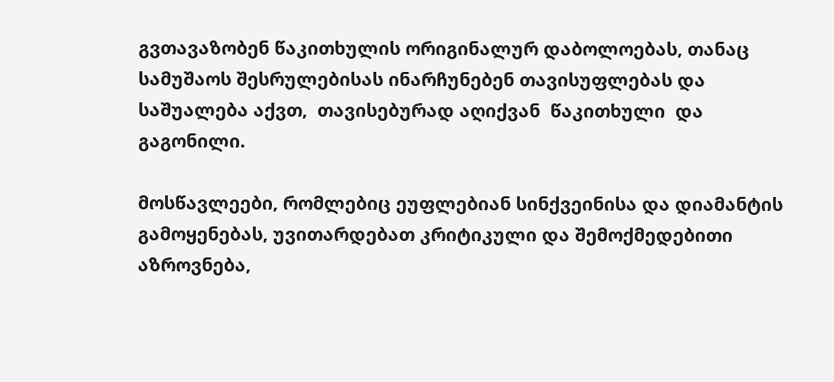გვთავაზობენ წაკითხულის ორიგინალურ დაბოლოებას, თანაც სამუშაოს შესრულებისას ინარჩუნებენ თავისუფლებას და საშუალება აქვთ,  თავისებურად აღიქვან  წაკითხული  და გაგონილი.

მოსწავლეები, რომლებიც ეუფლებიან სინქვეინისა და დიამანტის გამოყენებას, უვითარდებათ კრიტიკული და შემოქმედებითი აზროვნება,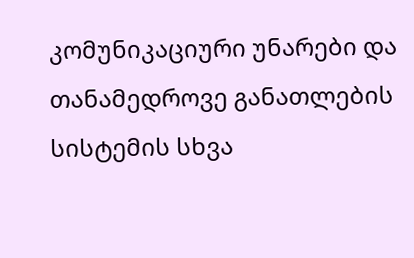კომუნიკაციური უნარები და თანამედროვე განათლების სისტემის სხვა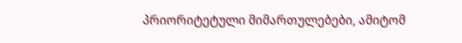პრიორიტეტული მიმართულებები, ამიტომ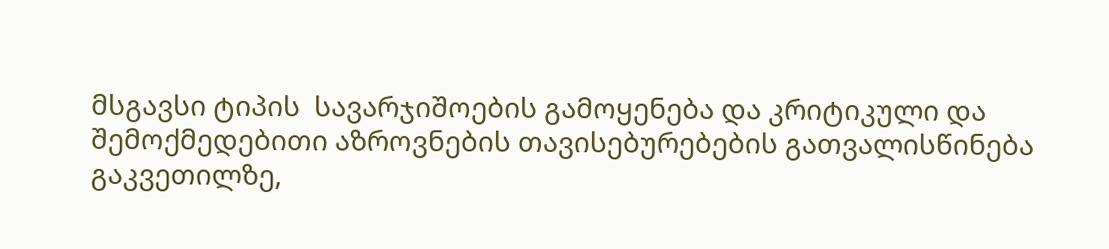მსგავსი ტიპის  სავარჯიშოების გამოყენება და კრიტიკული და შემოქმედებითი აზროვნების თავისებურებების გათვალისწინება გაკვეთილზე,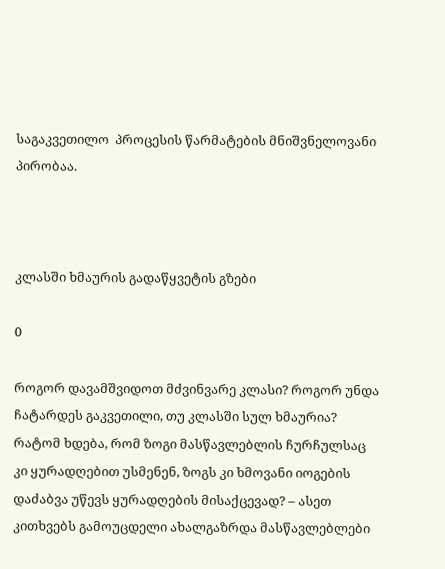საგაკვეთილო  პროცესის წარმატების მნიშვნელოვანი პირობაა.



კლასში ხმაურის გადაწყვეტის გზები

0

როგორ დავამშვიდოთ მძვინვარე კლასი? როგორ უნდა ჩატარდეს გაკვეთილი, თუ კლასში სულ ხმაურია? რატომ ხდება, რომ ზოგი მასწავლებლის ჩურჩულსაც კი ყურადღებით უსმენენ, ზოგს კი ხმოვანი იოგების დაძაბვა უწევს ყურადღების მისაქცევად? – ასეთ კითხვებს გამოუცდელი ახალგაზრდა მასწავლებლები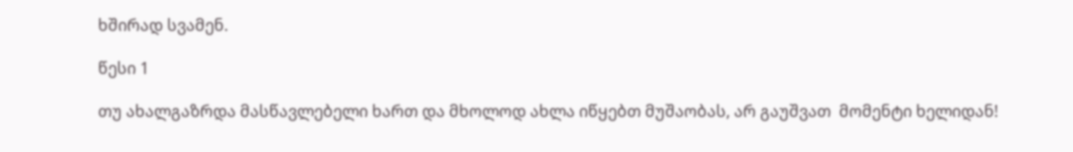ხშირად სვამენ.

წესი 1

თუ ახალგაზრდა მასწავლებელი ხართ და მხოლოდ ახლა იწყებთ მუშაობას, არ გაუშვათ  მომენტი ხელიდან!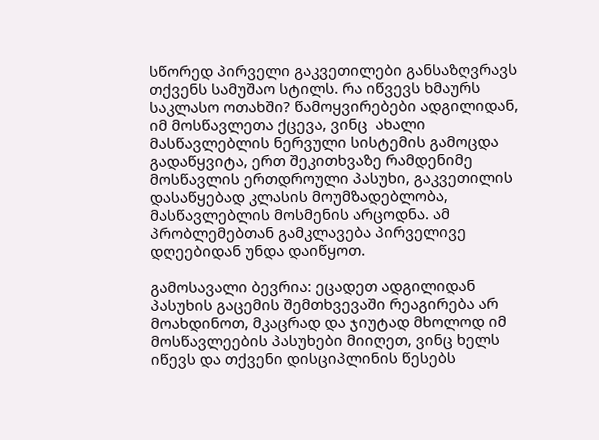სწორედ პირველი გაკვეთილები განსაზღვრავს თქვენს სამუშაო სტილს. რა იწვევს ხმაურს საკლასო ოთახში? წამოყვირებები ადგილიდან, იმ მოსწავლეთა ქცევა, ვინც  ახალი მასწავლებლის ნერვული სისტემის გამოცდა გადაწყვიტა, ერთ შეკითხვაზე რამდენიმე მოსწავლის ერთდროული პასუხი, გაკვეთილის დასაწყებად კლასის მოუმზადებლობა, მასწავლებლის მოსმენის არცოდნა. ამ პრობლემებთან გამკლავება პირველივე დღეებიდან უნდა დაიწყოთ.

გამოსავალი ბევრია: ეცადეთ ადგილიდან პასუხის გაცემის შემთხვევაში რეაგირება არ მოახდინოთ, მკაცრად და ჯიუტად მხოლოდ იმ მოსწავლეების პასუხები მიიღეთ, ვინც ხელს იწევს და თქვენი დისციპლინის წესებს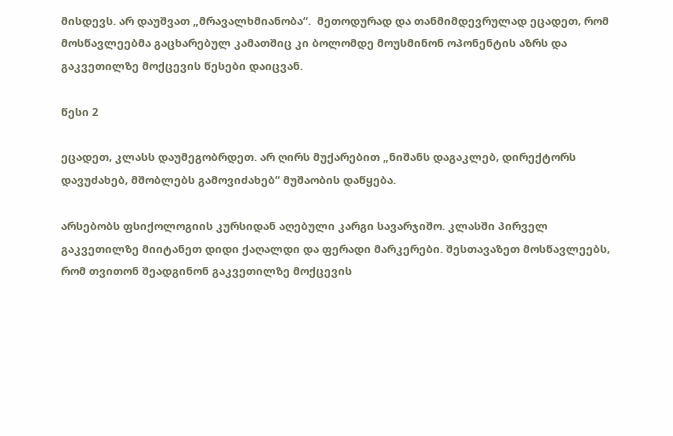მისდევს. არ დაუშვათ „მრავალხმიანობა“.  მეთოდურად და თანმიმდევრულად ეცადეთ, რომ მოსწავლეებმა გაცხარებულ კამათშიც კი ბოლომდე მოუსმინონ ოპონენტის აზრს და გაკვეთილზე მოქცევის წესები დაიცვან.

წესი 2

ეცადეთ, კლასს დაუმეგობრდეთ. არ ღირს მუქარებით „ნიშანს დაგაკლებ, დირექტორს დავუძახებ, მშობლებს გამოვიძახებ“ მუშაობის დაწყება.

არსებობს ფსიქოლოგიის კურსიდან აღებული კარგი სავარჯიშო. კლასში პირველ გაკვეთილზე მიიტანეთ დიდი ქაღალდი და ფერადი მარკერები. შესთავაზეთ მოსწავლეებს, რომ თვითონ შეადგინონ გაკვეთილზე მოქცევის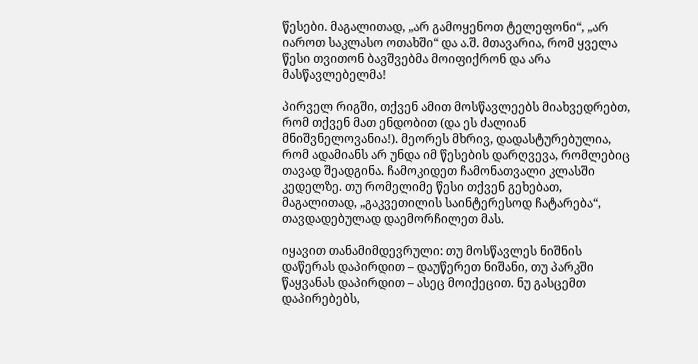წესები. მაგალითად, „არ გამოყენოთ ტელეფონი“, „არ იაროთ საკლასო ოთახში“ და ა.შ. მთავარია, რომ ყველა წესი თვითონ ბავშვებმა მოიფიქრონ და არა მასწავლებელმა!

პირველ რიგში, თქვენ ამით მოსწავლეებს მიახვედრებთ, რომ თქვენ მათ ენდობით (და ეს ძალიან მნიშვნელოვანია!). მეორეს მხრივ, დადასტურებულია, რომ ადამიანს არ უნდა იმ წესების დარღვევა, რომლებიც თავად შეადგინა. ჩამოკიდეთ ჩამონათვალი კლასში კედელზე. თუ რომელიმე წესი თქვენ გეხებათ, მაგალითად, „გაკვეთილის საინტერესოდ ჩატარება“, თავდადებულად დაემორჩილეთ მას.

იყავით თანამიმდევრული: თუ მოსწავლეს ნიშნის დაწერას დაპირდით – დაუწერეთ ნიშანი, თუ პარკში წაყვანას დაპირდით – ასეც მოიქეცით. ნუ გასცემთ დაპირებებს,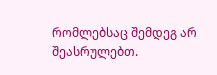რომლებსაც შემდეგ არ შეასრულებთ.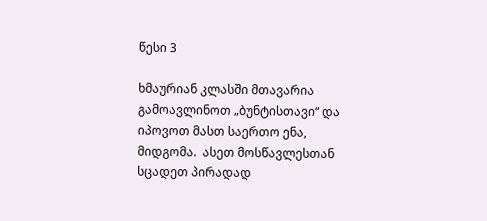წესი 3

ხმაურიან კლასში მთავარია გამოავლინოთ „ბუნტისთავი“ და იპოვოთ მასთ საერთო ენა,  მიდგომა.  ასეთ მოსწავლესთან სცადეთ პირადად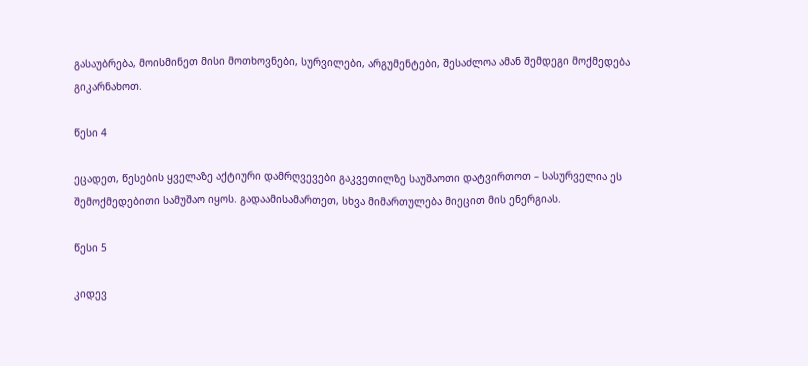გასაუბრება, მოისმინეთ მისი მოთხოვნები, სურვილები, არგუმენტები, შესაძლოა ამან შემდეგი მოქმედება გიკარნახოთ.

წესი 4

ეცადეთ, წესების ყველაზე აქტიური დამრღვევები გაკვეთილზე საუშაოთი დატვირთოთ – სასურველია ეს შემოქმედებითი სამუშაო იყოს. გადაამისამართეთ, სხვა მიმართულება მიეცით მის ენერგიას.

წესი 5

კიდევ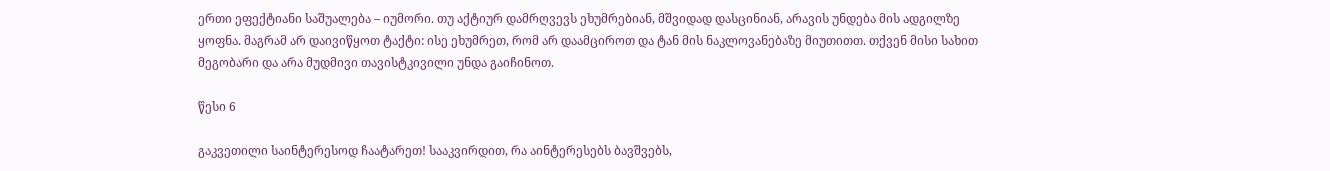ერთი ეფექტიანი საშუალება – იუმორი. თუ აქტიურ დამრღვევს ეხუმრებიან, მშვიდად დასცინიან, არავის უნდება მის ადგილზე ყოფნა. მაგრამ არ დაივიწყოთ ტაქტი: ისე ეხუმრეთ, რომ არ დაამციროთ და ტან მის ნაკლოვანებაზე მიუთითთ. თქვენ მისი სახით მეგობარი და არა მუდმივი თავისტკივილი უნდა გაიჩინოთ.

წესი 6

გაკვეთილი საინტერესოდ ჩაატარეთ! სააკვირდით, რა აინტერესებს ბავშვებს,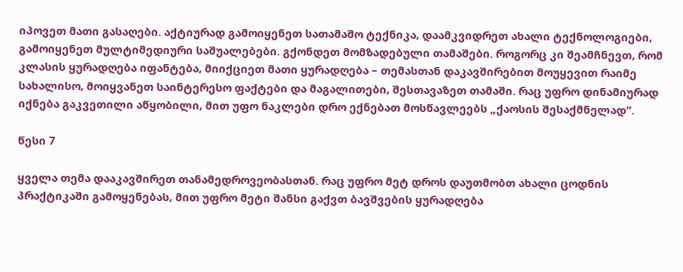იპოვეთ მათი გასაღები. აქტიურად გამოიყენეთ სათამაშო ტექნიკა, დაამკვიდრეთ ახალი ტექნოლოგიები, გამოიყენეთ მულტიმედიური საშუალებები. გქონდეთ მომზადებული თამაშები. როგორც კი შეამჩნევთ, რომ კლასის ყურადღება იფანტება, მიიქციეთ მათი ყურადღება – თემასთან დაკავშირებით მოუყევით რაიმე სახალისო, მოიყვანეთ საინტერესო ფაქტები და მაგალითები, შესთავაზეთ თამაში. რაც უფრო დინამიურად იქნება გაკვეთილი აწყობილი, მით უფო ნაკლები დრო ექნებათ მოსწავლეებს „ქაოსის შესაქმნელად“.

წესი 7

ყველა თემა დააკავშირეთ თანამედროვეობასთან. რაც უფრო მეტ დროს დაუთმობთ ახალი ცოდნის პრაქტიკაში გამოყენებას, მით უფრო მეტი შანსი გაქვთ ბავშვების ყურადღება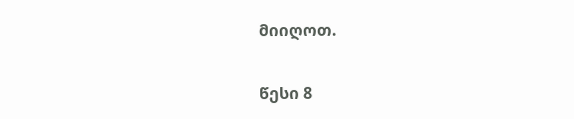მიიღოთ.

წესი 8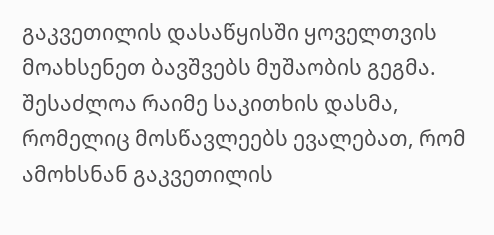გაკვეთილის დასაწყისში ყოველთვის მოახსენეთ ბავშვებს მუშაობის გეგმა. შესაძლოა რაიმე საკითხის დასმა, რომელიც მოსწავლეებს ევალებათ, რომ ამოხსნან გაკვეთილის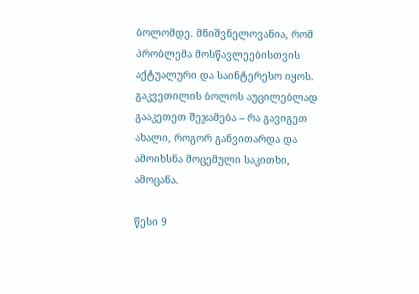ბოლომდე. მნიშვნელოვანია, რომ პრობლემა მოსწავლეებისთვის აქტუალური და საინტერესო იყოს. გაკვეთილის ბოლოს აუცილებლად გააკეთეთ შეჯამება – რა გავიგეთ ახალი, როგორ განვითარდა და ამოიხსნა მოცემული საკითხი, ამოცანა.

წესი 9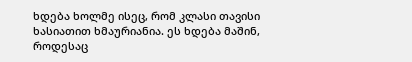ხდება ხოლმე ისეც, რომ კლასი თავისი ხასიათით ხმაურიანია. ეს ხდება მაშინ, როდესაც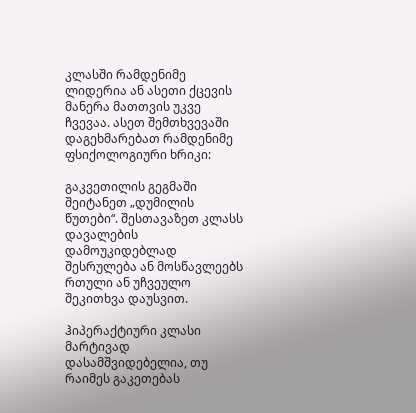კლასში რამდენიმე ლიდერია ან ასეთი ქცევის მანერა მათთვის უკვე ჩვევაა. ასეთ შემთხვევაში დაგეხმარებათ რამდენიმე ფსიქოლოგიური ხრიკი:

გაკვეთილის გეგმაში შეიტანეთ „დუმილის წუთები“. შესთავაზეთ კლასს დავალების დამოუკიდებლად შესრულება ან მოსწავლეებს რთული ან უჩვეულო შეკითხვა დაუსვით.

ჰიპერაქტიური კლასი მარტივად დასამშვიდებელია, თუ რაიმეს გაკეთებას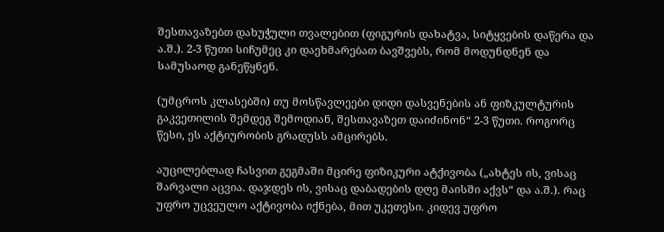შესთავაზებთ დახუჭული თვალებით (ფიგურის დახატვა, სიტყვების დაწერა და ა.შ.). 2-3 წუთი სიჩუმეც კი დაეხმარებათ ბავშვებს, რომ მოდუნდნენ და სამუსაოდ განეწყნენ.

(უმცროს კლასებში) თუ მოსწავლეები დიდი დასვენების ან ფიზკულტურის გაკვეთილის შემდეგ შემოდიან, შესთავაზეთ დაიძინონ“ 2-3 წუთი. როგორც წესი, ეს აქტიურობის გრადუსს ამცირებს.

აუცილებლად ჩასვით გეგმაში მცირე ფიზიკური ატქივობა („ახტეს ის, ვისაც შარვალი აცვია. დაჯდეს ის, ვისაც დაბადების დღე მაისში აქვს“ და ა.შ.). რაც უფრო უცვეულო აქტივობა იქნება, მით უკეთესი. კიდევ უფრო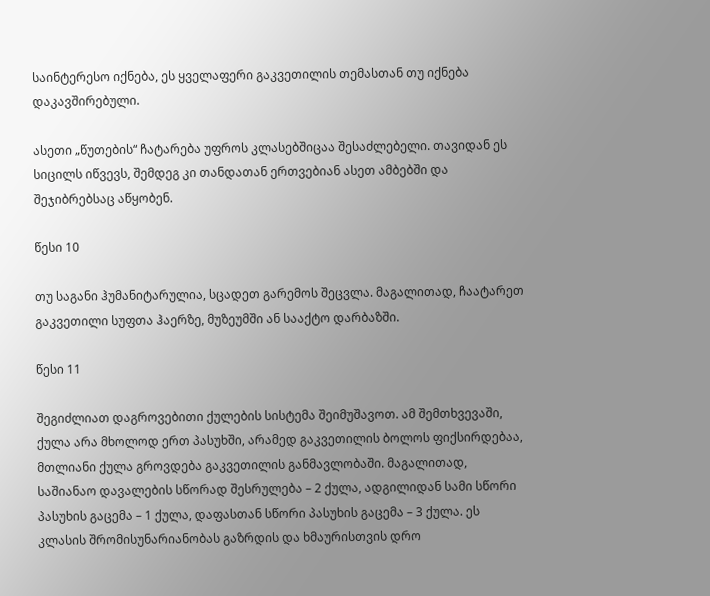საინტერესო იქნება, ეს ყველაფერი გაკვეთილის თემასთან თუ იქნება დაკავშირებული.

ასეთი „წუთების“ ჩატარება უფროს კლასებშიცაა შესაძლებელი. თავიდან ეს სიცილს იწვევს, შემდეგ კი თანდათან ერთვებიან ასეთ ამბებში და შეჯიბრებსაც აწყობენ.

წესი 10

თუ საგანი ჰუმანიტარულია, სცადეთ გარემოს შეცვლა. მაგალითად, ჩაატარეთ გაკვეთილი სუფთა ჰაერზე, მუზეუმში ან სააქტო დარბაზში.

წესი 11

შეგიძლიათ დაგროვებითი ქულების სისტემა შეიმუშავოთ. ამ შემთხვევაში, ქულა არა მხოლოდ ერთ პასუხში, არამედ გაკვეთილის ბოლოს ფიქსირდებაა, მთლიანი ქულა გროვდება გაკვეთილის განმავლობაში. მაგალითად, საშიანაო დავალების სწორად შესრულება – 2 ქულა, ადგილიდან სამი სწორი პასუხის გაცემა – 1 ქულა, დაფასთან სწორი პასუხის გაცემა – 3 ქულა. ეს კლასის შრომისუნარიანობას გაზრდის და ხმაურისთვის დრო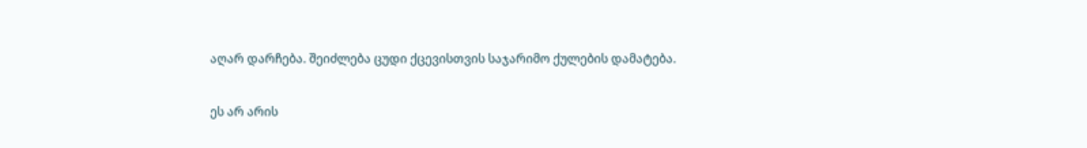აღარ დარჩება. შეიძლება ცუდი ქცევისთვის საჯარიმო ქულების დამატება.

ეს არ არის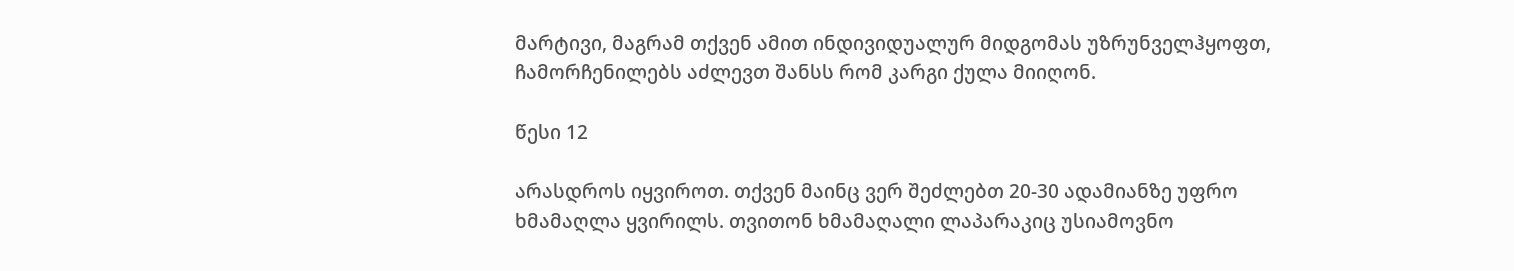მარტივი, მაგრამ თქვენ ამით ინდივიდუალურ მიდგომას უზრუნველჰყოფთ, ჩამორჩენილებს აძლევთ შანსს რომ კარგი ქულა მიიღონ.

წესი 12

არასდროს იყვიროთ. თქვენ მაინც ვერ შეძლებთ 20-30 ადამიანზე უფრო ხმამაღლა ყვირილს. თვითონ ხმამაღალი ლაპარაკიც უსიამოვნო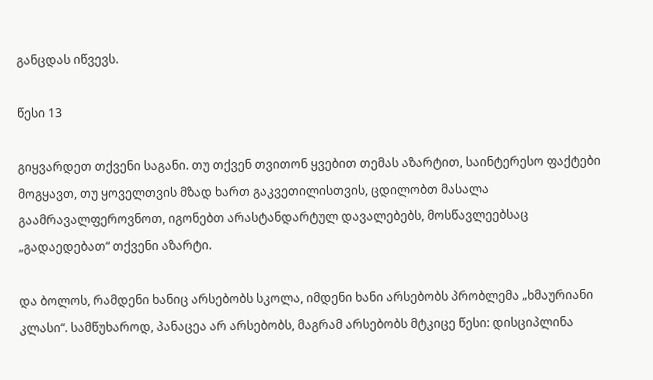განცდას იწვევს.

წესი 13

გიყვარდეთ თქვენი საგანი. თუ თქვენ თვითონ ყვებით თემას აზარტით, საინტერესო ფაქტები მოგყავთ, თუ ყოველთვის მზად ხართ გაკვეთილისთვის, ცდილობთ მასალა გაამრავალფეროვნოთ, იგონებთ არასტანდარტულ დავალებებს, მოსწავლეებსაც „გადაედებათ“ თქვენი აზარტი.

და ბოლოს, რამდენი ხანიც არსებობს სკოლა, იმდენი ხანი არსებობს პრობლემა „ხმაურიანი კლასი“. სამწუხაროდ, პანაცეა არ არსებობს, მაგრამ არსებობს მტკიცე წესი: დისციპლინა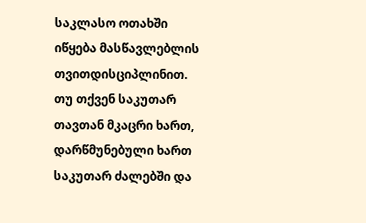საკლასო ოთახში იწყება მასწავლებლის თვითდისციპლინით. თუ თქვენ საკუთარ თავთან მკაცრი ხართ, დარწმუნებული ხართ საკუთარ ძალებში და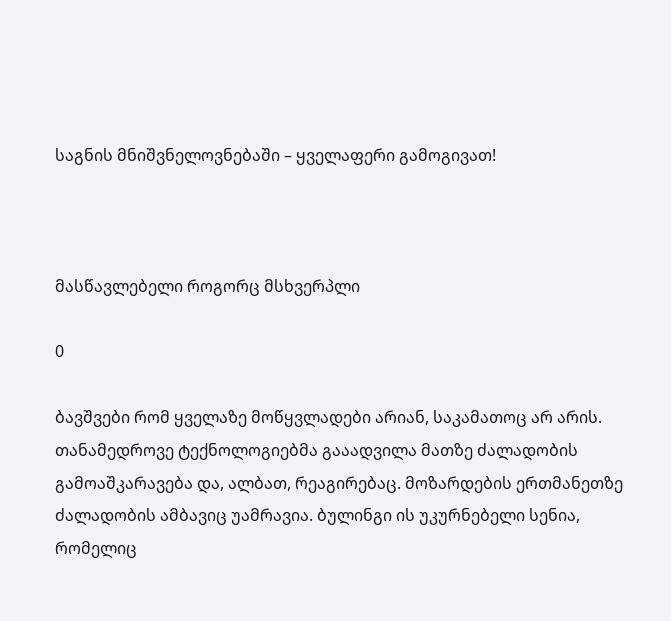საგნის მნიშვნელოვნებაში – ყველაფერი გამოგივათ!



მასწავლებელი როგორც მსხვერპლი

0

ბავშვები რომ ყველაზე მოწყვლადები არიან, საკამათოც არ არის. თანამედროვე ტექნოლოგიებმა გააადვილა მათზე ძალადობის გამოაშკარავება და, ალბათ, რეაგირებაც. მოზარდების ერთმანეთზე ძალადობის ამბავიც უამრავია. ბულინგი ის უკურნებელი სენია, რომელიც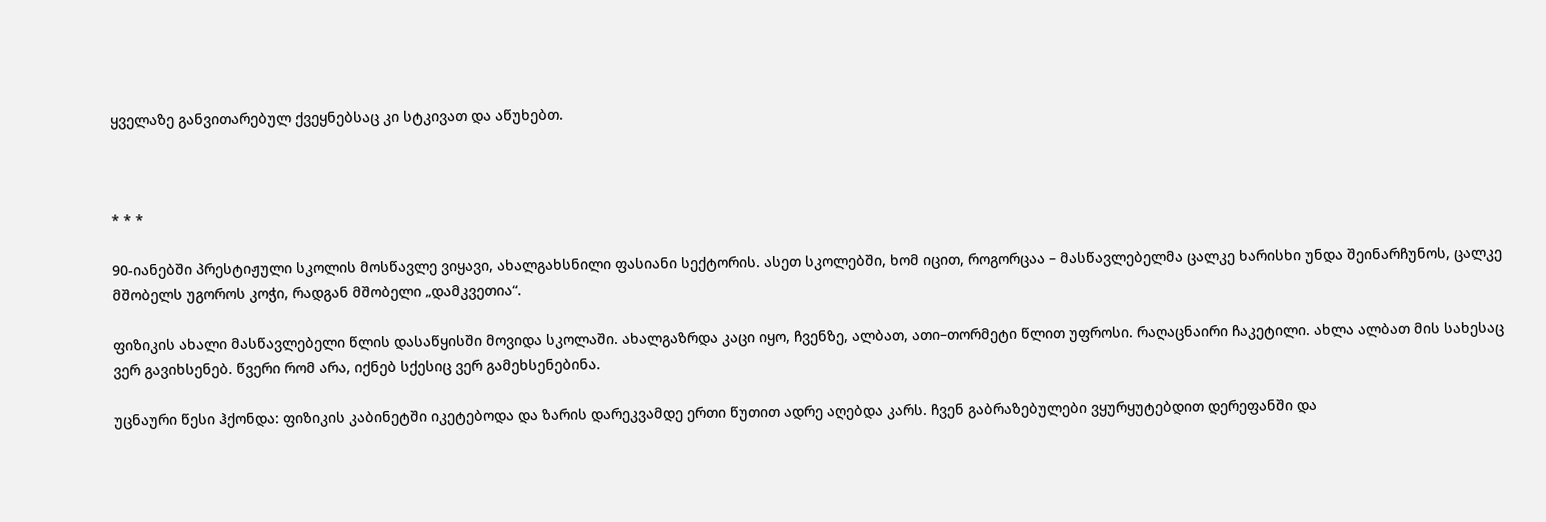ყველაზე განვითარებულ ქვეყნებსაც კი სტკივათ და აწუხებთ.



* * *

90-იანებში პრესტიჟული სკოლის მოსწავლე ვიყავი, ახალგახსნილი ფასიანი სექტორის. ასეთ სკოლებში, ხომ იცით, როგორცაა – მასწავლებელმა ცალკე ხარისხი უნდა შეინარჩუნოს, ცალკე მშობელს უგოროს კოჭი, რადგან მშობელი „დამკვეთია“.

ფიზიკის ახალი მასწავლებელი წლის დასაწყისში მოვიდა სკოლაში. ახალგაზრდა კაცი იყო, ჩვენზე, ალბათ, ათი–თორმეტი წლით უფროსი. რაღაცნაირი ჩაკეტილი. ახლა ალბათ მის სახესაც ვერ გავიხსენებ. წვერი რომ არა, იქნებ სქესიც ვერ გამეხსენებინა.

უცნაური წესი ჰქონდა: ფიზიკის კაბინეტში იკეტებოდა და ზარის დარეკვამდე ერთი წუთით ადრე აღებდა კარს. ჩვენ გაბრაზებულები ვყურყუტებდით დერეფანში და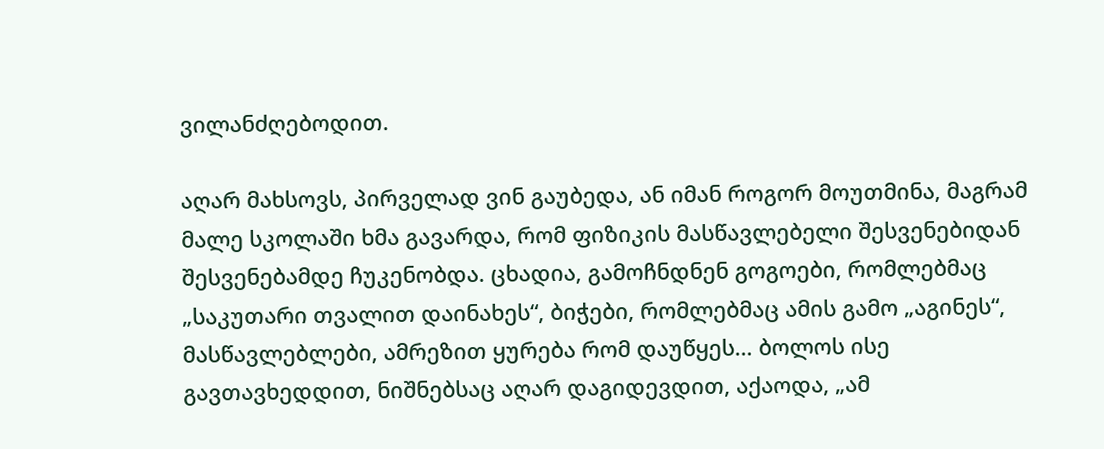ვილანძღებოდით.

აღარ მახსოვს, პირველად ვინ გაუბედა, ან იმან როგორ მოუთმინა, მაგრამ მალე სკოლაში ხმა გავარდა, რომ ფიზიკის მასწავლებელი შესვენებიდან შესვენებამდე ჩუკენობდა. ცხადია, გამოჩნდნენ გოგოები, რომლებმაც „საკუთარი თვალით დაინახეს“, ბიჭები, რომლებმაც ამის გამო „აგინეს“, მასწავლებლები, ამრეზით ყურება რომ დაუწყეს… ბოლოს ისე გავთავხედდით, ნიშნებსაც აღარ დაგიდევდით, აქაოდა, „ამ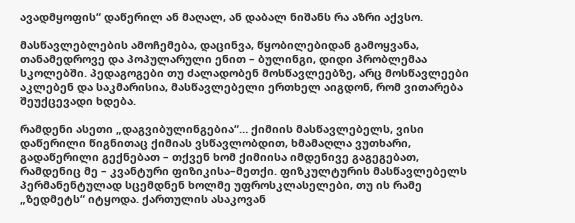ავადმყოფის“ დაწერილ ან მაღალ, ან დაბალ ნიშანს რა აზრი აქვსო.

მასწავლებლების ამოჩემება, დაცინვა, წყობილებიდან გამოყვანა, თანამედროვე და პოპულარული ენით – ბულინგი, დიდი პრობლემაა სკოლებში. პედაგოგები თუ ძალადობენ მოსწავლეებზე, არც მოსწავლეები აკლებენ და საკმარისია, მასწავლებელი ერთხელ აიგდონ, რომ ვითარება შეუქცევადი ხდება.

რამდენი ასეთი „დაგვიბულინგებია“… ქიმიის მასწავლებელს, ვისი დაწერილი წიგნითაც ქიმიას ვსწავლობდით, ხმამაღლა ვუთხარი, გადაწერილი გექნებათ – თქვენ ხომ ქიმიისა იმდენივე გაგეგებათ, რამდენიც მე – კვანტური ფიზიკისა–მეთქი. ფიზკულტურის მასწავლებელს პერმანენტულად სცემდნენ ხოლმე უფროსკლასელები, თუ ის რამე „ზედმეტს“ იტყოდა. ქართულის ასაკოვან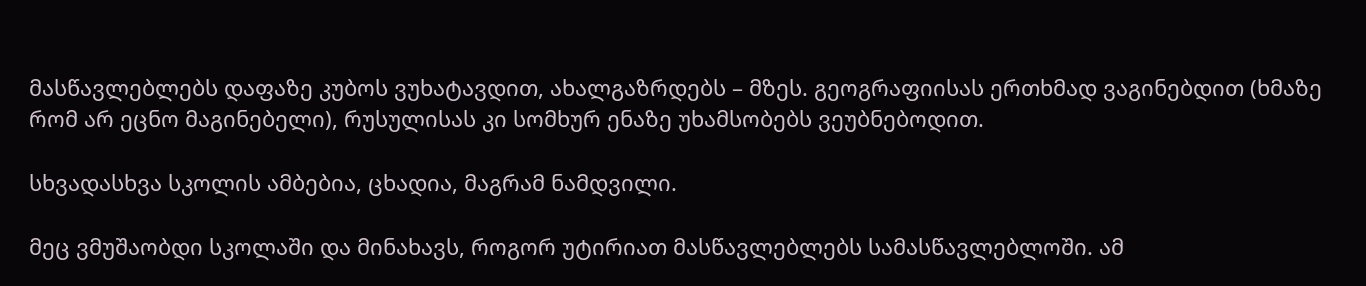მასწავლებლებს დაფაზე კუბოს ვუხატავდით, ახალგაზრდებს – მზეს. გეოგრაფიისას ერთხმად ვაგინებდით (ხმაზე რომ არ ეცნო მაგინებელი), რუსულისას კი სომხურ ენაზე უხამსობებს ვეუბნებოდით.

სხვადასხვა სკოლის ამბებია, ცხადია, მაგრამ ნამდვილი.

მეც ვმუშაობდი სკოლაში და მინახავს, როგორ უტირიათ მასწავლებლებს სამასწავლებლოში. ამ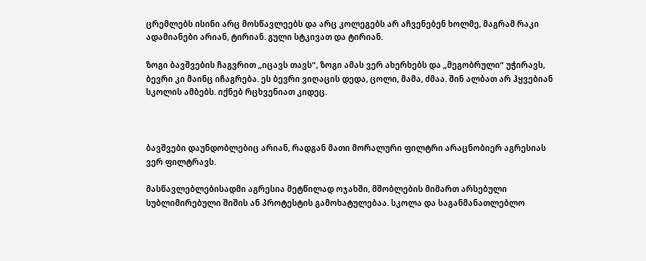ცრემლებს ისინი არც მოსწავლეებს და არც კოლეგებს არ აჩვენებენ ხოლმე, მაგრამ რაკი ადამიანები არიან, ტირიან. გული სტკივათ და ტირიან.

ზოგი ბავშვების ჩაგვრით „იცავს თავს“, ზოგი ამას ვერ ახერხებს და „მეგობრული“ უჭირავს, ბევრი კი მაინც იჩაგრება. ეს ბევრი ვიღაცის დედა, ცოლი, მამა, ძმაა. შინ ალბათ არ ჰყვებიან სკოლის ამბებს. იქნებ რცხვენიათ კიდეც.



ბავშვები დაუნდობლებიც არიან, რადგან მათი მორალური ფილტრი არაცნობიერ აგრესიას ვერ ფილტრავს.

მასწავლებლებისადმი აგრესია მეტწილად ოჯახში, მშობლების მიმართ არსებული სუბლიმირებული შიშის ან პროტესტის გამოხატულებაა. სკოლა და საგანმანათლებლო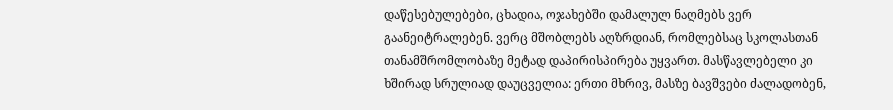დაწესებულებები, ცხადია, ოჯახებში დამალულ ნაღმებს ვერ გაანეიტრალებენ. ვერც მშობლებს აღზრდიან, რომლებსაც სკოლასთან თანამშრომლობაზე მეტად დაპირისპირება უყვართ. მასწავლებელი კი ხშირად სრულიად დაუცველია: ერთი მხრივ, მასზე ბავშვები ძალადობენ,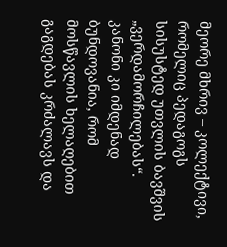მეორე მხრივ – კოლექტივი, რომელიც პედაგოგს სისუსტედ უთვლის ბავშვის „ვერდამორჩილებას“. კანონი კი იმდენად ბუნდოვანია, რომ მოსწავლის ხელაღებით გაგდებას კრძალავს და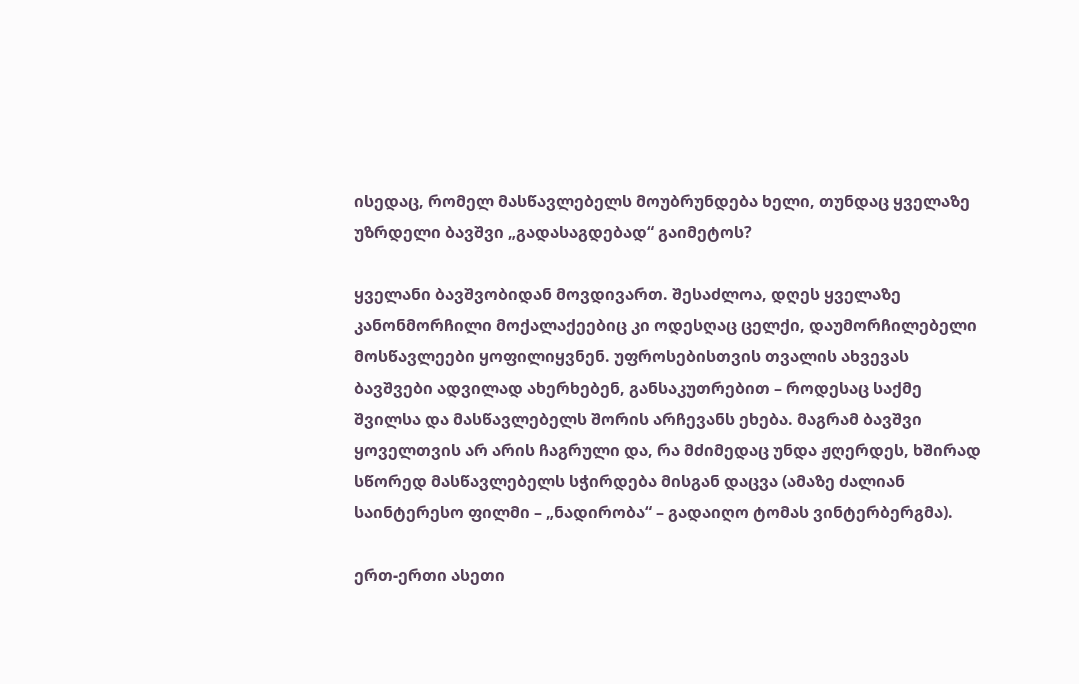ისედაც, რომელ მასწავლებელს მოუბრუნდება ხელი, თუნდაც ყველაზე უზრდელი ბავშვი „გადასაგდებად“ გაიმეტოს?

ყველანი ბავშვობიდან მოვდივართ. შესაძლოა, დღეს ყველაზე კანონმორჩილი მოქალაქეებიც კი ოდესღაც ცელქი, დაუმორჩილებელი მოსწავლეები ყოფილიყვნენ. უფროსებისთვის თვალის ახვევას ბავშვები ადვილად ახერხებენ, განსაკუთრებით – როდესაც საქმე შვილსა და მასწავლებელს შორის არჩევანს ეხება. მაგრამ ბავშვი ყოველთვის არ არის ჩაგრული და, რა მძიმედაც უნდა ჟღერდეს, ხშირად სწორედ მასწავლებელს სჭირდება მისგან დაცვა (ამაზე ძალიან საინტერესო ფილმი – „ნადირობა“ – გადაიღო ტომას ვინტერბერგმა).

ერთ-ერთი ასეთი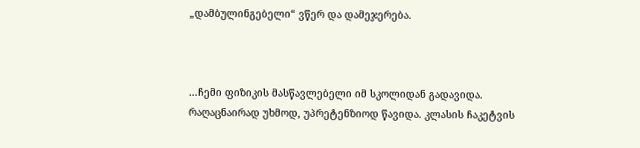„დამბულინგებელი“ ვწერ და დამეჯერება.



…ჩემი ფიზიკის მასწავლებელი იმ სკოლიდან გადავიდა. რაღაცნაირად უხმოდ, უპრეტენზიოდ წავიდა. კლასის ჩაკეტვის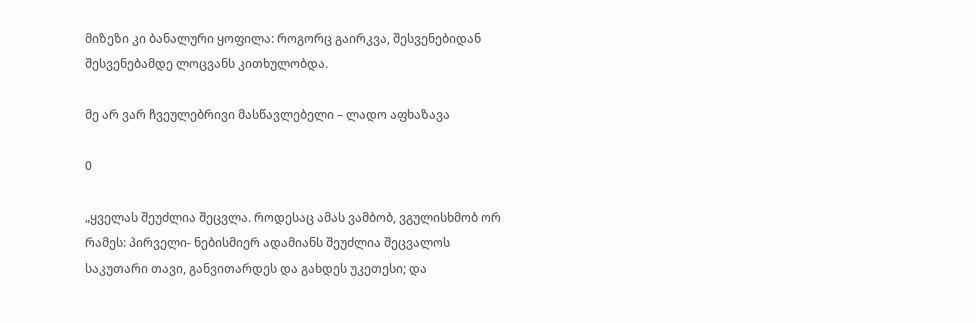მიზეზი კი ბანალური ყოფილა: როგორც გაირკვა, შესვენებიდან შესვენებამდე ლოცვანს კითხულობდა.

მე არ ვარ ჩვეულებრივი მასწავლებელი – ლადო აფხაზავა

0

„ყველას შეუძლია შეცვლა. როდესაც ამას ვამბობ, ვგულისხმობ ორ რამეს: პირველი- ნებისმიერ ადამიანს შეუძლია შეცვალოს საკუთარი თავი, განვითარდეს და გახდეს უკეთესი; და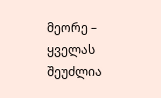მეორე – ყველას შეუძლია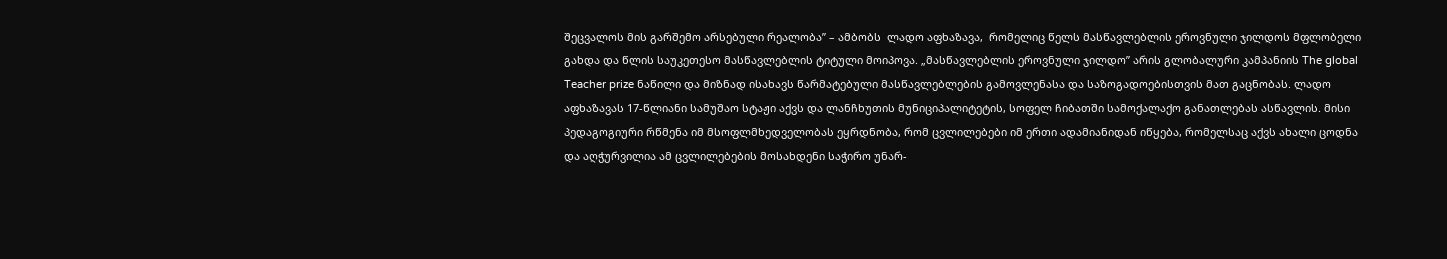შეცვალოს მის გარშემო არსებული რეალობა” – ამბობს  ლადო აფხაზავა,  რომელიც წელს მასწავლებლის ეროვნული ჯილდოს მფლობელი გახდა და წლის საუკეთესო მასწავლებლის ტიტული მოიპოვა. „მასწავლებლის ეროვნული ჯილდო” არის გლობალური კამპანიის The global Teacher prize ნაწილი და მიზნად ისახავს წარმატებული მასწავლებლების გამოვლენასა და საზოგადოებისთვის მათ გაცნობას. ლადო აფხაზავას 17-წლიანი სამუშაო სტაჟი აქვს და ლანჩხუთის მუნიციპალიტეტის, სოფელ ჩიბათში სამოქალაქო განათლებას ასწავლის. მისი პედაგოგიური რწმენა იმ მსოფლმხედველობას ეყრდნობა, რომ ცვლილებები იმ ერთი ადამიანიდან იწყება, რომელსაც აქვს ახალი ცოდნა და აღჭურვილია ამ ცვლილებების მოსახდენი საჭირო უნარ-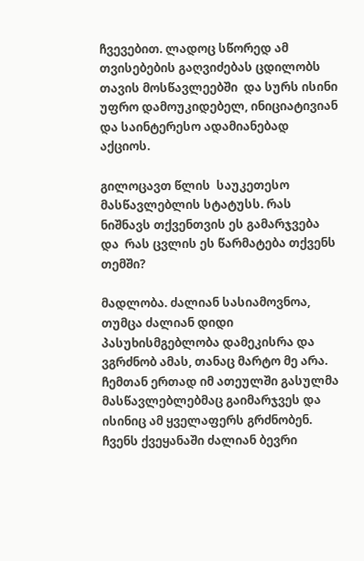ჩვევებით. ლადოც სწორედ ამ თვისებების გაღვიძებას ცდილობს თავის მოსწავლეებში  და სურს ისინი უფრო დამოუკიდებელ, ინიციატივიან  და საინტერესო ადამიანებად აქციოს.

გილოცავთ წლის  საუკეთესო  მასწავლებლის სტატუსს. რას ნიშნავს თქვენთვის ეს გამარჯვება და  რას ცვლის ეს წარმატება თქვენს თემში?

მადლობა. ძალიან სასიამოვნოა, თუმცა ძალიან დიდი პასუხისმგებლობა დამეკისრა და ვგრძნობ ამას, თანაც მარტო მე არა. ჩემთან ერთად იმ ათეულში გასულმა მასწავლებლებმაც გაიმარჯვეს და ისინიც ამ ყველაფერს გრძნობენ.  ჩვენს ქვეყანაში ძალიან ბევრი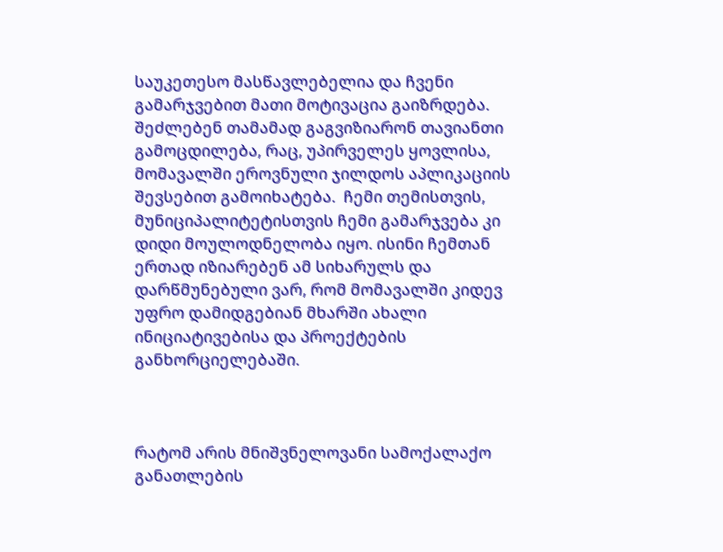საუკეთესო მასწავლებელია და ჩვენი გამარჯვებით მათი მოტივაცია გაიზრდება. შეძლებენ თამამად გაგვიზიარონ თავიანთი გამოცდილება, რაც, უპირველეს ყოვლისა, მომავალში ეროვნული ჯილდოს აპლიკაციის შევსებით გამოიხატება.  ჩემი თემისთვის, მუნიციპალიტეტისთვის ჩემი გამარჯვება კი დიდი მოულოდნელობა იყო. ისინი ჩემთან ერთად იზიარებენ ამ სიხარულს და დარწმუნებული ვარ, რომ მომავალში კიდევ უფრო დამიდგებიან მხარში ახალი ინიციატივებისა და პროექტების განხორციელებაში.



რატომ არის მნიშვნელოვანი სამოქალაქო განათლების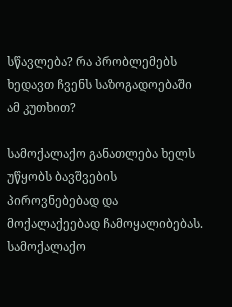სწავლება? რა პრობლემებს ხედავთ ჩვენს საზოგადოებაში ამ კუთხით?

სამოქალაქო განათლება ხელს უწყობს ბავშვების პიროვნებებად და მოქალაქეებად ჩამოყალიბებას. სამოქალაქო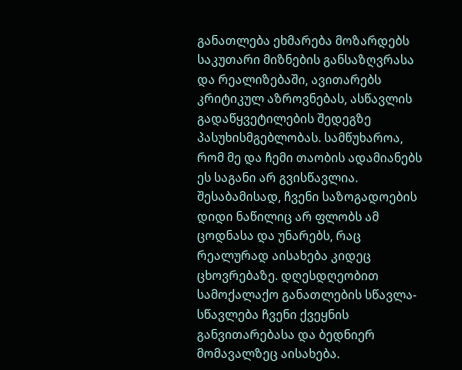განათლება ეხმარება მოზარდებს საკუთარი მიზნების განსაზღვრასა და რეალიზებაში, ავითარებს  კრიტიკულ აზროვნებას, ასწავლის გადაწყვეტილების შედეგზე პასუხისმგებლობას. სამწუხაროა, რომ მე და ჩემი თაობის ადამიანებს ეს საგანი არ გვისწავლია. შესაბამისად, ჩვენი საზოგადოების დიდი ნაწილიც არ ფლობს ამ ცოდნასა და უნარებს, რაც რეალურად აისახება კიდეც ცხოვრებაზე. დღესდღეობით სამოქალაქო განათლების სწავლა-სწავლება ჩვენი ქვეყნის განვითარებასა და ბედნიერ მომავალზეც აისახება.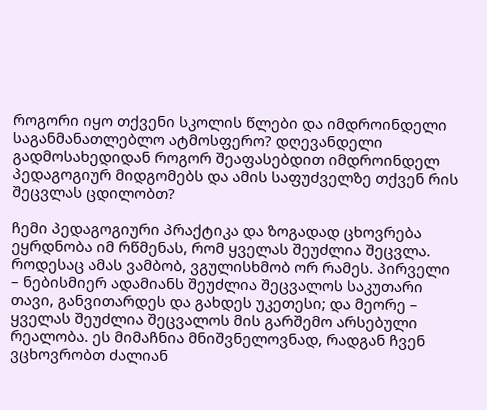როგორი იყო თქვენი სკოლის წლები და იმდროინდელი საგანმანათლებლო ატმოსფერო? დღევანდელი გადმოსახედიდან როგორ შეაფასებდით იმდროინდელ პედაგოგიურ მიდგომებს და ამის საფუძველზე თქვენ რის შეცვლას ცდილობთ?

ჩემი პედაგოგიური პრაქტიკა და ზოგადად ცხოვრება ეყრდნობა იმ რწმენას, რომ ყველას შეუძლია შეცვლა. როდესაც ამას ვამბობ, ვგულისხმობ ორ რამეს. პირველი – ნებისმიერ ადამიანს შეუძლია შეცვალოს საკუთარი თავი, განვითარდეს და გახდეს უკეთესი; და მეორე – ყველას შეუძლია შეცვალოს მის გარშემო არსებული რეალობა. ეს მიმაჩნია მნიშვნელოვნად, რადგან ჩვენ ვცხოვრობთ ძალიან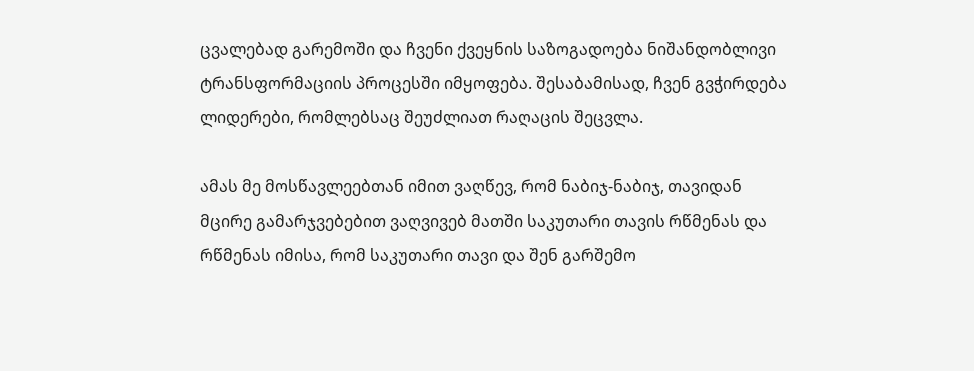ცვალებად გარემოში და ჩვენი ქვეყნის საზოგადოება ნიშანდობლივი ტრანსფორმაციის პროცესში იმყოფება. შესაბამისად, ჩვენ გვჭირდება ლიდერები, რომლებსაც შეუძლიათ რაღაცის შეცვლა.

ამას მე მოსწავლეებთან იმით ვაღწევ, რომ ნაბიჯ-ნაბიჯ, თავიდან მცირე გამარჯვებებით ვაღვივებ მათში საკუთარი თავის რწმენას და რწმენას იმისა, რომ საკუთარი თავი და შენ გარშემო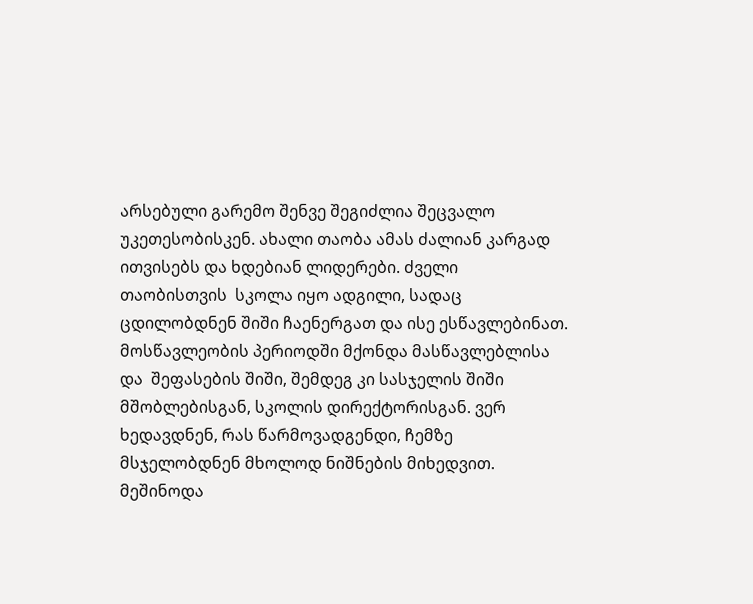არსებული გარემო შენვე შეგიძლია შეცვალო უკეთესობისკენ. ახალი თაობა ამას ძალიან კარგად ითვისებს და ხდებიან ლიდერები. ძველი თაობისთვის  სკოლა იყო ადგილი, სადაც ცდილობდნენ შიში ჩაენერგათ და ისე ესწავლებინათ. მოსწავლეობის პერიოდში მქონდა მასწავლებლისა და  შეფასების შიში, შემდეგ კი სასჯელის შიში მშობლებისგან, სკოლის დირექტორისგან. ვერ ხედავდნენ, რას წარმოვადგენდი, ჩემზე  მსჯელობდნენ მხოლოდ ნიშნების მიხედვით. მეშინოდა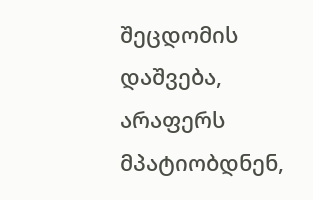შეცდომის დაშვება, არაფერს მპატიობდნენ,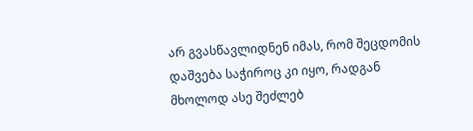არ გვასწავლიდნენ იმას, რომ შეცდომის დაშვება საჭიროც კი იყო, რადგან მხოლოდ ასე შეძლებ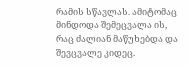რამის სწავლას. ამიტომაც მინდოდა შემეცვალა ის, რაც ძალიან მაწუხებდა და შევცვალე კიდეც.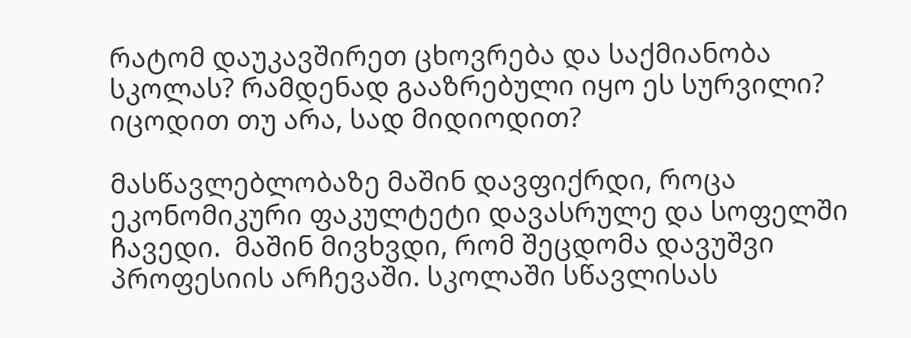რატომ დაუკავშირეთ ცხოვრება და საქმიანობა სკოლას? რამდენად გააზრებული იყო ეს სურვილი? იცოდით თუ არა, სად მიდიოდით?

მასწავლებლობაზე მაშინ დავფიქრდი, როცა ეკონომიკური ფაკულტეტი დავასრულე და სოფელში ჩავედი.  მაშინ მივხვდი, რომ შეცდომა დავუშვი პროფესიის არჩევაში. სკოლაში სწავლისას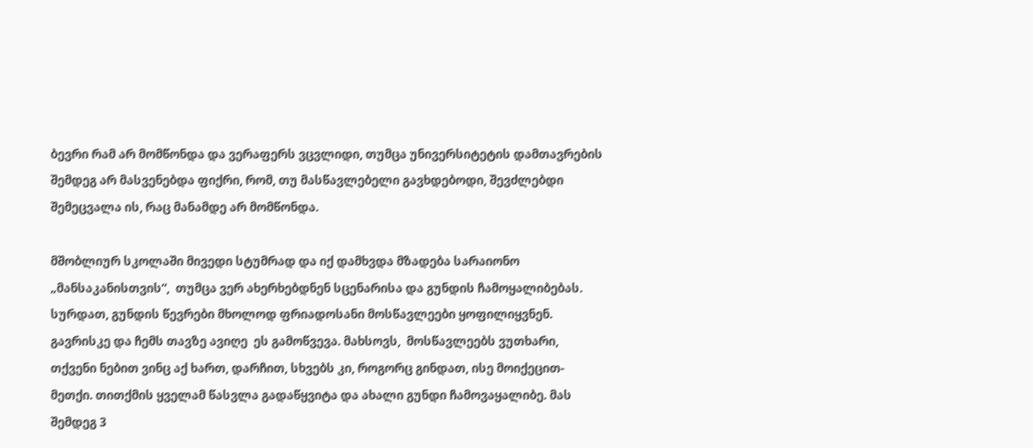ბევრი რამ არ მომწონდა და ვერაფერს ვცვლიდი, თუმცა უნივერსიტეტის დამთავრების შემდეგ არ მასვენებდა ფიქრი, რომ, თუ მასწავლებელი გავხდებოდი, შევძლებდი შემეცვალა ის, რაც მანამდე არ მომწონდა.

მშობლიურ სკოლაში მივედი სტუმრად და იქ დამხვდა მზადება სარაიონო „მანსაკანისთვის“,  თუმცა ვერ ახერხებდნენ სცენარისა და გუნდის ჩამოყალიბებას. სურდათ, გუნდის წევრები მხოლოდ ფრიადოსანი მოსწავლეები ყოფილიყვნენ. გავრისკე და ჩემს თავზე ავიღე  ეს გამოწვევა. მახსოვს,  მოსწავლეებს ვუთხარი, თქვენი ნებით ვინც აქ ხართ, დარჩით, სხვებს კი, როგორც გინდათ, ისე მოიქეცით-მეთქი. თითქმის ყველამ წასვლა გადაწყვიტა და ახალი გუნდი ჩამოვაყალიბე. მას შემდეგ 3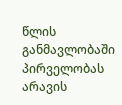წლის განმავლობაში პირველობას არავის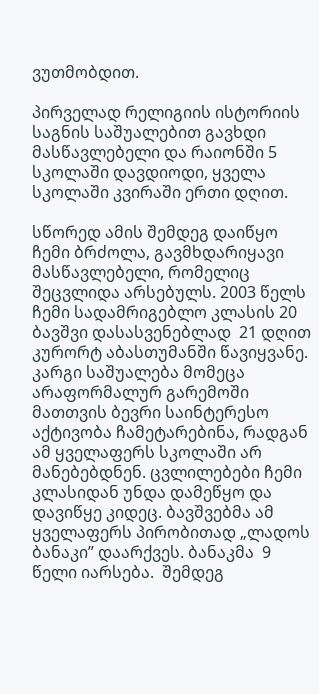ვუთმობდით.

პირველად რელიგიის ისტორიის საგნის საშუალებით გავხდი მასწავლებელი და რაიონში 5 სკოლაში დავდიოდი, ყველა სკოლაში კვირაში ერთი დღით.

სწორედ ამის შემდეგ დაიწყო ჩემი ბრძოლა, გავმხდარიყავი მასწავლებელი, რომელიც შეცვლიდა არსებულს. 2003 წელს ჩემი სადამრიგებლო კლასის 20 ბავშვი დასასვენებლად  21 დღით  კურორტ აბასთუმანში წავიყვანე. კარგი საშუალება მომეცა არაფორმალურ გარემოში მათთვის ბევრი საინტერესო აქტივობა ჩამეტარებინა, რადგან ამ ყველაფერს სკოლაში არ მანებებდნენ. ცვლილებები ჩემი კლასიდან უნდა დამეწყო და დავიწყე კიდეც. ბავშვებმა ამ ყველაფერს პირობითად „ლადოს ბანაკი” დაარქვეს. ბანაკმა  9 წელი იარსება.  შემდეგ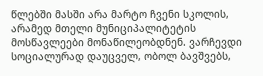წლებში მასში არა მარტო ჩვენი სკოლის, არამედ მთელი მუნიციპალიტეტის მოსწავლეები მონაწილეობდნენ. ვარჩევდი სოციალურად დაუცველ, ობოლ ბავშვებს,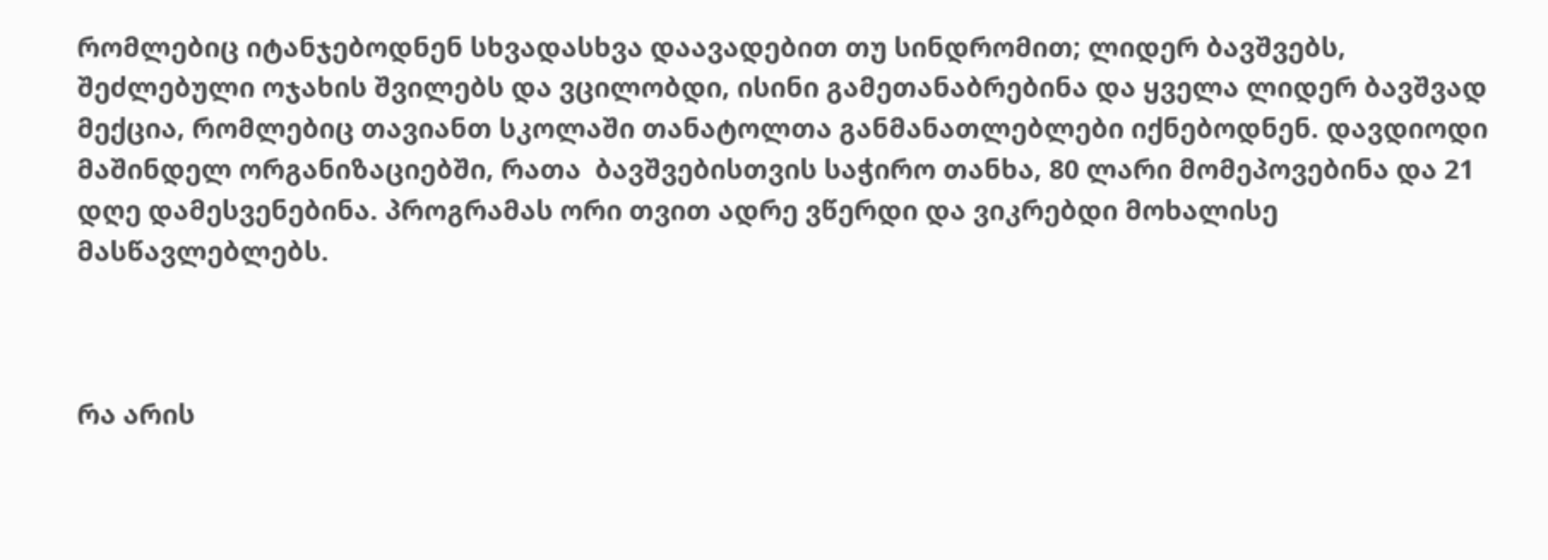რომლებიც იტანჯებოდნენ სხვადასხვა დაავადებით თუ სინდრომით; ლიდერ ბავშვებს, შეძლებული ოჯახის შვილებს და ვცილობდი, ისინი გამეთანაბრებინა და ყველა ლიდერ ბავშვად მექცია, რომლებიც თავიანთ სკოლაში თანატოლთა განმანათლებლები იქნებოდნენ. დავდიოდი მაშინდელ ორგანიზაციებში, რათა  ბავშვებისთვის საჭირო თანხა, 80 ლარი მომეპოვებინა და 21 დღე დამესვენებინა. პროგრამას ორი თვით ადრე ვწერდი და ვიკრებდი მოხალისე მასწავლებლებს.



რა არის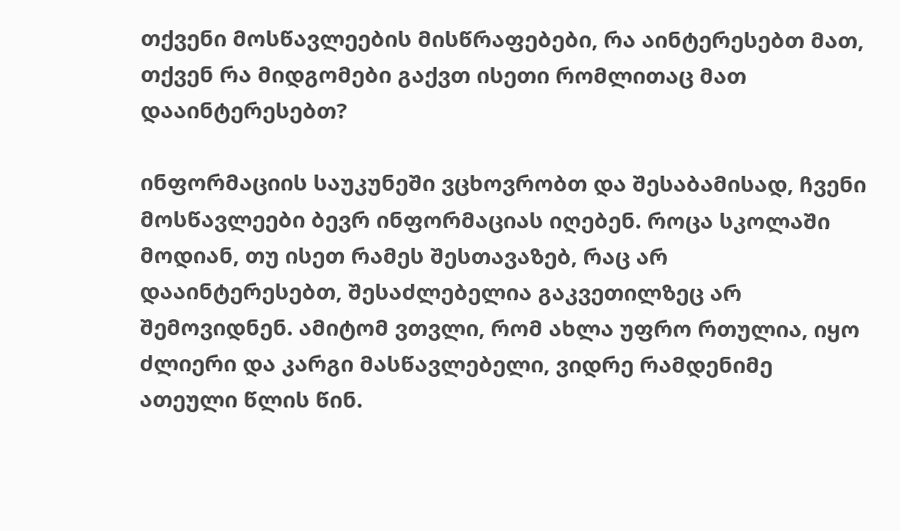თქვენი მოსწავლეების მისწრაფებები, რა აინტერესებთ მათ, თქვენ რა მიდგომები გაქვთ ისეთი რომლითაც მათ დააინტერესებთ?

ინფორმაციის საუკუნეში ვცხოვრობთ და შესაბამისად, ჩვენი მოსწავლეები ბევრ ინფორმაციას იღებენ. როცა სკოლაში მოდიან, თუ ისეთ რამეს შესთავაზებ, რაც არ დააინტერესებთ, შესაძლებელია გაკვეთილზეც არ  შემოვიდნენ. ამიტომ ვთვლი, რომ ახლა უფრო რთულია, იყო  ძლიერი და კარგი მასწავლებელი, ვიდრე რამდენიმე ათეული წლის წინ.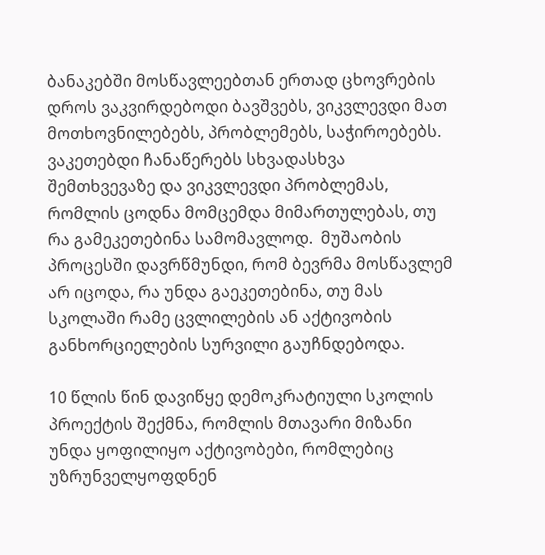ბანაკებში მოსწავლეებთან ერთად ცხოვრების დროს ვაკვირდებოდი ბავშვებს, ვიკვლევდი მათ მოთხოვნილებებს, პრობლემებს, საჭიროებებს. ვაკეთებდი ჩანაწერებს სხვადასხვა შემთხვევაზე და ვიკვლევდი პრობლემას, რომლის ცოდნა მომცემდა მიმართულებას, თუ რა გამეკეთებინა სამომავლოდ.  მუშაობის პროცესში დავრწმუნდი, რომ ბევრმა მოსწავლემ  არ იცოდა, რა უნდა გაეკეთებინა, თუ მას სკოლაში რამე ცვლილების ან აქტივობის განხორციელების სურვილი გაუჩნდებოდა.

10 წლის წინ დავიწყე დემოკრატიული სკოლის პროექტის შექმნა, რომლის მთავარი მიზანი უნდა ყოფილიყო აქტივობები, რომლებიც უზრუნველყოფდნენ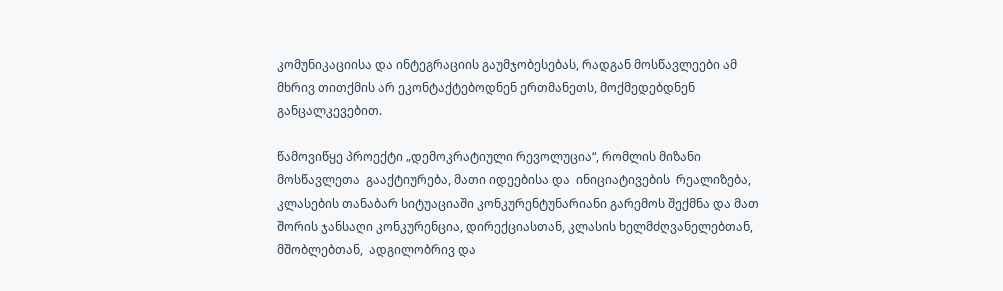კომუნიკაციისა და ინტეგრაციის გაუმჯობესებას, რადგან მოსწავლეები ამ მხრივ თითქმის არ ეკონტაქტებოდნენ ერთმანეთს, მოქმედებდნენ განცალკევებით.

წამოვიწყე პროექტი „დემოკრატიული რევოლუცია“, რომლის მიზანი მოსწავლეთა  გააქტიურება, მათი იდეებისა და  ინიციატივების  რეალიზება,  კლასების თანაბარ სიტუაციაში კონკურენტუნარიანი გარემოს შექმნა და მათ შორის ჯანსაღი კონკურენცია, დირექციასთან, კლასის ხელმძღვანელებთან, მშობლებთან,  ადგილობრივ და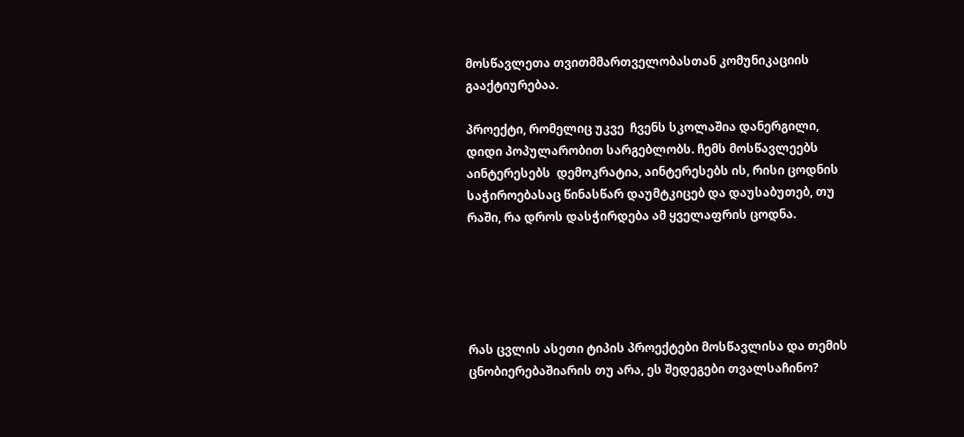მოსწავლეთა თვითმმართველობასთან კომუნიკაციის გააქტიურებაა.

პროექტი, რომელიც უკვე  ჩვენს სკოლაშია დანერგილი, დიდი პოპულარობით სარგებლობს. ჩემს მოსწავლეებს აინტერესებს  დემოკრატია, აინტერესებს ის, რისი ცოდნის საჭიროებასაც წინასწარ დაუმტკიცებ და დაუსაბუთებ, თუ რაში, რა დროს დასჭირდება ამ ყველაფრის ცოდნა.





რას ცვლის ასეთი ტიპის პროექტები მოსწავლისა და თემის ცნობიერებაშიარის თუ არა, ეს შედეგები თვალსაჩინო?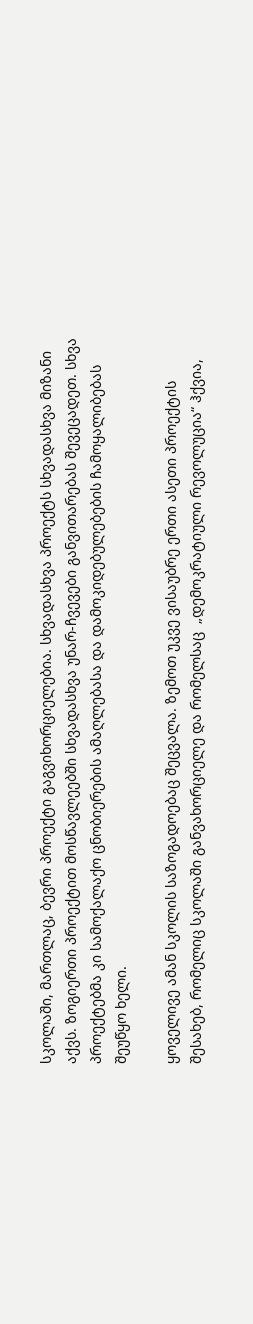სკოლაში, მართლაც, ბევრი პროექტი გაგვიხორციელებია. სხვადასხვა პროექტს სხვადასხვა მიზანი აქვს. ზოგიერთი პროექტით მოსწავლეებში სხვადასხვა უნარ-ჩვევები განვითარებას შევეცადეთ. სხვა პროექტებმა კი სამოქალაქო ცნობიერების ამაღლებასა და დამოკიდებულებების ჩამოყალიბებას შეუწყო ხელი.

ყოველივე ამან სკოლის საზოგადოებაც შეცვალა. ზემოთ უკვე ვისაუბრე ერთი ასეთი პროექტის შესახებ, რომელიც სკოლაში განვახორციელე და რომელსაც  „დემოკრატიული რევოლუცია“ ჰქვია,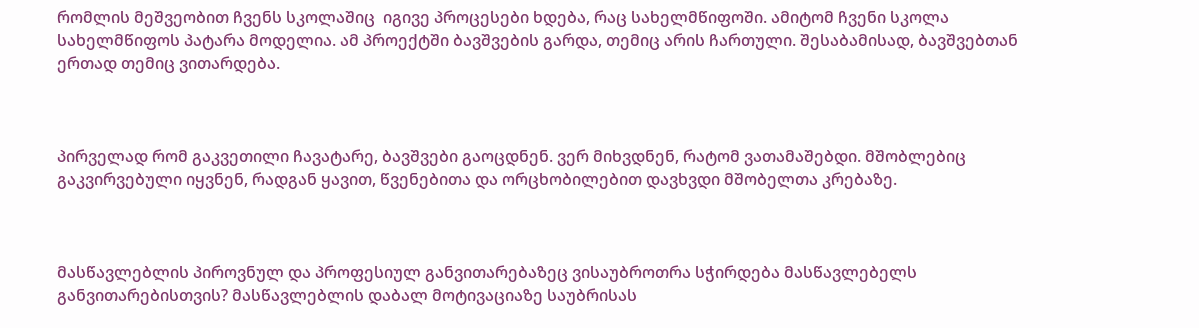რომლის მეშვეობით ჩვენს სკოლაშიც  იგივე პროცესები ხდება, რაც სახელმწიფოში. ამიტომ ჩვენი სკოლა სახელმწიფოს პატარა მოდელია. ამ პროექტში ბავშვების გარდა, თემიც არის ჩართული. შესაბამისად, ბავშვებთან ერთად თემიც ვითარდება.



პირველად რომ გაკვეთილი ჩავატარე, ბავშვები გაოცდნენ. ვერ მიხვდნენ, რატომ ვათამაშებდი. მშობლებიც გაკვირვებული იყვნენ, რადგან ყავით, წვენებითა და ორცხობილებით დავხვდი მშობელთა კრებაზე.



მასწავლებლის პიროვნულ და პროფესიულ განვითარებაზეც ვისაუბროთრა სჭირდება მასწავლებელს განვითარებისთვის? მასწავლებლის დაბალ მოტივაციაზე საუბრისას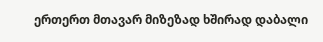ერთერთ მთავარ მიზეზად ხშირად დაბალი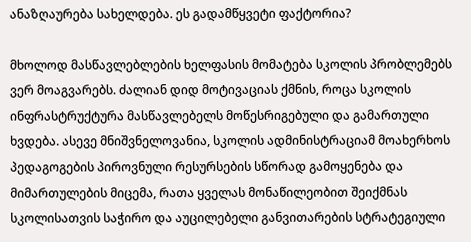ანაზღაურება სახელდება. ეს გადამწყვეტი ფაქტორია?

მხოლოდ მასწავლებლების ხელფასის მომატება სკოლის პრობლემებს ვერ მოაგვარებს. ძალიან დიდ მოტივაციას ქმნის, როცა სკოლის ინფრასტრუქტურა მასწავლებელს მოწესრიგებული და გამართული ხვდება. ასევე მნიშვნელოვანია, სკოლის ადმინისტრაციამ მოახერხოს პედაგოგების პიროვნული რესურსების სწორად გამოყენება და მიმართულების მიცემა, რათა ყველას მონაწილეობით შეიქმნას სკოლისათვის საჭირო და აუცილებელი განვითარების სტრატეგიული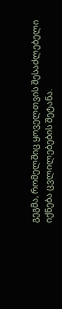გეგმა, რომელშიც ყოველთვის შესაძლებელი იქნება ცვლილებების შეტანა.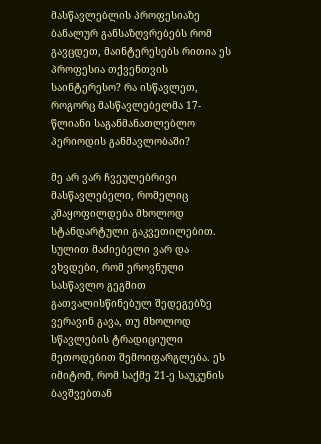მასწავლებლის პროფესიაზე ბანალურ განსაზღვრებებს რომ გავცდეთ, მაინტერესებს რითია ეს პროფესია თქვენთვის საინტერესო? რა ისწავლეთ, როგორც მასწავლებელმა 17-წლიანი საგანმანათლებლო პერიოდის განმავლობაში?

მე არ ვარ ჩვეულებრივი მასწავლებელი, რომელიც კმაყოფილდება მხოლოდ სტანდარტული გაკვეთილებით. სულით მაძიებელი ვარ და ვხვდები, რომ ეროვნული სასწავლო გეგმით გათვალისწინებულ შედეგებზე ვერავინ გავა, თუ მხოლოდ სწავლების ტრადიციული მეთოდებით შემოიფარგლება. ეს იმიტომ, რომ საქმე 21-ე საუკუნის ბავშვებთან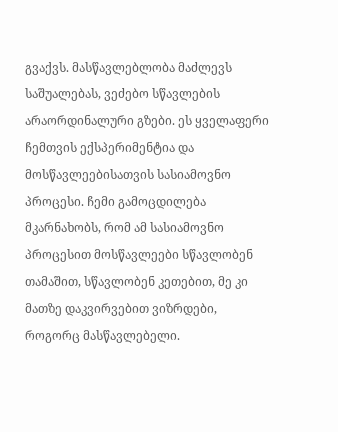გვაქვს. მასწავლებლობა მაძლევს საშუალებას, ვეძებო სწავლების არაორდინალური გზები. ეს ყველაფერი ჩემთვის ექსპერიმენტია და მოსწავლეებისათვის სასიამოვნო პროცესი. ჩემი გამოცდილება მკარნახობს, რომ ამ სასიამოვნო პროცესით მოსწავლეები სწავლობენ თამაშით, სწავლობენ კეთებით, მე კი მათზე დაკვირვებით ვიზრდები, როგორც მასწავლებელი.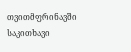თვითმფრინავში საკითხავი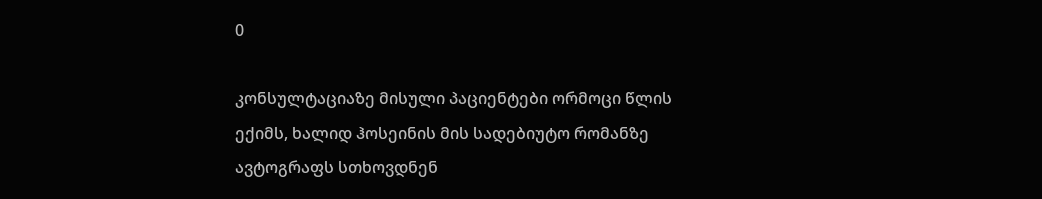0

კონსულტაციაზე მისული პაციენტები ორმოცი წლის ექიმს, ხალიდ ჰოსეინის მის სადებიუტო რომანზე ავტოგრაფს სთხოვდნენ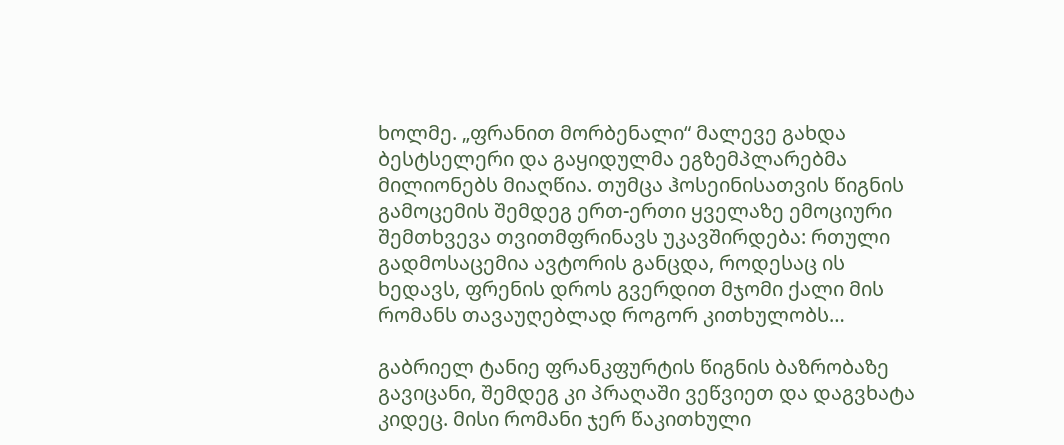ხოლმე. „ფრანით მორბენალი“ მალევე გახდა ბესტსელერი და გაყიდულმა ეგზემპლარებმა მილიონებს მიაღწია. თუმცა ჰოსეინისათვის წიგნის გამოცემის შემდეგ ერთ-ერთი ყველაზე ემოციური შემთხვევა თვითმფრინავს უკავშირდება: რთული გადმოსაცემია ავტორის განცდა, როდესაც ის ხედავს, ფრენის დროს გვერდით მჯომი ქალი მის რომანს თავაუღებლად როგორ კითხულობს…

გაბრიელ ტანიე ფრანკფურტის წიგნის ბაზრობაზე გავიცანი, შემდეგ კი პრაღაში ვეწვიეთ და დაგვხატა კიდეც. მისი რომანი ჯერ წაკითხული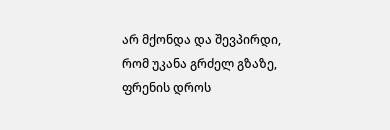არ მქონდა და შევპირდი, რომ უკანა გრძელ გზაზე, ფრენის დროს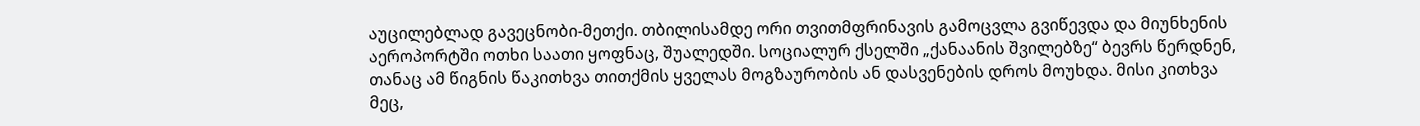აუცილებლად გავეცნობი-მეთქი. თბილისამდე ორი თვითმფრინავის გამოცვლა გვიწევდა და მიუნხენის აეროპორტში ოთხი საათი ყოფნაც, შუალედში. სოციალურ ქსელში „ქანაანის შვილებზე“ ბევრს წერდნენ, თანაც ამ წიგნის წაკითხვა თითქმის ყველას მოგზაურობის ან დასვენების დროს მოუხდა. მისი კითხვა მეც,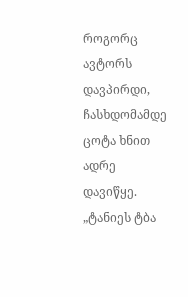როგორც ავტორს დავპირდი, ჩასხდომამდე ცოტა ხნით ადრე დავიწყე. „ტანიეს ტბა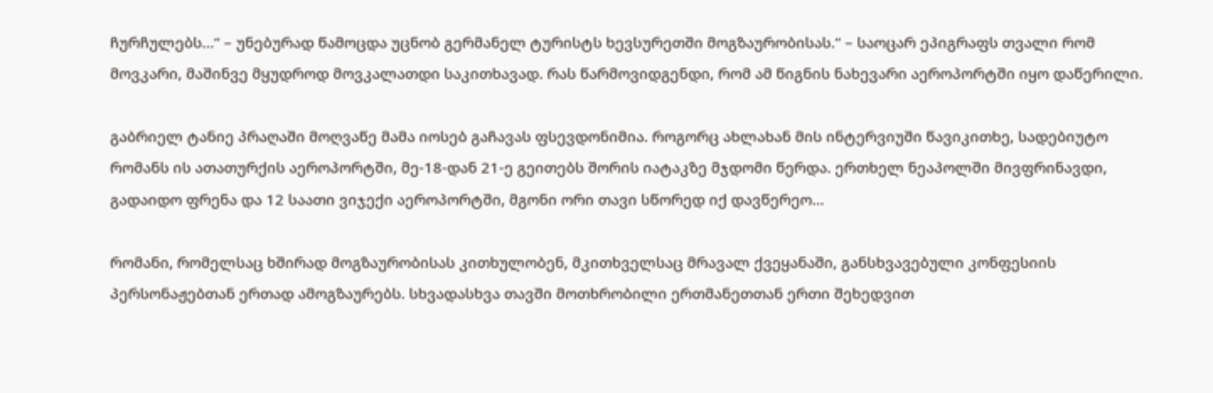ჩურჩულებს…“ – უნებურად წამოცდა უცნობ გერმანელ ტურისტს ხევსურეთში მოგზაურობისას.“ – საოცარ ეპიგრაფს თვალი რომ მოვკარი, მაშინვე მყუდროდ მოვკალათდი საკითხავად. რას წარმოვიდგენდი, რომ ამ წიგნის ნახევარი აეროპორტში იყო დაწერილი.

გაბრიელ ტანიე პრაღაში მოღვაწე მამა იოსებ გაჩავას ფსევდონიმია. როგორც ახლახან მის ინტერვიუში წავიკითხე, სადებიუტო რომანს ის ათათურქის აეროპორტში, მე-18-დან 21-ე გეითებს შორის იატაკზე მჯდომი წერდა. ერთხელ ნეაპოლში მივფრინავდი, გადაიდო ფრენა და 12 საათი ვიჯექი აეროპორტში, მგონი ორი თავი სწორედ იქ დავწერეო…

რომანი, რომელსაც ხშირად მოგზაურობისას კითხულობენ, მკითხველსაც მრავალ ქვეყანაში, განსხვავებული კონფესიის პერსონაჟებთან ერთად ამოგზაურებს. სხვადასხვა თავში მოთხრობილი ერთმანეთთან ერთი შეხედვით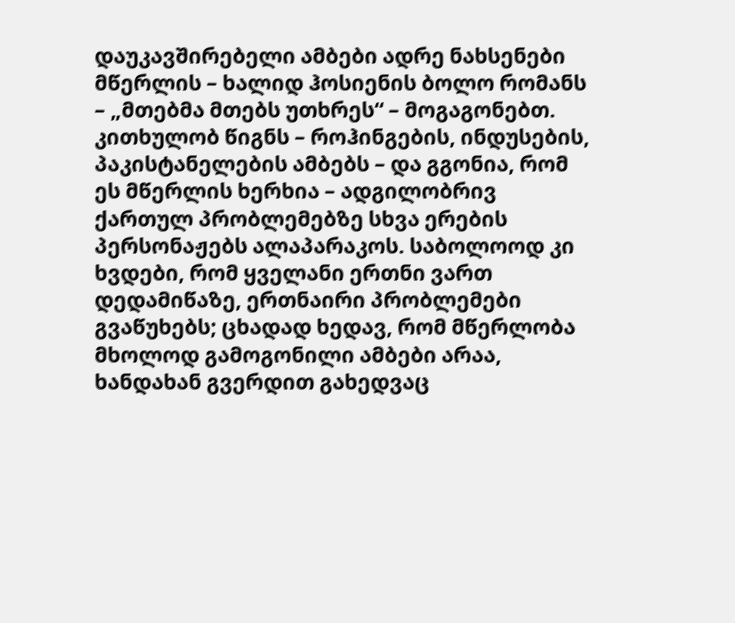დაუკავშირებელი ამბები ადრე ნახსენები მწერლის – ხალიდ ჰოსიენის ბოლო რომანს – „მთებმა მთებს უთხრეს“ – მოგაგონებთ. კითხულობ წიგნს – როჰინგების, ინდუსების, პაკისტანელების ამბებს – და გგონია, რომ ეს მწერლის ხერხია – ადგილობრივ ქართულ პრობლემებზე სხვა ერების პერსონაჟებს ალაპარაკოს. საბოლოოდ კი ხვდები, რომ ყველანი ერთნი ვართ დედამიწაზე, ერთნაირი პრობლემები გვაწუხებს; ცხადად ხედავ, რომ მწერლობა მხოლოდ გამოგონილი ამბები არაა, ხანდახან გვერდით გახედვაც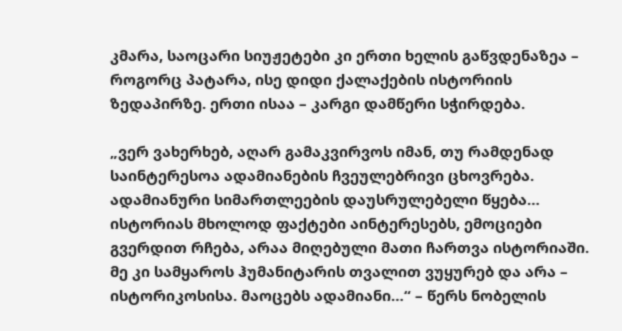კმარა, საოცარი სიუჟეტები კი ერთი ხელის გაწვდენაზეა – როგორც პატარა, ისე დიდი ქალაქების ისტორიის ზედაპირზე. ერთი ისაა – კარგი დამწერი სჭირდება.

„ვერ ვახერხებ, აღარ გამაკვირვოს იმან, თუ რამდენად საინტერესოა ადამიანების ჩვეულებრივი ცხოვრება. ადამიანური სიმართლეების დაუსრულებელი წყება… ისტორიას მხოლოდ ფაქტები აინტერესებს, ემოციები გვერდით რჩება, არაა მიღებული მათი ჩართვა ისტორიაში. მე კი სამყაროს ჰუმანიტარის თვალით ვუყურებ და არა – ისტორიკოსისა. მაოცებს ადამიანი…“ – წერს ნობელის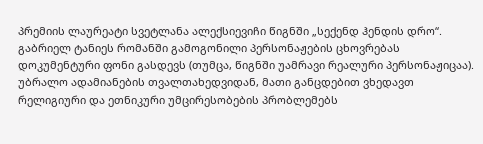პრემიის ლაურეატი სვეტლანა ალექსიევიჩი წიგნში „სექენდ ჰენდის დრო“. გაბრიელ ტანიეს რომანში გამოგონილი პერსონაჟების ცხოვრებას დოკუმენტური ფონი გასდევს (თუმცა, წიგნში უამრავი რეალური პერსონაჟიცაა). უბრალო ადამიანების თვალთახედვიდან, მათი განცდებით ვხედავთ რელიგიური და ეთნიკური უმცირესობების პრობლემებს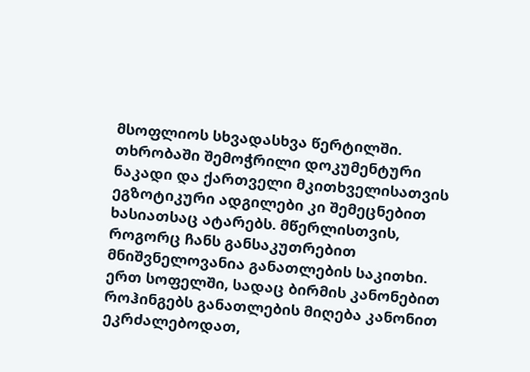მსოფლიოს სხვადასხვა წერტილში. თხრობაში შემოჭრილი დოკუმენტური ნაკადი და ქართველი მკითხველისათვის ეგზოტიკური ადგილები კი შემეცნებით ხასიათსაც ატარებს. მწერლისთვის, როგორც ჩანს განსაკუთრებით მნიშვნელოვანია განათლების საკითხი. ერთ სოფელში, სადაც ბირმის კანონებით როჰინგებს განათლების მიღება კანონით ეკრძალებოდათ,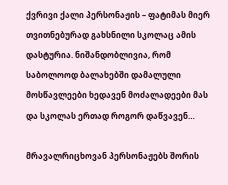ქვრივი ქალი პერსონაჟის – ფატიმას მიერ თვითნებურად გახსნილი სკოლაც ამის დასტურია. ნიშანდობლივია, რომ საბოლოოდ ბალახებში დამალული მოსწავლეები ხედავენ მოძალადეები მას და სკოლას ერთად როგორ დაწვავენ…

მრავალრიცხოვან პერსონაჟებს შორის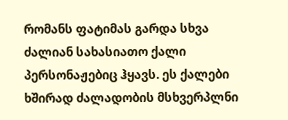რომანს ფატიმას გარდა სხვა ძალიან სახასიათო ქალი პერსონაჟებიც ჰყავს. ეს ქალები ხშირად ძალადობის მსხვერპლნი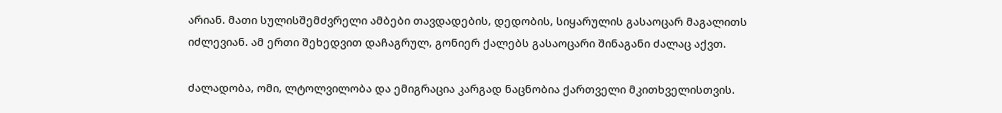არიან. მათი სულისშემძვრელი ამბები თავდადების, დედობის, სიყარულის გასაოცარ მაგალითს იძლევიან. ამ ერთი შეხედვით დაჩაგრულ, გონიერ ქალებს გასაოცარი შინაგანი ძალაც აქვთ.

ძალადობა, ომი, ლტოლვილობა და ემიგრაცია კარგად ნაცნობია ქართველი მკითხველისთვის.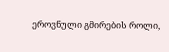ეროვნული გმირების როლი,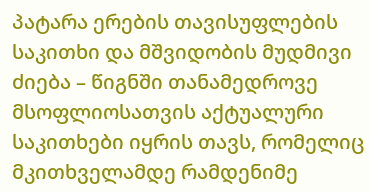პატარა ერების თავისუფლების საკითხი და მშვიდობის მუდმივი ძიება – წიგნში თანამედროვე მსოფლიოსათვის აქტუალური საკითხები იყრის თავს, რომელიც მკითხველამდე რამდენიმე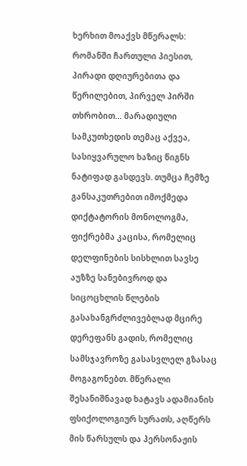ხერხით მოაქვს მწერალს: რომანში ჩართული პიესით, პირადი დღიურებითა და წერილებით, პირველ პირში თხრობით… მარადიული სამკუთხედის თემაც აქვეა, სასიყვარულო ხაზიც წიგნს ნატიფად გასდევს. თუმცა ჩემზე განსაკუთრებით იმოქმედა დიქტატორის მონოლოგმა, ფიქრებმა კაცისა, რომელიც დელფინების სისხლით სავსე აუზზე სანებივროდ და სიცოცხლის წლების გასახანგრძლივებლად მცირე დერეფანს გადის, რომელიც სამსჯავროზე გასასვლელ გზასაც მოგაგონებთ. მწერალი შესანიშნავად ხატავს ადამიანის ფსიქოლოგიურ სურათს, აღწერს მის წარსულს და პერსონაჟის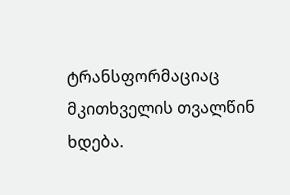ტრანსფორმაციაც მკითხველის თვალწინ ხდება.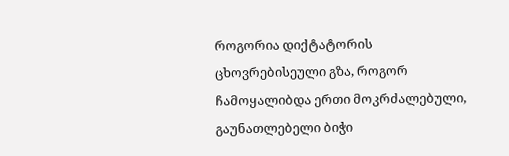როგორია დიქტატორის ცხოვრებისეული გზა, როგორ ჩამოყალიბდა ერთი მოკრძალებული, გაუნათლებელი ბიჭი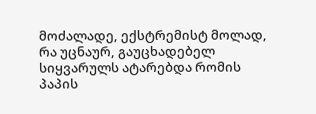მოძალადე, ექსტრემისტ მოლად, რა უცნაურ, გაუცხადებელ სიყვარულს ატარებდა რომის პაპის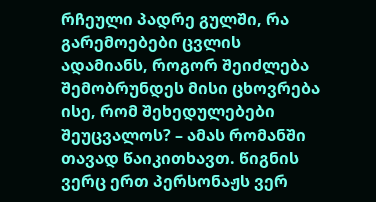რჩეული პადრე გულში, რა გარემოებები ცვლის ადამიანს, როგორ შეიძლება შემობრუნდეს მისი ცხოვრება ისე, რომ შეხედულებები შეუცვალოს? – ამას რომანში თავად წაიკითხავთ. წიგნის ვერც ერთ პერსონაჟს ვერ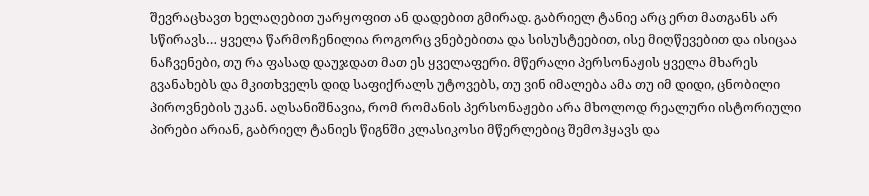შევრაცხავთ ხელაღებით უარყოფით ან დადებით გმირად. გაბრიელ ტანიე არც ერთ მათგანს არ სწირავს… ყველა წარმოჩენილია როგორც ვნებებითა და სისუსტეებით, ისე მიღწევებით და ისიცაა ნაჩვენები, თუ რა ფასად დაუჯდათ მათ ეს ყველაფერი. მწერალი პერსონაჟის ყველა მხარეს გვანახებს და მკითხველს დიდ საფიქრალს უტოვებს, თუ ვინ იმალება ამა თუ იმ დიდი, ცნობილი პიროვნების უკან. აღსანიშნავია, რომ რომანის პერსონაჟები არა მხოლოდ რეალური ისტორიული პირები არიან, გაბრიელ ტანიეს წიგნში კლასიკოსი მწერლებიც შემოჰყავს და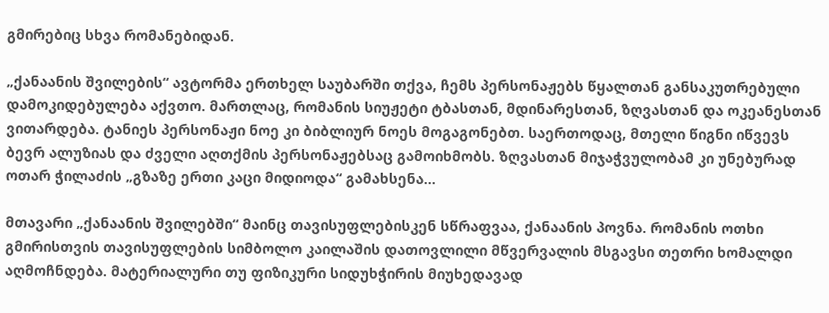გმირებიც სხვა რომანებიდან.

„ქანაანის შვილების“ ავტორმა ერთხელ საუბარში თქვა, ჩემს პერსონაჟებს წყალთან განსაკუთრებული დამოკიდებულება აქვთო. მართლაც, რომანის სიუჟეტი ტბასთან, მდინარესთან, ზღვასთან და ოკეანესთან ვითარდება. ტანიეს პერსონაჟი ნოე კი ბიბლიურ ნოეს მოგაგონებთ. საერთოდაც, მთელი წიგნი იწვევს ბევრ ალუზიას და ძველი აღთქმის პერსონაჟებსაც გამოიხმობს. ზღვასთან მიჯაჭვულობამ კი უნებურად ოთარ ჭილაძის „გზაზე ერთი კაცი მიდიოდა“ გამახსენა…

მთავარი „ქანაანის შვილებში“ მაინც თავისუფლებისკენ სწრაფვაა, ქანაანის პოვნა. რომანის ოთხი გმირისთვის თავისუფლების სიმბოლო კაილაშის დათოვლილი მწვერვალის მსგავსი თეთრი ხომალდი აღმოჩნდება. მატერიალური თუ ფიზიკური სიდუხჭირის მიუხედავად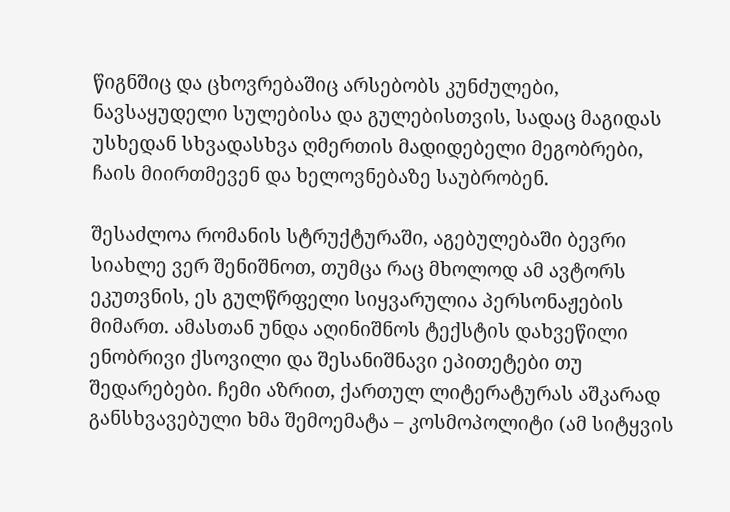წიგნშიც და ცხოვრებაშიც არსებობს კუნძულები, ნავსაყუდელი სულებისა და გულებისთვის, სადაც მაგიდას უსხედან სხვადასხვა ღმერთის მადიდებელი მეგობრები, ჩაის მიირთმევენ და ხელოვნებაზე საუბრობენ.

შესაძლოა რომანის სტრუქტურაში, აგებულებაში ბევრი სიახლე ვერ შენიშნოთ, თუმცა რაც მხოლოდ ამ ავტორს ეკუთვნის, ეს გულწრფელი სიყვარულია პერსონაჟების მიმართ. ამასთან უნდა აღინიშნოს ტექსტის დახვეწილი ენობრივი ქსოვილი და შესანიშნავი ეპითეტები თუ შედარებები. ჩემი აზრით, ქართულ ლიტერატურას აშკარად განსხვავებული ხმა შემოემატა – კოსმოპოლიტი (ამ სიტყვის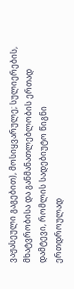ვაჟასეული გაგებით), მოსიყვარულე; სულიერების, მხატვრობისა და განმანათლებლობის ერთად დამტევი, რომლის სადებიუტო წიგნი ერთდროულად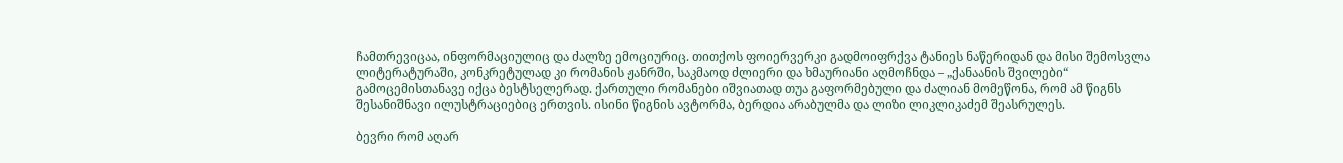ჩამთრევიცაა, ინფორმაციულიც და ძალზე ემოციურიც. თითქოს ფოიერვერკი გადმოიფრქვა ტანიეს ნაწერიდან და მისი შემოსვლა ლიტერატურაში, კონკრეტულად კი რომანის ჟანრში, საკმაოდ ძლიერი და ხმაურიანი აღმოჩნდა – „ქანაანის შვილები“ გამოცემისთანავე იქცა ბესტსელერად. ქართული რომანები იშვიათად თუა გაფორმებული და ძალიან მომეწონა, რომ ამ წიგნს შესანიშნავი ილუსტრაციებიც ერთვის. ისინი წიგნის ავტორმა, ბერდია არაბულმა და ლიზი ლიკლიკაძემ შეასრულეს.

ბევრი რომ აღარ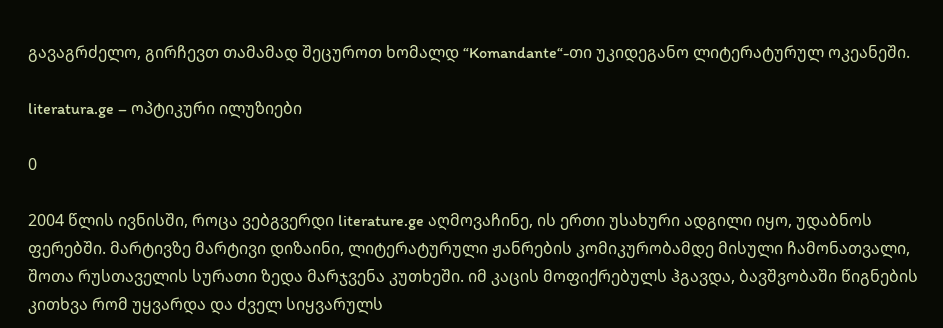გავაგრძელო, გირჩევთ თამამად შეცუროთ ხომალდ “Komandante“-თი უკიდეგანო ლიტერატურულ ოკეანეში.

literatura.ge – ოპტიკური ილუზიები

0

2004 წლის ივნისში, როცა ვებგვერდი literature.ge აღმოვაჩინე, ის ერთი უსახური ადგილი იყო, უდაბნოს ფერებში. მარტივზე მარტივი დიზაინი, ლიტერატურული ჟანრების კომიკურობამდე მისული ჩამონათვალი, შოთა რუსთაველის სურათი ზედა მარჯვენა კუთხეში. იმ კაცის მოფიქრებულს ჰგავდა, ბავშვობაში წიგნების კითხვა რომ უყვარდა და ძველ სიყვარულს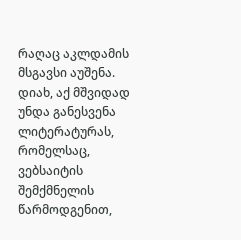რაღაც აკლდამის მსგავსი აუშენა. დიახ, აქ მშვიდად უნდა განესვენა ლიტერატურას, რომელსაც, ვებსაიტის შემქმნელის წარმოდგენით,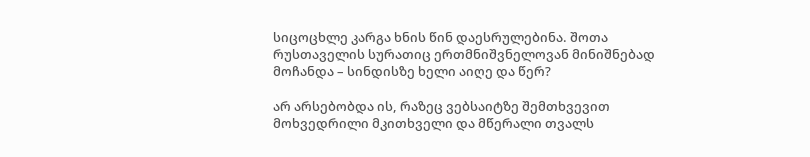სიცოცხლე კარგა ხნის წინ დაესრულებინა. შოთა რუსთაველის სურათიც ერთმნიშვნელოვან მინიშნებად მოჩანდა – სინდისზე ხელი აიღე და წერ?

არ არსებობდა ის, რაზეც ვებსაიტზე შემთხვევით მოხვედრილი მკითხველი და მწერალი თვალს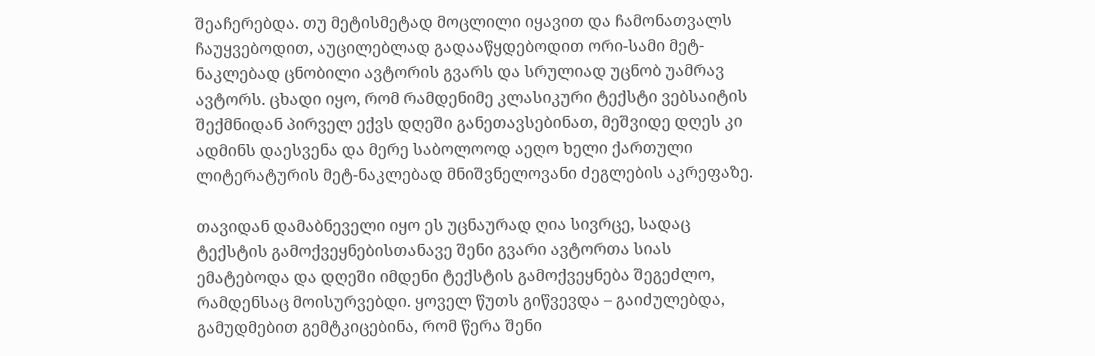შეაჩერებდა. თუ მეტისმეტად მოცლილი იყავით და ჩამონათვალს ჩაუყვებოდით, აუცილებლად გადააწყდებოდით ორი-სამი მეტ-ნაკლებად ცნობილი ავტორის გვარს და სრულიად უცნობ უამრავ ავტორს. ცხადი იყო, რომ რამდენიმე კლასიკური ტექსტი ვებსაიტის შექმნიდან პირველ ექვს დღეში განეთავსებინათ, მეშვიდე დღეს კი ადმინს დაესვენა და მერე საბოლოოდ აეღო ხელი ქართული ლიტერატურის მეტ-ნაკლებად მნიშვნელოვანი ძეგლების აკრეფაზე.

თავიდან დამაბნეველი იყო ეს უცნაურად ღია სივრცე, სადაც ტექსტის გამოქვეყნებისთანავე შენი გვარი ავტორთა სიას ემატებოდა და დღეში იმდენი ტექსტის გამოქვეყნება შეგეძლო, რამდენსაც მოისურვებდი. ყოველ წუთს გიწვევდა – გაიძულებდა, გამუდმებით გემტკიცებინა, რომ წერა შენი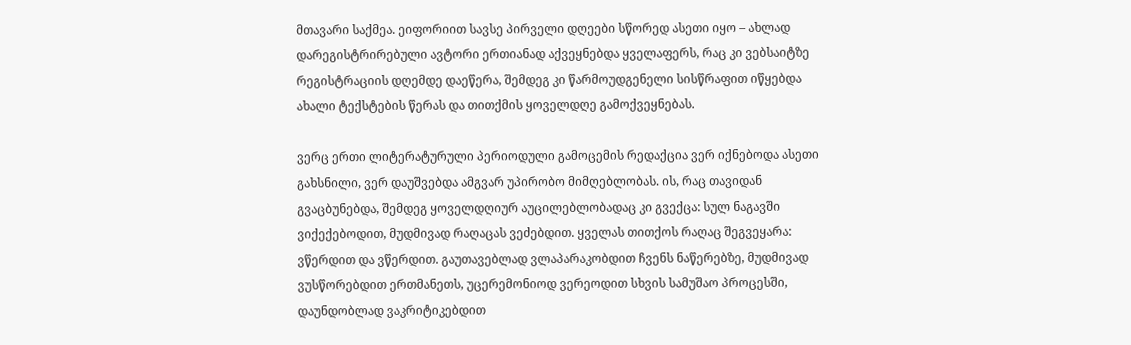მთავარი საქმეა. ეიფორიით სავსე პირველი დღეები სწორედ ასეთი იყო – ახლად დარეგისტრირებული ავტორი ერთიანად აქვეყნებდა ყველაფერს, რაც კი ვებსაიტზე რეგისტრაციის დღემდე დაეწერა, შემდეგ კი წარმოუდგენელი სისწრაფით იწყებდა ახალი ტექსტების წერას და თითქმის ყოველდღე გამოქვეყნებას.

ვერც ერთი ლიტერატურული პერიოდული გამოცემის რედაქცია ვერ იქნებოდა ასეთი გახსნილი, ვერ დაუშვებდა ამგვარ უპირობო მიმღებლობას. ის, რაც თავიდან გვაცბუნებდა, შემდეგ ყოველდღიურ აუცილებლობადაც კი გვექცა: სულ ნაგავში ვიქექებოდით, მუდმივად რაღაცას ვეძებდით. ყველას თითქოს რაღაც შეგვეყარა: ვწერდით და ვწერდით. გაუთავებლად ვლაპარაკობდით ჩვენს ნაწერებზე, მუდმივად ვუსწორებდით ერთმანეთს, უცერემონიოდ ვერეოდით სხვის სამუშაო პროცესში, დაუნდობლად ვაკრიტიკებდით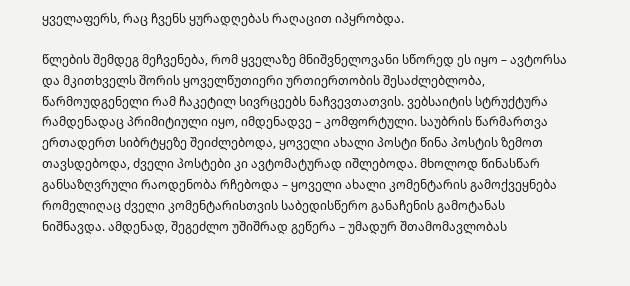ყველაფერს, რაც ჩვენს ყურადღებას რაღაცით იპყრობდა.

წლების შემდეგ მეჩვენება, რომ ყველაზე მნიშვნელოვანი სწორედ ეს იყო – ავტორსა და მკითხველს შორის ყოველწუთიერი ურთიერთობის შესაძლებლობა, წარმოუდგენელი რამ ჩაკეტილ სივრცეებს ნაჩვევთათვის. ვებსაიტის სტრუქტურა რამდენადაც პრიმიტიული იყო, იმდენადვე – კომფორტული. საუბრის წარმართვა ერთადერთ სიბრტყეზე შეიძლებოდა, ყოველი ახალი პოსტი წინა პოსტის ზემოთ თავსდებოდა, ძველი პოსტები კი ავტომატურად იშლებოდა. მხოლოდ წინასწარ განსაზღვრული რაოდენობა რჩებოდა – ყოველი ახალი კომენტარის გამოქვეყნება რომელიღაც ძველი კომენტარისთვის საბედისწერო განაჩენის გამოტანას ნიშნავდა. ამდენად, შეგეძლო უშიშრად გეწერა – უმადურ შთამომავლობას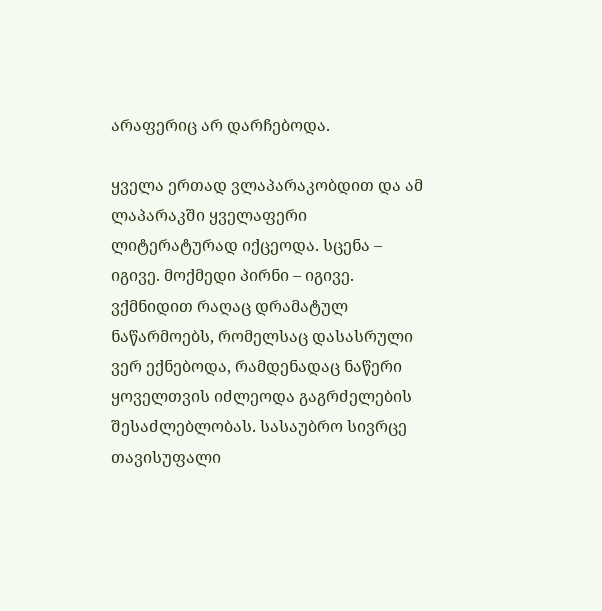არაფერიც არ დარჩებოდა.

ყველა ერთად ვლაპარაკობდით და ამ ლაპარაკში ყველაფერი ლიტერატურად იქცეოდა. სცენა – იგივე. მოქმედი პირნი – იგივე. ვქმნიდით რაღაც დრამატულ ნაწარმოებს, რომელსაც დასასრული ვერ ექნებოდა, რამდენადაც ნაწერი ყოველთვის იძლეოდა გაგრძელების შესაძლებლობას. სასაუბრო სივრცე თავისუფალი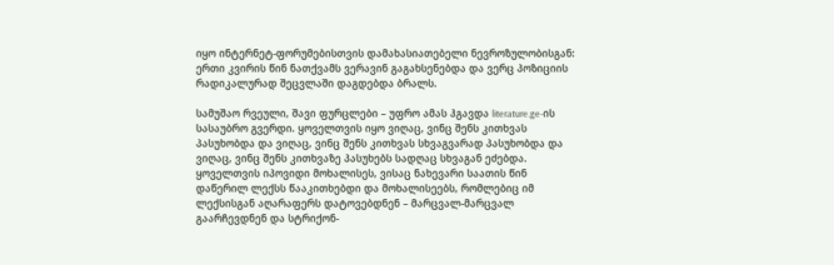იყო ინტერნეტ-ფორუმებისთვის დამახასიათებელი ნევროზულობისგან: ერთი კვირის წინ ნათქვამს ვერავინ გაგახსენებდა და ვერც პოზიციის რადიკალურად შეცვლაში დაგდებდა ბრალს.

სამუშაო რვეული, შავი ფურცლები – უფრო ამას ჰგავდა literature.ge-ის სასაუბრო გვერდი. ყოველთვის იყო ვიღაც, ვინც შენს კითხვას პასუხობდა და ვიღაც, ვინც შენს კითხვას სხვაგვარად პასუხობდა და ვიღაც, ვინც შენს კითხვაზე პასუხებს სადღაც სხვაგან ეძებდა. ყოველთვის იპოვიდი მოხალისეს, ვისაც ნახევარი საათის წინ დაწერილ ლექსს წააკითხებდი და მოხალისეებს, რომლებიც იმ ლექსისგან აღარაფერს დატოვებდნენ – მარცვალ-მარცვალ გაარჩევდნენ და სტრიქონ-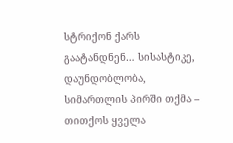სტრიქონ ქარს გაატანდნენ… სისასტიკე, დაუნდობლობა, სიმართლის პირში თქმა – თითქოს ყველა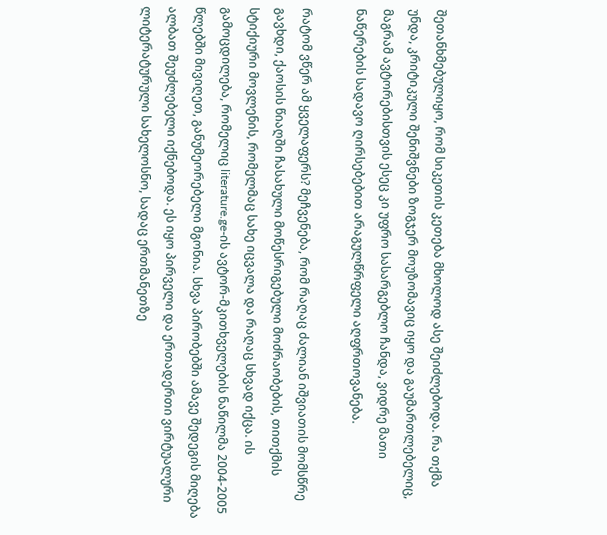შეთანხმებულიყო, რომ სიკეთის კეთება მხოლოდ ასე შეიძლებოდა. რა თქმა უნდა, კრიტიკული შენიშვნები ზოგჯერ მოუზომავიც იყო და გაუმართლებელიც, მაგრამ ავტორებისთვის ესეც კი უფრო სასარგებლო ჩანდა, ვიდრე მათი ნაწერების სადავო ღირსებებით არაგულწრფელი აღფრთოვანება.

რატომ ვწერ ამ ყველაფერს? მეჩვენება, რომ რაღაც ძალიან იშვიათის მომსწრე გავხდი, ქაოსის წიაღში ჩასახული მოწესრიგებული მოძრაობების, თითქმის სტიქიური მოვლენის, რომელმაც სახე იცვალა და რაღაც სხვად იქცა. ის გამოცდილება, რომელიც literature.ge-ის ავტორ-მკითხველების ნაწილმა 2004-2005 წლებში მივიღეთ, განუმეორებელი მგონია. სხვა პირობებში ამავე შედეგის მიღება ალბათ შეუძლებელი იქნებოდა. ეს იყო პირველი და ერთადერთი ვირტუალური ლიტერატურული სახელოსნო, სადაც ერთმანეთზე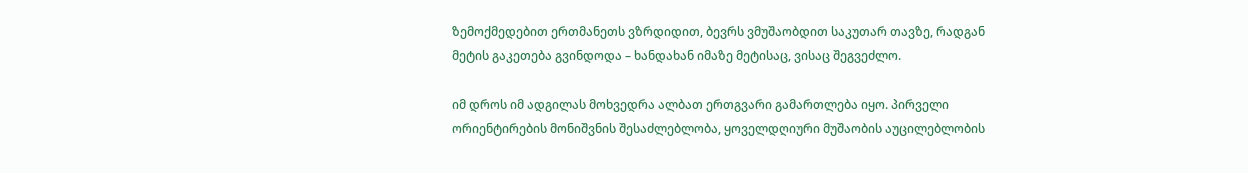ზემოქმედებით ერთმანეთს ვზრდიდით, ბევრს ვმუშაობდით საკუთარ თავზე, რადგან მეტის გაკეთება გვინდოდა – ხანდახან იმაზე მეტისაც, ვისაც შეგვეძლო.

იმ დროს იმ ადგილას მოხვედრა ალბათ ერთგვარი გამართლება იყო. პირველი ორიენტირების მონიშვნის შესაძლებლობა, ყოველდღიური მუშაობის აუცილებლობის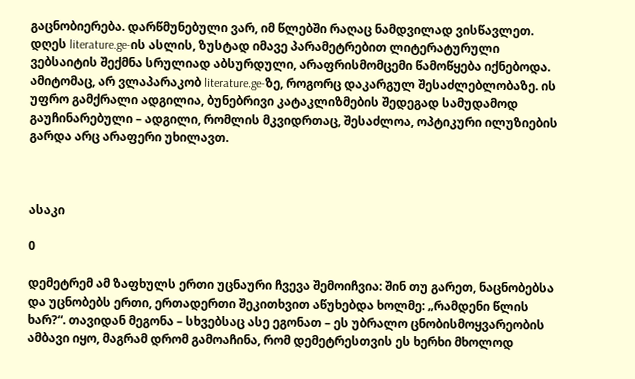გაცნობიერება. დარწმუნებული ვარ, იმ წლებში რაღაც ნამდვილად ვისწავლეთ. დღეს literature.ge-ის ასლის, ზუსტად იმავე პარამეტრებით ლიტერატურული ვებსაიტის შექმნა სრულიად აბსურდული, არაფრისმომცემი წამოწყება იქნებოდა. ამიტომაც, არ ვლაპარაკობ literature.ge-ზე, როგორც დაკარგულ შესაძლებლობაზე. ის უფრო გამქრალი ადგილია, ბუნებრივი კატაკლიზმების შედეგად სამუდამოდ გაუჩინარებული – ადგილი, რომლის მკვიდრთაც, შესაძლოა, ოპტიკური ილუზიების გარდა არც არაფერი უხილავთ.



ასაკი

0

დემეტრემ ამ ზაფხულს ერთი უცნაური ჩვევა შემოიჩვია: შინ თუ გარეთ, ნაცნობებსა და უცნობებს ერთი, ერთადერთი შეკითხვით აწუხებდა ხოლმე: „რამდენი წლის ხარ?“. თავიდან მეგონა – სხვებსაც ასე ეგონათ – ეს უბრალო ცნობისმოყვარეობის ამბავი იყო, მაგრამ დრომ გამოაჩინა, რომ დემეტრესთვის ეს ხერხი მხოლოდ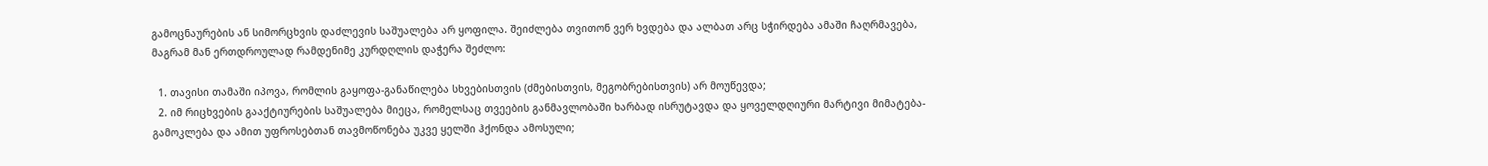გამოცნაურების ან სიმორცხვის დაძლევის საშუალება არ ყოფილა. შეიძლება თვითონ ვერ ხვდება და ალბათ არც სჭირდება ამაში ჩაღრმავება, მაგრამ მან ერთდროულად რამდენიმე კურდღლის დაჭერა შეძლო:

  1. თავისი თამაში იპოვა, რომლის გაყოფა-განაწილება სხვებისთვის (ძმებისთვის, მეგობრებისთვის) არ მოუწევდა;
  2. იმ რიცხვების გააქტიურების საშუალება მიეცა, რომელსაც თვეების განმავლობაში ხარბად ისრუტავდა და ყოველდღიური მარტივი მიმატება-გამოკლება და ამით უფროსებთან თავმოწონება უკვე ყელში ჰქონდა ამოსული;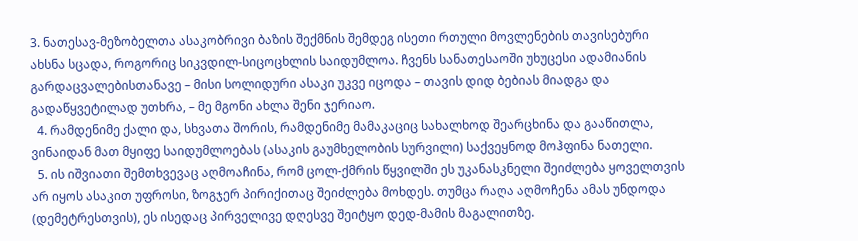3. ნათესავ-მეზობელთა ასაკობრივი ბაზის შექმნის შემდეგ ისეთი რთული მოვლენების თავისებური ახსნა სცადა, როგორიც სიკვდილ-სიცოცხლის საიდუმლოა. ჩვენს სანათესაოში უხუცესი ადამიანის გარდაცვალებისთანავე – მისი სოლიდური ასაკი უკვე იცოდა – თავის დიდ ბებიას მიადგა და გადაწყვეტილად უთხრა, – მე მგონი ახლა შენი ჯერიაო.
  4. რამდენიმე ქალი და, სხვათა შორის, რამდენიმე მამაკაციც სახალხოდ შეარცხინა და გააწითლა, ვინაიდან მათ მყიფე საიდუმლოებას (ასაკის გაუმხელობის სურვილი) საქვეყნოდ მოჰფინა ნათელი.
  5. ის იშვიათი შემთხვევაც აღმოაჩინა, რომ ცოლ-ქმრის წყვილში ეს უკანასკნელი შეიძლება ყოველთვის არ იყოს ასაკით უფროსი, ზოგჯერ პირიქითაც შეიძლება მოხდეს. თუმცა რაღა აღმოჩენა ამას უნდოდა (დემეტრესთვის), ეს ისედაც პირველივე დღესვე შეიტყო დედ-მამის მაგალითზე.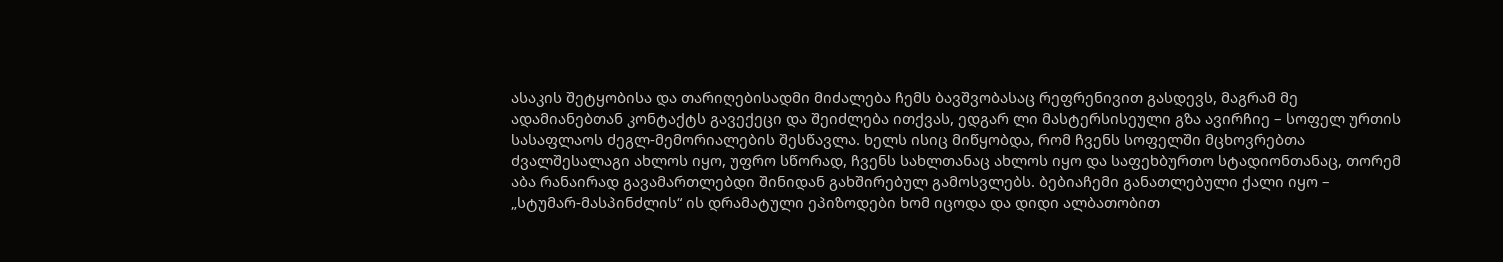ასაკის შეტყობისა და თარიღებისადმი მიძალება ჩემს ბავშვობასაც რეფრენივით გასდევს, მაგრამ მე ადამიანებთან კონტაქტს გავექეცი და შეიძლება ითქვას, ედგარ ლი მასტერსისეული გზა ავირჩიე – სოფელ ურთის სასაფლაოს ძეგლ-მემორიალების შესწავლა. ხელს ისიც მიწყობდა, რომ ჩვენს სოფელში მცხოვრებთა ძვალშესალაგი ახლოს იყო, უფრო სწორად, ჩვენს სახლთანაც ახლოს იყო და საფეხბურთო სტადიონთანაც, თორემ აბა რანაირად გავამართლებდი შინიდან გახშირებულ გამოსვლებს. ბებიაჩემი განათლებული ქალი იყო – „სტუმარ-მასპინძლის“ ის დრამატული ეპიზოდები ხომ იცოდა და დიდი ალბათობით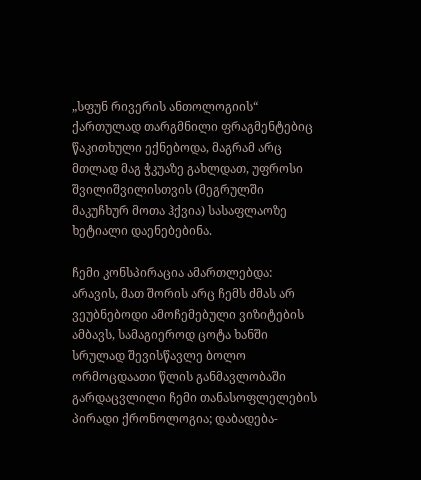„სფუნ რივერის ანთოლოგიის“ ქართულად თარგმნილი ფრაგმენტებიც წაკითხული ექნებოდა, მაგრამ არც მთლად მაგ ჭკუაზე გახლდათ, უფროსი შვილიშვილისთვის (მეგრულში მაკუჩხურ მოთა ჰქვია) სასაფლაოზე ხეტიალი დაენებებინა.

ჩემი კონსპირაცია ამართლებდა: არავის, მათ შორის არც ჩემს ძმას არ ვეუბნებოდი ამოჩემებული ვიზიტების ამბავს, სამაგიეროდ ცოტა ხანში სრულად შევისწავლე ბოლო ორმოცდაათი წლის განმავლობაში გარდაცვლილი ჩემი თანასოფლელების პირადი ქრონოლოგია; დაბადება-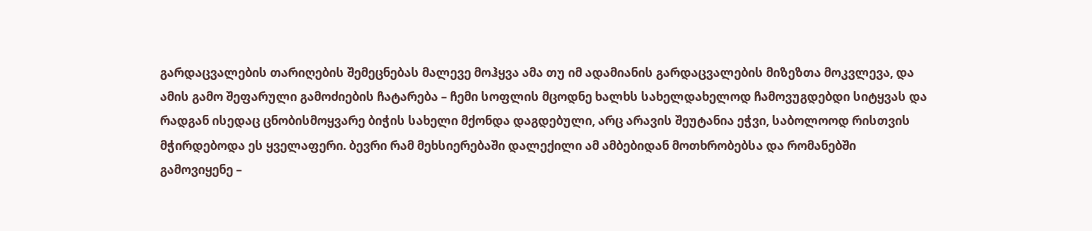გარდაცვალების თარიღების შემეცნებას მალევე მოჰყვა ამა თუ იმ ადამიანის გარდაცვალების მიზეზთა მოკვლევა, და ამის გამო შეფარული გამოძიების ჩატარება – ჩემი სოფლის მცოდნე ხალხს სახელდახელოდ ჩამოვუგდებდი სიტყვას და რადგან ისედაც ცნობისმოყვარე ბიჭის სახელი მქონდა დაგდებული, არც არავის შეუტანია ეჭვი, საბოლოოდ რისთვის მჭირდებოდა ეს ყველაფერი. ბევრი რამ მეხსიერებაში დალექილი ამ ამბებიდან მოთხრობებსა და რომანებში გამოვიყენე –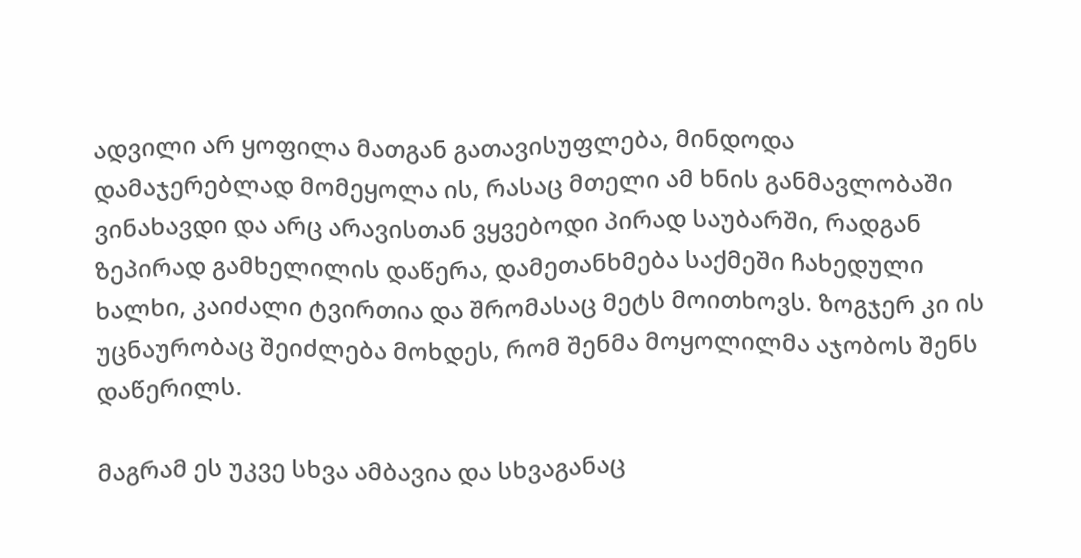ადვილი არ ყოფილა მათგან გათავისუფლება, მინდოდა დამაჯერებლად მომეყოლა ის, რასაც მთელი ამ ხნის განმავლობაში ვინახავდი და არც არავისთან ვყვებოდი პირად საუბარში, რადგან ზეპირად გამხელილის დაწერა, დამეთანხმება საქმეში ჩახედული ხალხი, კაიძალი ტვირთია და შრომასაც მეტს მოითხოვს. ზოგჯერ კი ის უცნაურობაც შეიძლება მოხდეს, რომ შენმა მოყოლილმა აჯობოს შენს დაწერილს.

მაგრამ ეს უკვე სხვა ამბავია და სხვაგანაც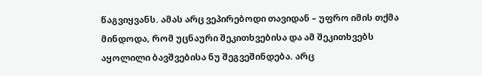წაგვიყვანს. ამას არც ვეპირებოდი თავიდან – უფრო იმის თქმა მინდოდა, რომ უცნაური შეკითხვებისა და ამ შეკითხვებს აყოლილი ბავშვებისა ნუ შეგვეშინდება. არც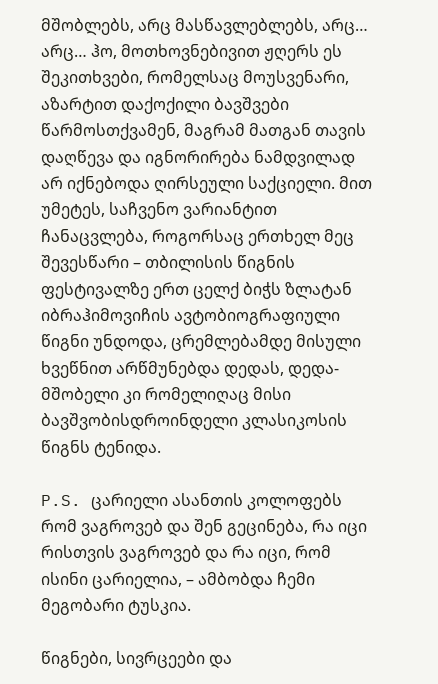მშობლებს, არც მასწავლებლებს, არც… არც… ჰო, მოთხოვნებივით ჟღერს ეს შეკითხვები, რომელსაც მოუსვენარი, აზარტით დაქოქილი ბავშვები წარმოსთქვამენ, მაგრამ მათგან თავის დაღწევა და იგნორირება ნამდვილად არ იქნებოდა ღირსეული საქციელი. მით უმეტეს, საჩვენო ვარიანტით ჩანაცვლება, როგორსაც ერთხელ მეც შევესწარი – თბილისის წიგნის ფესტივალზე ერთ ცელქ ბიჭს ზლატან იბრაჰიმოვიჩის ავტობიოგრაფიული წიგნი უნდოდა, ცრემლებამდე მისული ხვეწნით არწმუნებდა დედას, დედა-მშობელი კი რომელიღაც მისი ბავშვობისდროინდელი კლასიკოსის წიგნს ტენიდა.

P.S. ცარიელი ასანთის კოლოფებს რომ ვაგროვებ და შენ გეცინება, რა იცი რისთვის ვაგროვებ და რა იცი, რომ ისინი ცარიელია, – ამბობდა ჩემი მეგობარი ტუსკია.

წიგნები, სივრცეები და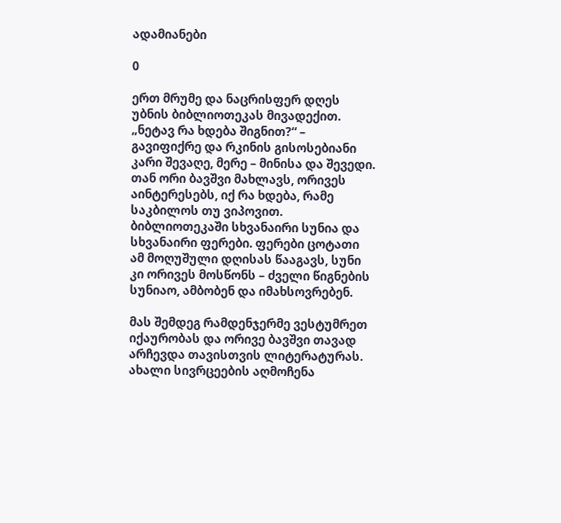ადამიანები

0

ერთ მრუმე და ნაცრისფერ დღეს უბნის ბიბლიოთეკას მივადექით. „ნეტავ რა ხდება შიგნით?“ – გავიფიქრე და რკინის გისოსებიანი კარი შევაღე, მერე – მინისა და შევედი. თან ორი ბავშვი მახლავს, ორივეს აინტერესებს, იქ რა ხდება, რამე საკბილოს თუ ვიპოვით. ბიბლიოთეკაში სხვანაირი სუნია და სხვანაირი ფერები. ფერები ცოტათი ამ მოღუშული დღისას წააგავს, სუნი კი ორივეს მოსწონს – ძველი წიგნების სუნიაო, ამბობენ და იმახსოვრებენ.

მას შემდეგ რამდენჯერმე ვესტუმრეთ იქაურობას და ორივე ბავშვი თავად არჩევდა თავისთვის ლიტერატურას. ახალი სივრცეების აღმოჩენა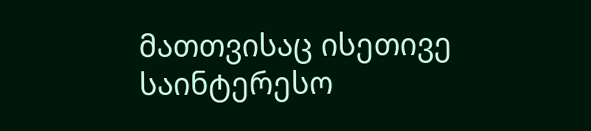მათთვისაც ისეთივე საინტერესო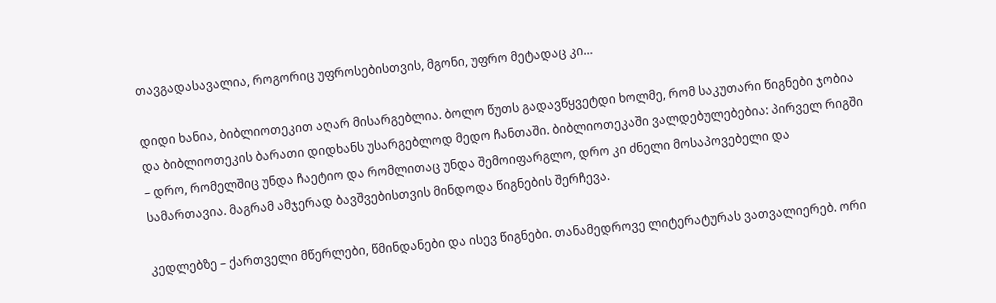თავგადასავალია, როგორიც უფროსებისთვის, მგონი, უფრო მეტადაც კი…

დიდი ხანია, ბიბლიოთეკით აღარ მისარგებლია. ბოლო წუთს გადავწყვეტდი ხოლმე, რომ საკუთარი წიგნები ჯობია და ბიბლიოთეკის ბარათი დიდხანს უსარგებლოდ მედო ჩანთაში. ბიბლიოთეკაში ვალდებულებებია: პირველ რიგში – დრო, რომელშიც უნდა ჩაეტიო და რომლითაც უნდა შემოიფარგლო, დრო კი ძნელი მოსაპოვებელი და სამართავია. მაგრამ ამჯერად ბავშვებისთვის მინდოდა წიგნების შერჩევა.

კედლებზე – ქართველი მწერლები, წმინდანები და ისევ წიგნები. თანამედროვე ლიტერატურას ვათვალიერებ. ორი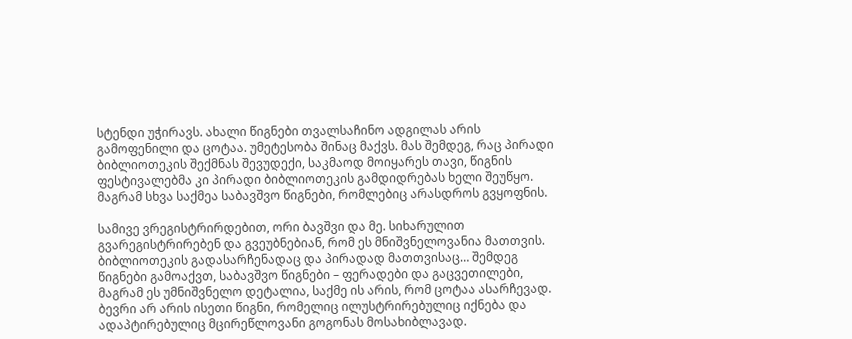სტენდი უჭირავს. ახალი წიგნები თვალსაჩინო ადგილას არის გამოფენილი და ცოტაა. უმეტესობა შინაც მაქვს. მას შემდეგ, რაც პირადი ბიბლიოთეკის შექმნას შევუდექი, საკმაოდ მოიყარეს თავი, წიგნის ფესტივალებმა კი პირადი ბიბლიოთეკის გამდიდრებას ხელი შეუწყო. მაგრამ სხვა საქმეა საბავშვო წიგნები, რომლებიც არასდროს გვყოფნის.

სამივე ვრეგისტრირდებით, ორი ბავშვი და მე. სიხარულით გვარეგისტრირებენ და გვეუბნებიან, რომ ეს მნიშვნელოვანია მათთვის. ბიბლიოთეკის გადასარჩენადაც და პირადად მათთვისაც… შემდეგ წიგნები გამოაქვთ, საბავშვო წიგნები – ფერადები და გაცვეთილები, მაგრამ ეს უმნიშვნელო დეტალია, საქმე ის არის, რომ ცოტაა ასარჩევად. ბევრი არ არის ისეთი წიგნი, რომელიც ილუსტრირებულიც იქნება და ადაპტირებულიც მცირეწლოვანი გოგონას მოსახიბლავად.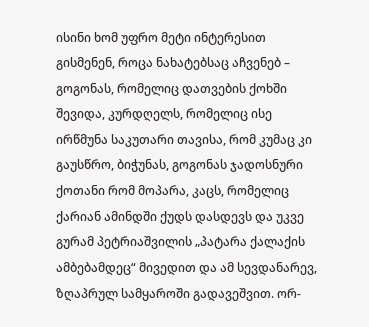ისინი ხომ უფრო მეტი ინტერესით გისმენენ, როცა ნახატებსაც აჩვენებ – გოგონას, რომელიც დათვების ქოხში შევიდა, კურდღელს, რომელიც ისე ირწმუნა საკუთარი თავისა, რომ კუმაც კი გაუსწრო, ბიჭუნას, გოგონას ჯადოსნური ქოთანი რომ მოპარა, კაცს, რომელიც ქარიან ამინდში ქუდს დასდევს და უკვე გურამ პეტრიაშვილის „პატარა ქალაქის ამბებამდეც“ მივედით და ამ სევდანარევ, ზღაპრულ სამყაროში გადავეშვით. ორ-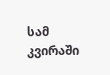სამ კვირაში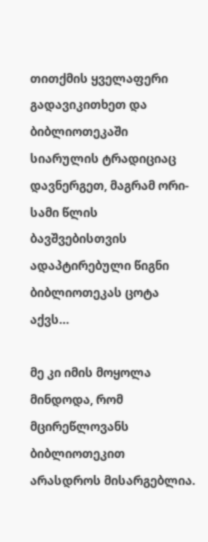თითქმის ყველაფერი გადავიკითხეთ და ბიბლიოთეკაში სიარულის ტრადიციაც დავნერგეთ, მაგრამ ორი-სამი წლის ბავშვებისთვის ადაპტირებული წიგნი ბიბლიოთეკას ცოტა აქვს…

მე კი იმის მოყოლა მინდოდა, რომ მცირეწლოვანს ბიბლიოთეკით არასდროს მისარგებლია.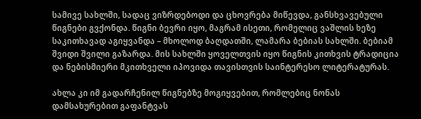სამივე სახლში, სადაც ვიზრდებოდი და ცხოვრება მიწევდა, განსხვავებული წიგნები გვქონდა. წიგნი ბევრი იყო, მაგრამ ისეთი, რომელიც ვაშლის ხეზე საკითხავად აგიყვანდა – მხოლოდ ბაღდათში, ლამარა ბებიას სახლში. ბებიამ შვიდი შვილი გაზარდა. მის სახლში ყოველთვის იყო წიგნის კითხვის ტრადიცია და ნებისმიერი მკითხველი იპოვიდა თავისთვის საინტერესო ლიტერატურას.

ახლა კი იმ გადარჩენილ წიგნებზე მოგიყვებით, რომლებიც ნონას დამსახურებით გაფანტვას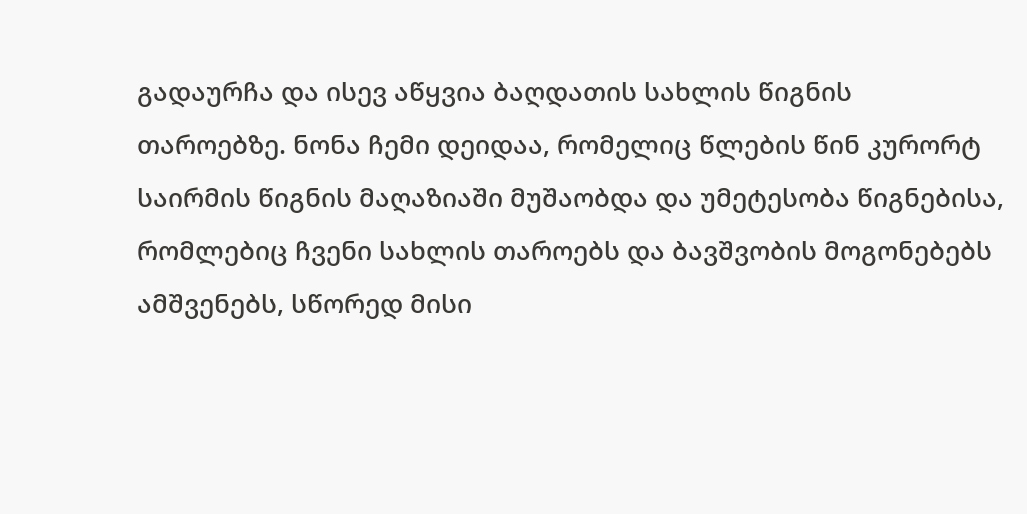გადაურჩა და ისევ აწყვია ბაღდათის სახლის წიგნის თაროებზე. ნონა ჩემი დეიდაა, რომელიც წლების წინ კურორტ საირმის წიგნის მაღაზიაში მუშაობდა და უმეტესობა წიგნებისა, რომლებიც ჩვენი სახლის თაროებს და ბავშვობის მოგონებებს ამშვენებს, სწორედ მისი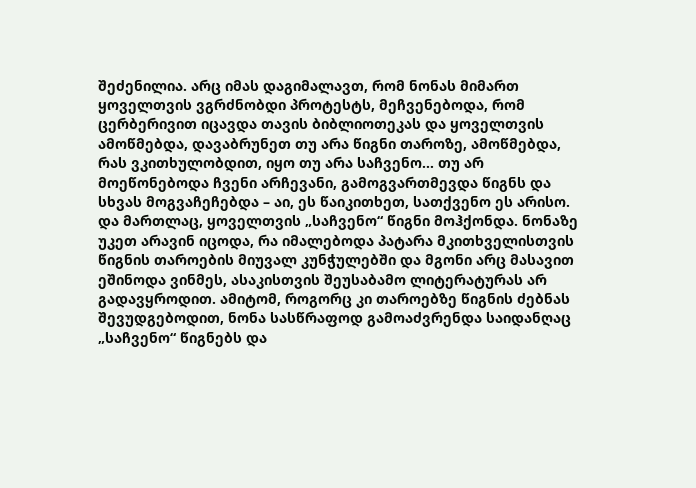შეძენილია. არც იმას დაგიმალავთ, რომ ნონას მიმართ ყოველთვის ვგრძნობდი პროტესტს, მეჩვენებოდა, რომ ცერბერივით იცავდა თავის ბიბლიოთეკას და ყოველთვის ამოწმებდა, დავაბრუნეთ თუ არა წიგნი თაროზე, ამოწმებდა, რას ვკითხულობდით, იყო თუ არა საჩვენო… თუ არ მოეწონებოდა ჩვენი არჩევანი, გამოგვართმევდა წიგნს და სხვას მოგვაჩეჩებდა – აი, ეს წაიკითხეთ, სათქვენო ეს არისო. და მართლაც, ყოველთვის „საჩვენო“ წიგნი მოჰქონდა. ნონაზე უკეთ არავინ იცოდა, რა იმალებოდა პატარა მკითხველისთვის წიგნის თაროების მიუვალ კუნჭულებში და მგონი არც მასავით ეშინოდა ვინმეს, ასაკისთვის შეუსაბამო ლიტერატურას არ გადავყროდით. ამიტომ, როგორც კი თაროებზე წიგნის ძებნას შევუდგებოდით, ნონა სასწრაფოდ გამოაძვრენდა საიდანღაც „საჩვენო“ წიგნებს და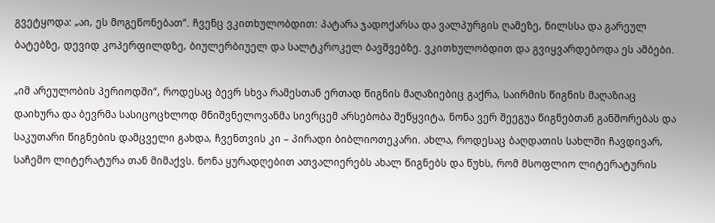გვეტყოდა: „აი, ეს მოგეწონებათ“. ჩვენც ვკითხულობდით: პატარა ჯადოქარსა და ვალპურგის ღამეზე, ნილსსა და გარეულ ბატებზე, დევიდ კოპერფილდზე, ბიულერბიუელ და სალტკროკელ ბავშვებზე. ვკითხულობდით და გვიყვარდებოდა ეს ამბები.

„იმ არეულობის პერიოდში“, როდესაც ბევრ სხვა რამესთან ერთად წიგნის მაღაზიებიც გაქრა, საირმის წიგნის მაღაზიაც დაიხურა და ბევრმა სასიცოცხლოდ მნიშვნელოვანმა სივრცემ არსებობა შეწყვიტა, ნონა ვერ შეეგუა წიგნებთან განშორებას და საკუთარი წიგნების დამცველი გახდა, ჩვენთვის კი – პირადი ბიბლიოთეკარი. ახლა, როდესაც ბაღდათის სახლში ჩავდივარ, საჩემო ლიტერატურა თან მიმაქვს. ნონა ყურადღებით ათვალიერებს ახალ წიგნებს და წუხს, რომ მსოფლიო ლიტერატურის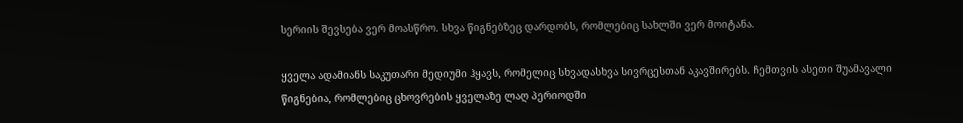სერიის შევსება ვერ მოასწრო. სხვა წიგნებზეც დარდობს, რომლებიც სახლში ვერ მოიტანა.

ყველა ადამიანს საკუთარი მედიუმი ჰყავს, რომელიც სხვადასხვა სივრცესთან აკავშირებს. ჩემთვის ასეთი შუამავალი წიგნებია, რომლებიც ცხოვრების ყველაზე ლაღ პერიოდში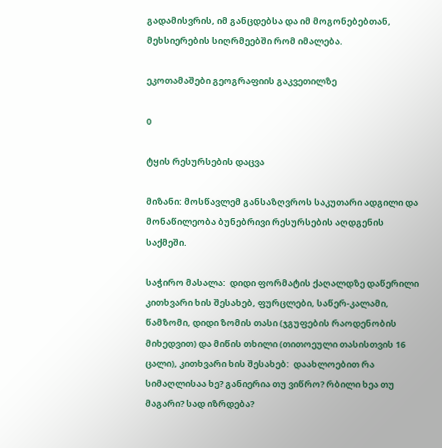გადამისვრის, იმ განცდებსა და იმ მოგონებებთან, მეხსიერების სიღრმეებში რომ იმალება.

ეკოთამაშები გეოგრაფიის გაკვეთილზე

0

ტყის რესურსების დაცვა

მიზანი: მოსწავლემ განსაზღვროს საკუთარი ადგილი და მონაწილეობა ბუნებრივი რესურსების აღდგენის საქმეში.

საჭირო მასალა:  დიდი ფორმატის ქაღალდზე დაწერილი კითხვარი ხის შესახებ, ფურცლები, საწერ-კალამი, წამზომი, დიდი ზომის თასი (ჯგუფების რაოდენობის მიხედვით) და მიწის თხილი (თითოეული თასისთვის 16 ცალი), კითხვარი ხის შესახებ:  დაახლოებით რა სიმაღლისაა ხე? განიერია თუ ვიწრო? რბილი ხეა თუ მაგარი? სად იზრდება?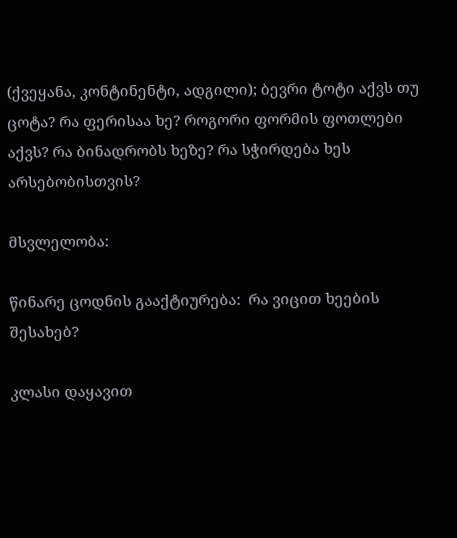(ქვეყანა, კონტინენტი, ადგილი); ბევრი ტოტი აქვს თუ ცოტა? რა ფერისაა ხე? როგორი ფორმის ფოთლები აქვს? რა ბინადრობს ხეზე? რა სჭირდება ხეს არსებობისთვის?

მსვლელობა:

წინარე ცოდნის გააქტიურება:  რა ვიცით ხეების შესახებ?

კლასი დაყავით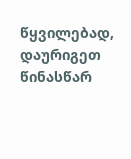წყვილებად, დაურიგეთ წინასწარ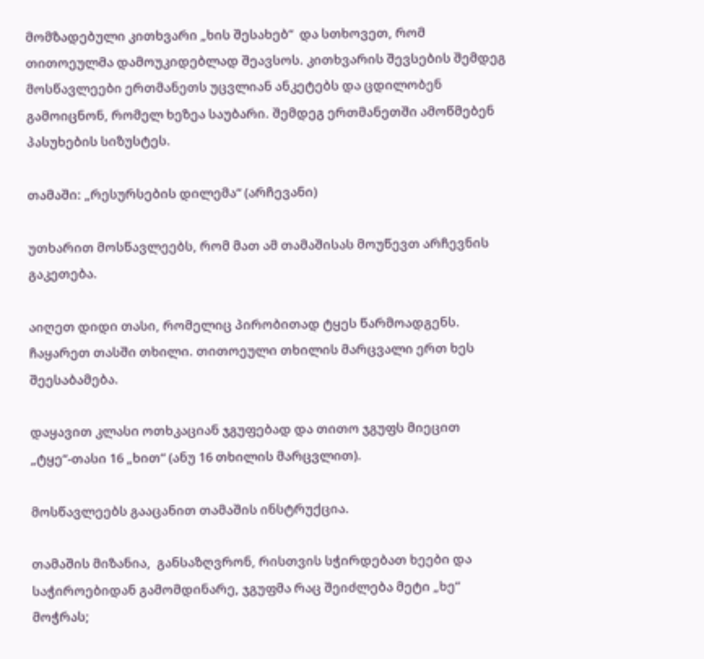მომზადებული კითხვარი „ხის შესახებ“  და სთხოვეთ, რომ თითოეულმა დამოუკიდებლად შეავსოს. კითხვარის შევსების შემდეგ მოსწავლეები ერთმანეთს უცვლიან ანკეტებს და ცდილობენ გამოიცნონ, რომელ ხეზეა საუბარი. შემდეგ ერთმანეთში ამოწმებენ პასუხების სიზუსტეს.

თამაში: „რესურსების დილემა“ (არჩევანი)

უთხარით მოსწავლეებს, რომ მათ ამ თამაშისას მოუწევთ არჩევნის გაკეთება.

აიღეთ დიდი თასი, რომელიც პირობითად ტყეს წარმოადგენს. ჩაყარეთ თასში თხილი. თითოეული თხილის მარცვალი ერთ ხეს შეესაბამება.

დაყავით კლასი ოთხკაციან ჯგუფებად და თითო ჯგუფს მიეცით „ტყე“-თასი 16 „ხით“ (ანუ 16 თხილის მარცვლით).

მოსწავლეებს გააცანით თამაშის ინსტრუქცია.

თამაშის მიზანია,  განსაზღვრონ, რისთვის სჭირდებათ ხეები და საჭიროებიდან გამომდინარე, ჯგუფმა რაც შეიძლება მეტი „ხე“ მოჭრას;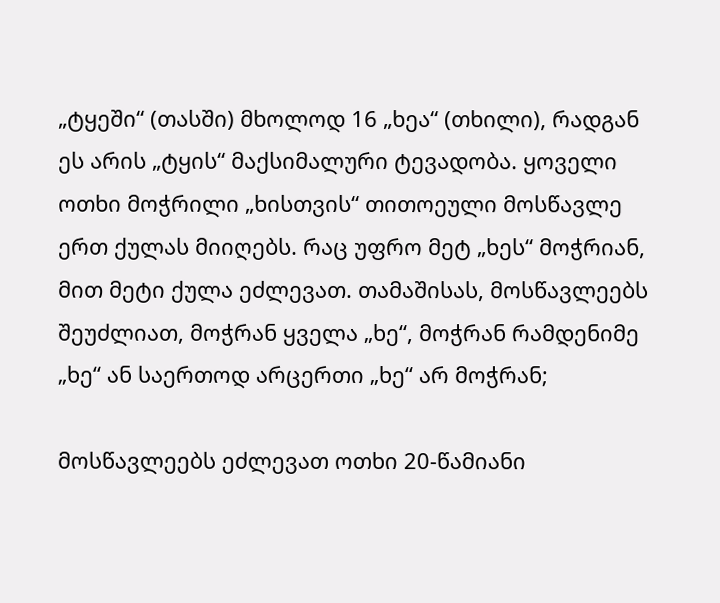„ტყეში“ (თასში) მხოლოდ 16 „ხეა“ (თხილი), რადგან ეს არის „ტყის“ მაქსიმალური ტევადობა. ყოველი ოთხი მოჭრილი „ხისთვის“ თითოეული მოსწავლე ერთ ქულას მიიღებს. რაც უფრო მეტ „ხეს“ მოჭრიან, მით მეტი ქულა ეძლევათ. თამაშისას, მოსწავლეებს შეუძლიათ, მოჭრან ყველა „ხე“, მოჭრან რამდენიმე „ხე“ ან საერთოდ არცერთი „ხე“ არ მოჭრან;

მოსწავლეებს ეძლევათ ოთხი 20-წამიანი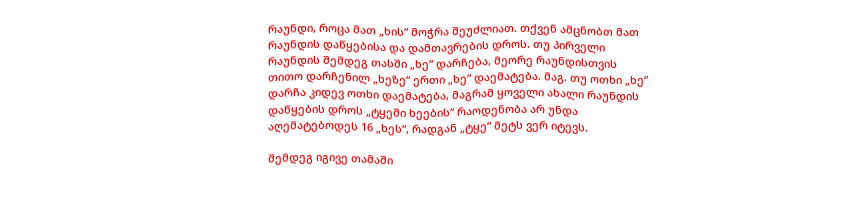რაუნდი, როცა მათ „ხის“ მოჭრა შეუძლიათ. თქვენ ამცნობთ მათ რაუნდის დაწყებისა და დამთავრების დროს. თუ პირველი რაუნდის შემდეგ თასში „ხე“ დარჩება, მეორე რაუნდისთვის თითო დარჩენილ „ხეზე“ ერთი „ხე“ დაემატება. მაგ. თუ ოთხი „ხე“ დარჩა კიდევ ოთხი დაემატება, მაგრამ ყოველი ახალი რაუნდის დაწყების დროს „ტყეში ხეების“ რაოდენობა არ უნდა აღემატებოდეს 16 „ხეს“, რადგან „ტყე“ მეტს ვერ იტევს.

შემდეგ იგივე თამაში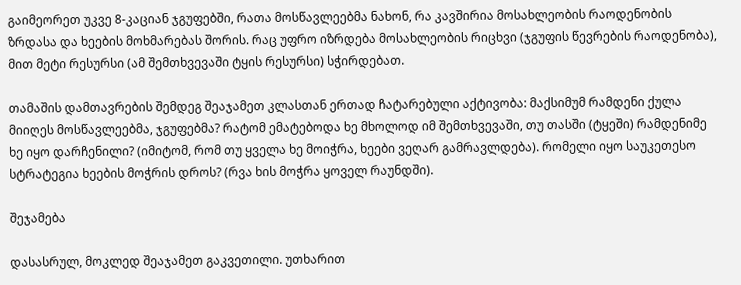გაიმეორეთ უკვე 8-კაციან ჯგუფებში, რათა მოსწავლეებმა ნახონ, რა კავშირია მოსახლეობის რაოდენობის ზრდასა და ხეების მოხმარებას შორის. რაც უფრო იზრდება მოსახლეობის რიცხვი (ჯგუფის წევრების რაოდენობა), მით მეტი რესურსი (ამ შემთხვევაში ტყის რესურსი) სჭირდებათ.

თამაშის დამთავრების შემდეგ შეაჯამეთ კლასთან ერთად ჩატარებული აქტივობა: მაქსიმუმ რამდენი ქულა მიიღეს მოსწავლეებმა, ჯგუფებმა? რატომ ემატებოდა ხე მხოლოდ იმ შემთხვევაში, თუ თასში (ტყეში) რამდენიმე ხე იყო დარჩენილი? (იმიტომ, რომ თუ ყველა ხე მოიჭრა, ხეები ვეღარ გამრავლდება). რომელი იყო საუკეთესო სტრატეგია ხეების მოჭრის დროს? (რვა ხის მოჭრა ყოველ რაუნდში).

შეჯამება

დასასრულ, მოკლედ შეაჯამეთ გაკვეთილი. უთხარით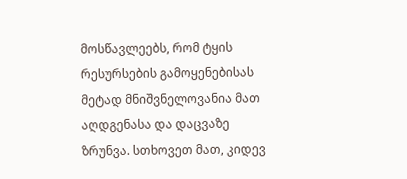მოსწავლეებს, რომ ტყის რესურსების გამოყენებისას მეტად მნიშვნელოვანია მათ აღდგენასა და დაცვაზე ზრუნვა. სთხოვეთ მათ, კიდევ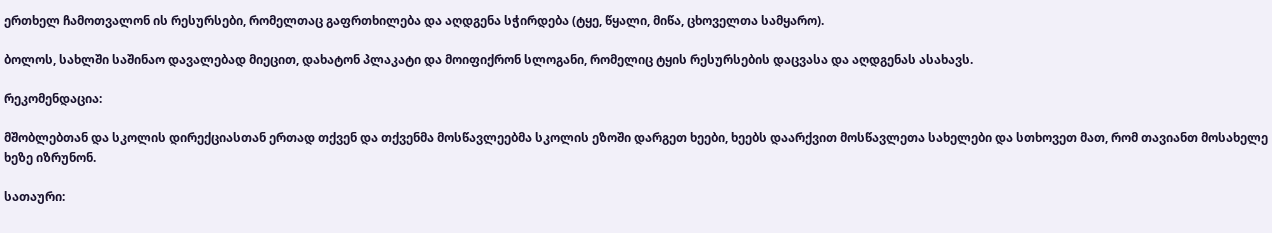ერთხელ ჩამოთვალონ ის რესურსები, რომელთაც გაფრთხილება და აღდგენა სჭირდება (ტყე, წყალი, მიწა, ცხოველთა სამყარო).

ბოლოს, სახლში საშინაო დავალებად მიეცით, დახატონ პლაკატი და მოიფიქრონ სლოგანი, რომელიც ტყის რესურსების დაცვასა და აღდგენას ასახავს.

რეკომენდაცია:

მშობლებთან და სკოლის დირექციასთან ერთად თქვენ და თქვენმა მოსწავლეებმა სკოლის ეზოში დარგეთ ხეები, ხეებს დაარქვით მოსწავლეთა სახელები და სთხოვეთ მათ, რომ თავიანთ მოსახელე ხეზე იზრუნონ.

სათაური: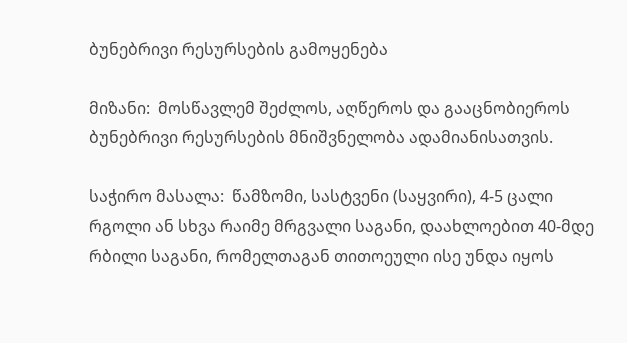ბუნებრივი რესურსების გამოყენება

მიზანი:  მოსწავლემ შეძლოს, აღწეროს და გააცნობიეროს ბუნებრივი რესურსების მნიშვნელობა ადამიანისათვის.

საჭირო მასალა:  წამზომი, სასტვენი (საყვირი), 4-5 ცალი რგოლი ან სხვა რაიმე მრგვალი საგანი, დაახლოებით 40-მდე რბილი საგანი, რომელთაგან თითოეული ისე უნდა იყოს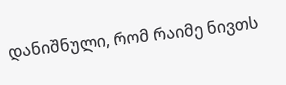დანიშნული, რომ რაიმე ნივთს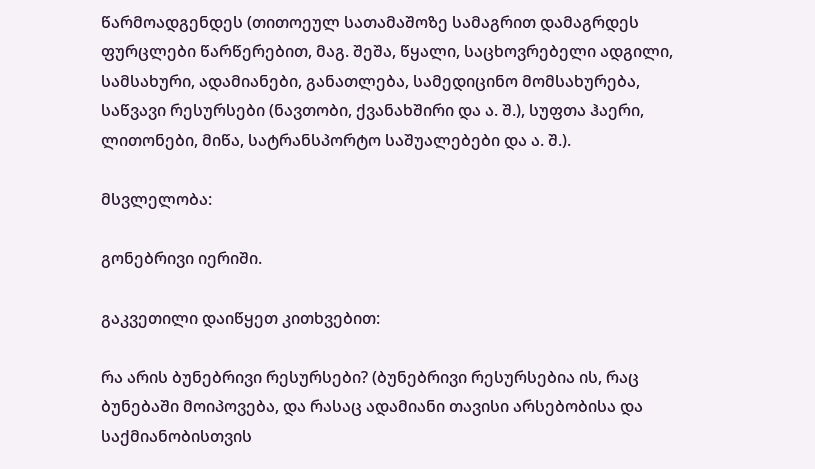წარმოადგენდეს (თითოეულ სათამაშოზე სამაგრით დამაგრდეს ფურცლები წარწერებით, მაგ. შეშა, წყალი, საცხოვრებელი ადგილი, სამსახური, ადამიანები, განათლება, სამედიცინო მომსახურება, საწვავი რესურსები (ნავთობი, ქვანახშირი და ა. შ.), სუფთა ჰაერი, ლითონები, მიწა, სატრანსპორტო საშუალებები და ა. შ.).

მსვლელობა:

გონებრივი იერიში.

გაკვეთილი დაიწყეთ კითხვებით:

რა არის ბუნებრივი რესურსები? (ბუნებრივი რესურსებია ის, რაც ბუნებაში მოიპოვება, და რასაც ადამიანი თავისი არსებობისა და საქმიანობისთვის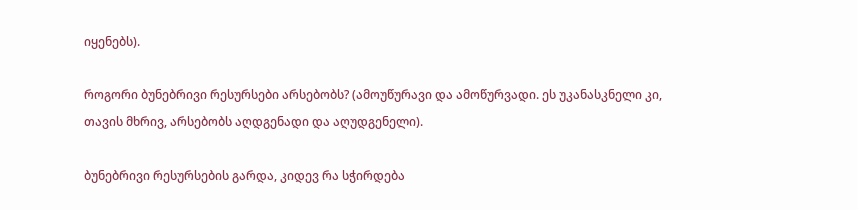იყენებს).

როგორი ბუნებრივი რესურსები არსებობს? (ამოუწურავი და ამოწურვადი. ეს უკანასკნელი კი, თავის მხრივ, არსებობს აღდგენადი და აღუდგენელი).

ბუნებრივი რესურსების გარდა, კიდევ რა სჭირდება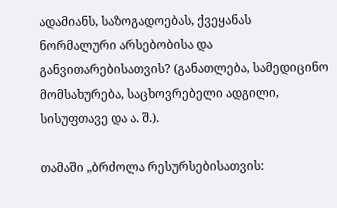ადამიანს, საზოგადოებას, ქვეყანას ნორმალური არსებობისა და განვითარებისათვის? (განათლება, სამედიცინო მომსახურება, საცხოვრებელი ადგილი, სისუფთავე და ა. შ.).

თამაში „ბრძოლა რესურსებისათვის: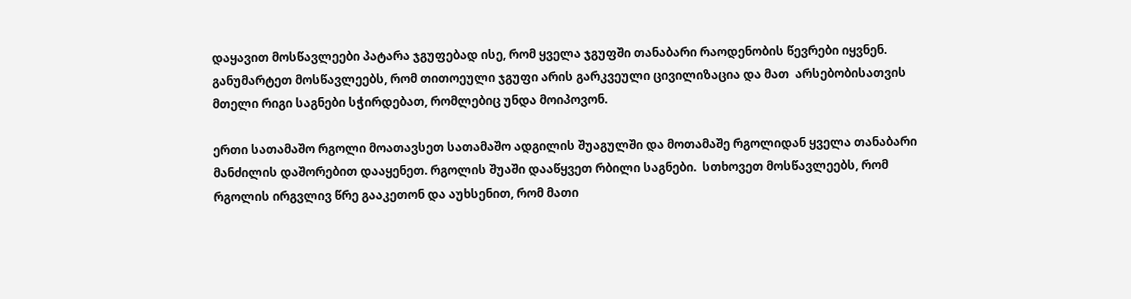დაყავით მოსწავლეები პატარა ჯგუფებად ისე, რომ ყველა ჯგუფში თანაბარი რაოდენობის წევრები იყვნენ. განუმარტეთ მოსწავლეებს, რომ თითოეული ჯგუფი არის გარკვეული ცივილიზაცია და მათ  არსებობისათვის მთელი რიგი საგნები სჭირდებათ, რომლებიც უნდა მოიპოვონ.

ერთი სათამაშო რგოლი მოათავსეთ სათამაშო ადგილის შუაგულში და მოთამაშე რგოლიდან ყველა თანაბარი მანძილის დაშორებით დააყენეთ. რგოლის შუაში დააწყვეთ რბილი საგნები.  სთხოვეთ მოსწავლეებს, რომ რგოლის ირგვლივ წრე გააკეთონ და აუხსენით, რომ მათი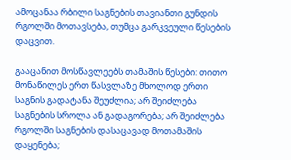ამოცანაა რბილი საგნების თავიანთი გუნდის რგოლში მოთავსება, თუმცა გარკვეული წესების დაცვით.

გააცანით მოსწავლეებს თამაშის წესები: თითო მონაწილეს ერთ წასვლაზე მხოლოდ ერთი საგნის გადატანა შეუძლია; არ შეიძლება საგნების სროლა ან გადაგორება; არ შეიძლება რგოლში საგნების დასაცავად მოთამაშის დაყენება;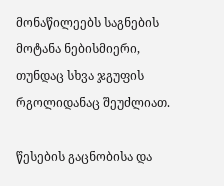მონაწილეებს საგნების მოტანა ნებისმიერი, თუნდაც სხვა ჯგუფის რგოლიდანაც შეუძლიათ.

წესების გაცნობისა და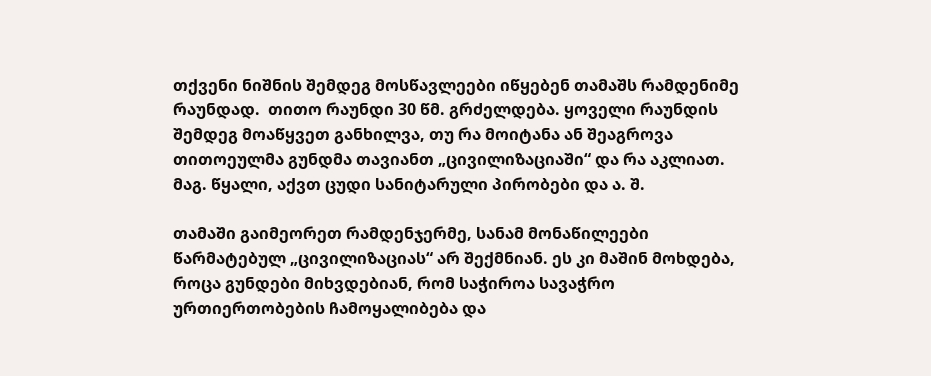თქვენი ნიშნის შემდეგ მოსწავლეები იწყებენ თამაშს რამდენიმე რაუნდად.  თითო რაუნდი 30 წმ. გრძელდება. ყოველი რაუნდის შემდეგ მოაწყვეთ განხილვა, თუ რა მოიტანა ან შეაგროვა თითოეულმა გუნდმა თავიანთ „ცივილიზაციაში“ და რა აკლიათ. მაგ. წყალი, აქვთ ცუდი სანიტარული პირობები და ა. შ.

თამაში გაიმეორეთ რამდენჯერმე, სანამ მონაწილეები წარმატებულ „ცივილიზაციას“ არ შექმნიან. ეს კი მაშინ მოხდება, როცა გუნდები მიხვდებიან, რომ საჭიროა სავაჭრო ურთიერთობების ჩამოყალიბება და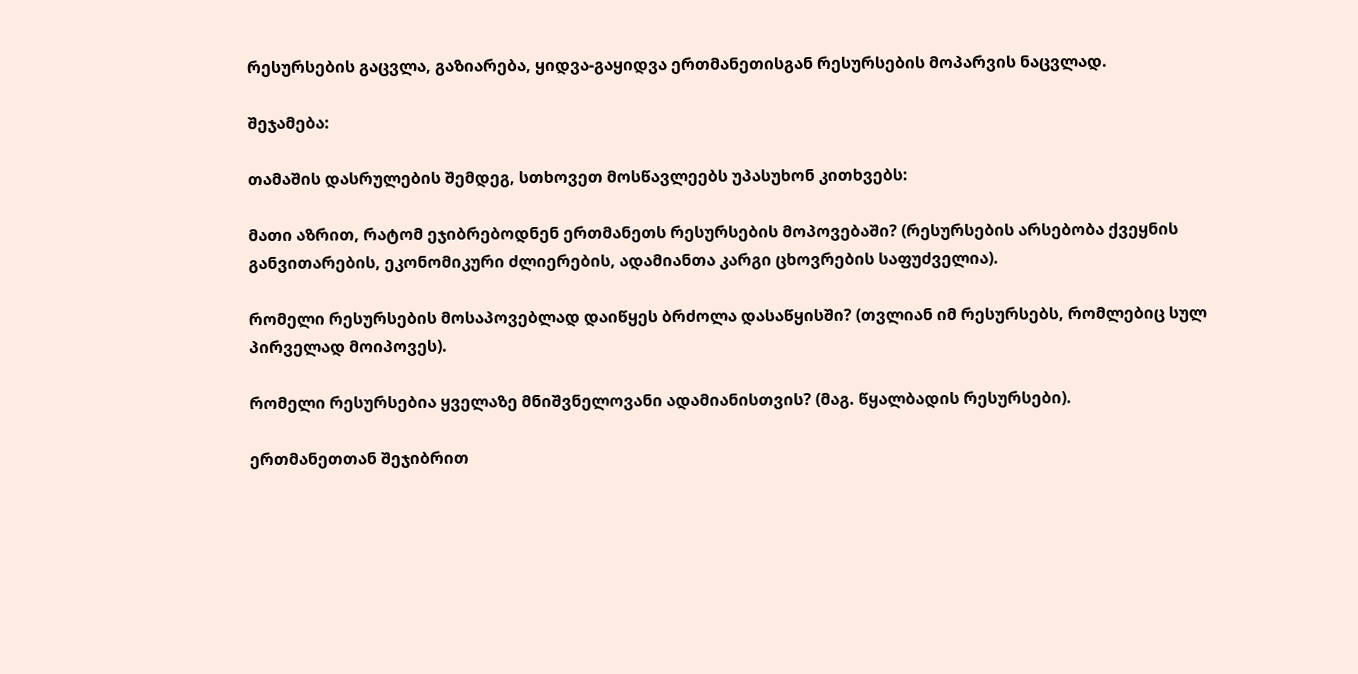რესურსების გაცვლა, გაზიარება, ყიდვა-გაყიდვა ერთმანეთისგან რესურსების მოპარვის ნაცვლად.

შეჯამება:

თამაშის დასრულების შემდეგ, სთხოვეთ მოსწავლეებს უპასუხონ კითხვებს:

მათი აზრით, რატომ ეჯიბრებოდნენ ერთმანეთს რესურსების მოპოვებაში? (რესურსების არსებობა ქვეყნის განვითარების, ეკონომიკური ძლიერების, ადამიანთა კარგი ცხოვრების საფუძველია).

რომელი რესურსების მოსაპოვებლად დაიწყეს ბრძოლა დასაწყისში? (თვლიან იმ რესურსებს, რომლებიც სულ პირველად მოიპოვეს).

რომელი რესურსებია ყველაზე მნიშვნელოვანი ადამიანისთვის? (მაგ. წყალბადის რესურსები).

ერთმანეთთან შეჯიბრით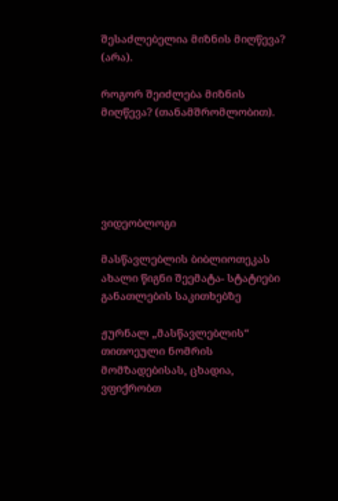შესაძლებელია მიზნის მიღწევა? (არა).

როგორ შეიძლება მიზნის მიღწევა? (თანამშრომლობით).





ვიდეობლოგი

მასწავლებლის ბიბლიოთეკას ახალი წიგნი შეემატა- სტატიები განათლების საკითხებზე

ჟურნალ „მასწავლებლის“ თითოეული ნომრის მომზადებისას, ცხადია, ვფიქრობთ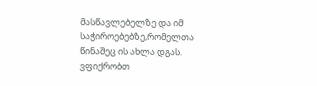მასწავლებელზე და იმ საჭიროებებზე,რომელთა წინაშეც ის ახლა დგას. ვფიქრობთ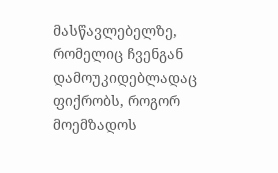მასწავლებელზე, რომელიც ჩვენგან დამოუკიდებლადაც ფიქრობს, როგორ მოემზადოს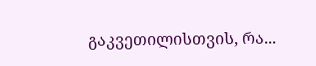გაკვეთილისთვის, რა...